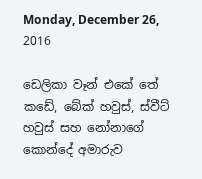Monday, December 26, 2016

ඩෙලිකා වෑන් එකේ තේ කඩේ, බේක් හවුස්, ස්වීට් හවුස් සහ නෝනාගේ කොන්දේ අමාරුව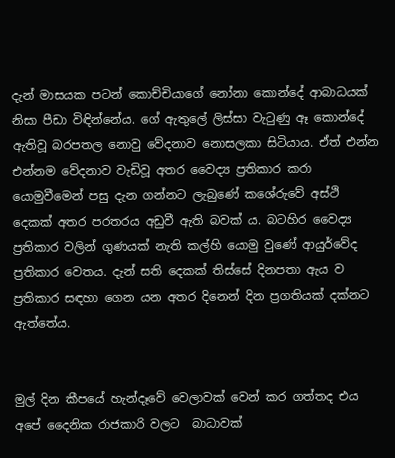දැන් මාසයක පටන් කොච්චියාගේ නෝනා කොන්දේ ආබාධයක් නිසා පීඩා විඳින්නේය. ගේ ඇතුලේ ලිස්සා වැටුණු ඈ කොන්දේ ඇතිවූ බරපතල නොවු වේදනාව නොසලකා සිටියාය. ඒත් එන්න එන්නම වේදනාව වැඩිවූ අතර වෛද්‍ය ප්‍රතිකාර කරා යොමුවීමෙන් පසු දැන ගන්නට ලැබුණේ කශේරුවේ අස්ථි දෙකක් අතර පරතරය අඩුවී ඇති බවක් ය. බටහිර වෛද්‍ය ප්‍රතිකාර වලින් ගුණයක් නැති කල්හි යොමු වුණේ ආයුර්වේද ප්‍රතිකාර වෙතය. දැන් සති දෙකක් තිස්සේ දිනපතා ඇය ව ප්‍රතිකාර සඳහා ගෙන යන අතර දිනෙන් දින ප්‍රගතියක් දක්නට ඇත්තේය.


මුල් දින කීපයේ හැන්දෑවේ වෙලාවක් වෙන් කර ගත්තද එය අපේ දෛනික රාජකාරි වලට  බාධාවක්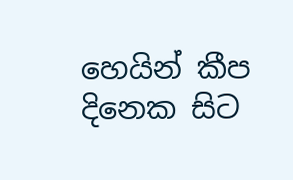හෙයින් කීප දිනෙක සිට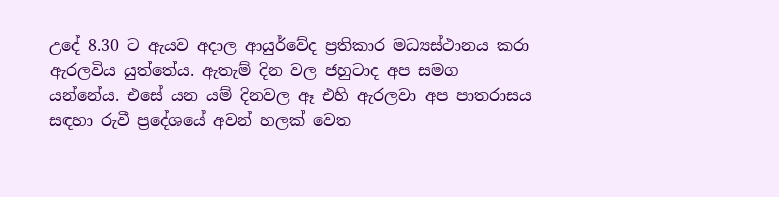උදේ 8.30 ට ඇයව අදාල ආයුර්වේද ප්‍රතිකාර මධ්‍යස්ථානය කරා ඇරලවිය යුත්තේය. ඇතැම් දින වල ජහුටාද අප සමග යන්නේය. එසේ යන යම් දිනවල ඈ එහි ඇරලවා අප පාතරාසය සඳහා රුවී ප්‍රදේශයේ අවන් හලක් වෙත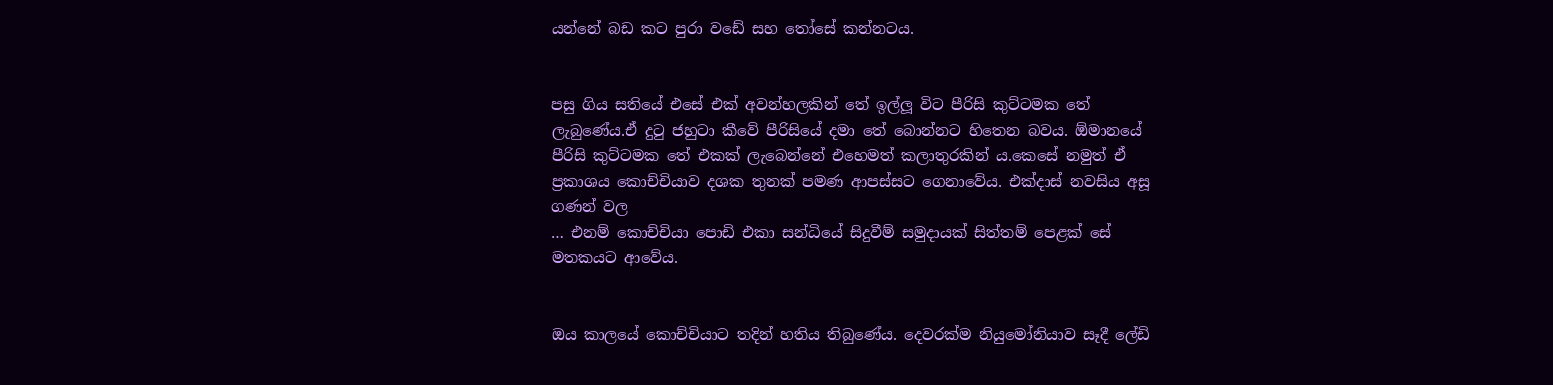යන්නේ බඩ කට පුරා වඩේ සහ තෝසේ කන්නටය.


පසු ගිය සතියේ එසේ එක් අවන්හලකින් තේ ඉල්ලූ විට පීරිසි කුට්ටමක තේ ලැබුණේය.ඒ දුටු ජහුටා කීවේ පීරිසියේ දමා තේ බොන්නට හිතෙන බවය. ඕමානයේ පීරිසි කුට්ටමක තේ එකක් ලැබෙන්නේ එහෙමත් කලාතුරකින් ය.කෙසේ නමුත් ඒ ප්‍රකාශය කොච්චියාව දශක තුනක් පමණ ආපස්සට ගෙනාවේය. එක්දාස් නවසිය අසූ ගණන් වල
… එනම් කොච්චියා පොඩි එකා සන්ධියේ සිදුවීම් සමුදායක් සිත්තම් පෙළක් සේ මතකයට ආවේය.


ඔය කාලයේ කොච්චියාට තදින් හතිය තිබුණේය. දෙවරක්ම නියුමෝනියාව සෑදී ලේඩි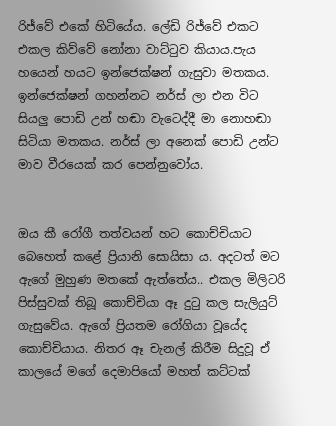රිජ්වේ එකේ හිටියේය. ලේඩි රිජ්වේ එකට එකල කිව්වේ නෝනා වාට්ටුව කියාය.පැය හයෙන් හයට ඉන්ජෙක්ෂන් ගැසුවා මතකය. ඉන්ජෙක්ෂන් ගහන්නට නර්ස් ලා එන විට සියලු පොඩි උන් හඬා වැටෙද්දී මා නොහඬා සිටියා මතකය. නර්ස් ලා අනෙක් පොඩි උන්ට මාව වීරයෙක් කර පෙන්නුවෝය.


ඔය කී රෝගී තත්වයන් හට කොච්චියාට බෙහෙත් කළේ ප්‍රියානි සොයිසා ය. අදටත් මට ඇගේ මුහුණ මතකේ ඇත්තේය.. එකල මිලිටරි පිස්සුවක් තිබූ කොච්චියා ඈ දුටු කල සැලියුට් ගැසුවේය. ඇගේ ප්‍රියතම රෝගියා වූයේද කොච්චියාය. නිතර ඈ චැනල් කිරීම සිදුවූ ඒ කාලයේ මගේ දෙමාපියෝ මහත් කට්ටක්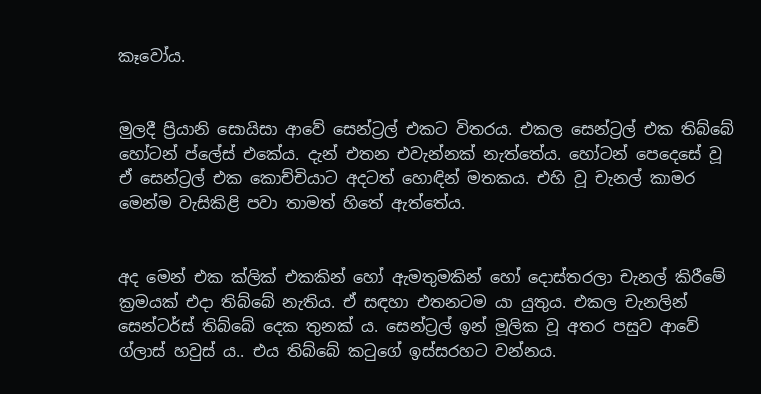කෑවෝය.


මුලදී ප්‍රියානි සොයිසා ආවේ සෙන්ට්‍රල් එකට විතරය. එකල සෙන්ට්‍රල් එක තිබ්බේ හෝටන් ප්ලේස් එකේය. දැන් එතන එවැන්නක් නැත්තේය. හෝටන් පෙදෙසේ වූ ඒ සෙන්ට්‍රල් එක කොච්චියාට අදටත් හොඳින් මතකය. එහි වූ චැනල් කාමර මෙන්ම වැසිකිළි පවා තාමත් හිතේ ඇත්තේය.


අද මෙන් එක ක්ලික් එකකින් හෝ ඇමතුමකින් හෝ දොස්තරලා චැනල් කිරීමේ ක්‍රමයක් එදා තිබ්බේ නැතිය. ඒ සඳහා එතනටම යා යුතුය. එකල චැනලින් සෙන්ටර්ස් තිබ්බේ දෙක තුනක් ය. සෙන්ට්‍රල් ඉන් මූලික වූ අතර පසුව ආවේ ග්ලාස් හවුස් ය.. එය තිබ්බේ කටුගේ ඉස්සරහට වන්නය.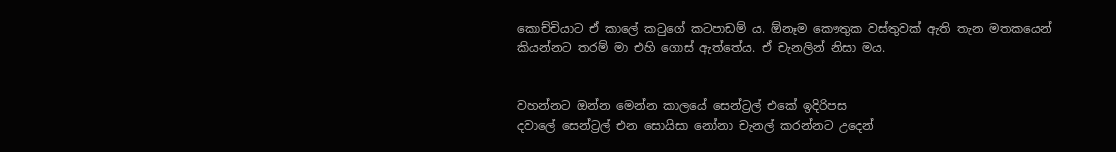කොච්චියාට ඒ කාලේ කටුගේ කටපාඩම් ය. ඕනෑම කෞතුක වස්තුවක් ඇති තැන මතකයෙන් කියන්නට තරම් මා එහි ගොස් ඇත්තේය. ඒ චැනලින් නිසා මය.


වහන්නට ඔන්න මෙන්න කාලයේ සෙන්ට්‍රල් එකේ ඉදිරිපස
දවාලේ සෙන්ට්‍රල් එන සොයිසා නෝනා චැනල් කරන්නට උදෙන්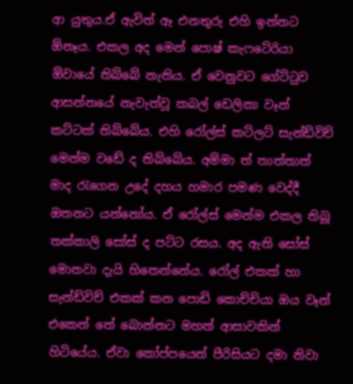ආ යුතුය.ඒ ඇවිත් ඈ එනතුරු එහි ඉන්නට ඕනෑය. එකල අද මෙන් පොෂ් කැෆටේරියා ඕවායේ තිබ්බේ නැතිය. ඒ වෙනුවට ගේට්ටුව ආසන්නයේ නැවැත්වූ කබල් ඩෙලිකා වෑන් කට්ටක් තිබ්බේය. එහි රෝල්ස් කට්ලට් සැන්ඩ්විච් මෙන්ම වඩේ ද තිබ්බේය. අම්මා ත් තාත්තාත් මාද රැගෙන උදේ දහය හමාර පමණ වෙද්දී ඔතනට යන්නෝය. ඒ රෝල්ස් මෙන්ම එකල තිබූ තක්කාලි සෝස් ද පට්ට රසය. අද ඇති සෝස් මොනවා දැයි හිතෙන්නේය. රෝල් එකක් හා සැන්ඩ්විච් එකක් කන පොඩි කොච්චියා ඔය වෑන් එකෙන් තේ බොන්නට මහත් ආසාවකින් හිටියේය. ඒවා කෝප්පයෙන් පීරිසියට දමා නිවා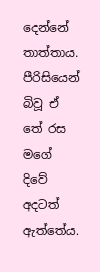දෙන්නේ තාත්තාය. පීරිසියෙන් බිවූ ඒ තේ රස මගේ දිවේ අදටත් ඇත්තේය.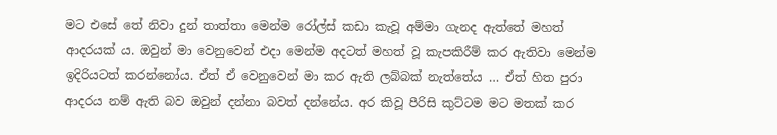මට එසේ තේ නිවා දුන් තාත්‍තා මෙන්ම රෝල්ස් කඩා කැවූ අම්මා ගැනද ඇත්තේ මහත් ආදරයක් ය. ඔවුන් මා වෙනුවෙන් එදා මෙන්ම අදටත් මහත් වූ කැපකිරීම් කර ඇතිවා මෙන්ම ඉදිරියටත් කරන්නෝය. ඒත් ඒ වෙනුවෙන් මා කර ඇති ලබ්බක් නැත්තේය … ඒත් හිත පුරා ආදරය නම් ඇති බව ඔවුන් දන්නා බවත් දන්නේය. අර කිවූ පීරිසි කුට්ටම මට මතක් කර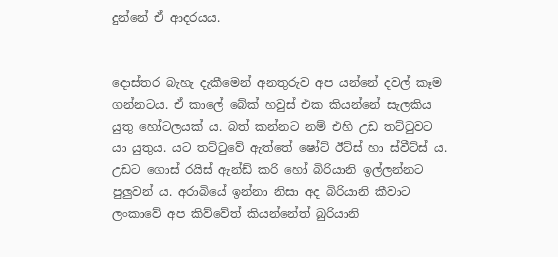දුන්නේ ඒ ආදරයය.


දොස්තර බැහැ දැකීමෙන් අනතුරුව අප යන්නේ දවල් කෑම ගන්නටය. ඒ කාලේ බේක් හවුස් එක කියන්නේ සැලකිය යුතු හෝටලයක් ය. බත් කන්නට නම් එහි උඩ තට්ටුවට යා යුතුය. යට තට්ටුවේ ඇත්තේ ෂෝට් ඊට්ස් හා ස්වීට්ස් ය. උඩට ගොස් රයිස් ඇන්ඩ් කරි හෝ බිරියානි ඉල්ලන්නට පුලුවන් ය. අරාබියේ ඉන්නා නිසා අද බිරියානි කීවාට ලංකාවේ අප කිව්වේත් කියන්නේත් බුරියානි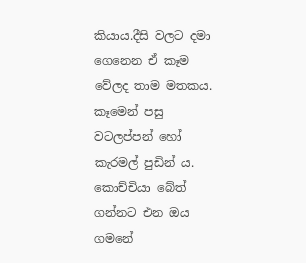කියාය.දීසි වලට දමා ගෙනෙන ඒ කෑම වේලද තාම මතකය. කෑමෙන් පසු වටලප්පන් හෝ කැරමල් පුඩින් ය. කොච්චියා බේත් ගන්නට එන ඔය ගමනේ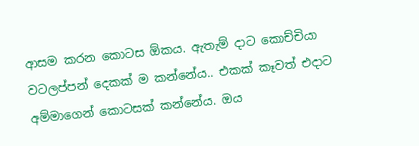ආසම කරන කොටස ඕකය. ඇතැම් දාට කොච්චියා වටලප්පන් දෙකක් ම කන්නේය.. එකක් කෑවත් එදාට අම්මාගෙන් කොටසක් කන්නේය. ඔය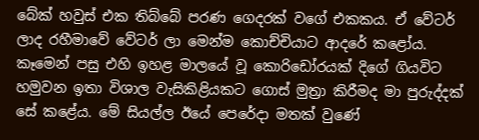බේක් හවුස් එක තිබ්බේ පරණ ගෙදරක් වගේ එකකය. ඒ වේටර් ලාද රහීමාවේ වේටර් ලා මෙන්ම කොච්චියාට ආදරේ කළෝය. කෑමෙන් පසු එහි ඉහළ මාලයේ වූ කොරිඩෝරයක් දිගේ ගියවිට හමුවන ඉතා විශාල වැසිකිළියකට ගොස් මුත්‍රා කිරීමද මා පුරුද්දක් සේ කළේය. මේ සියල්ල ඊයේ පෙරේදා මතක් වුණේ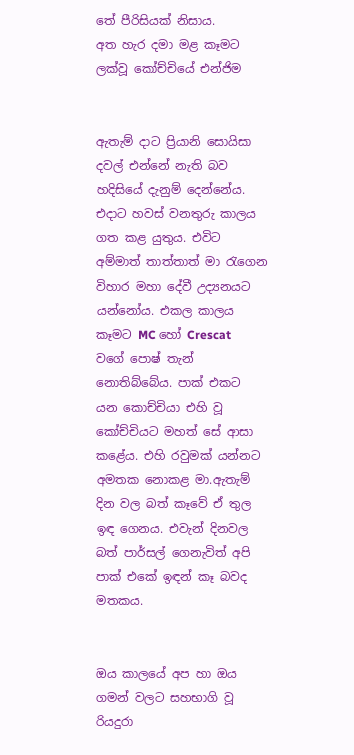තේ පීරිසියක් නිසාය.
අත හැර දමා මළ කෑමට ලක්වූ කෝච්චියේ එන්ජිම


ඇතැම් දාට ප්‍රියානි සොයිසා දවල් එන්නේ නැති බව හදිසියේ දැනුම් දෙන්නේය. එදාට හවස් වනතුරු කාලය ගත කළ යුතුය. එවිට අම්මාත් තාත්තාත් මා රැගෙන විහාර මහා දේවී උද්‍යනයට යන්නෝය. එකල කාලය කෑමට MC හෝ Crescat වගේ පොෂ් තැන් නොතිබ්බේය. පාක් එකට යන කොච්චියා එහි වූ කෝච්චියට මහත් සේ ආසා කළේය. එහි රවුමක් යන්නට අමතක නොකළ මා.ඇතැම් දින වල බත් කෑවේ ඒ තුල ඉඳ ගෙනය. එවැන් දිනවල බත් පාර්සල් ගෙනැවිත් අපි පාක් එකේ ඉඳන් කෑ බවද මතකය.


ඔය කාලයේ අප හා ඔය ගමන් වලට සහභාගි වූ රියදුරා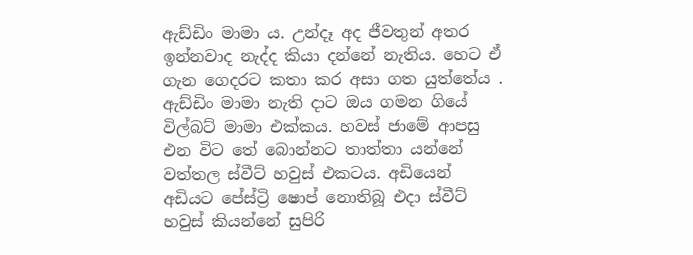ඇඩ්ඩිං මාමා ය. උන්දෑ අද ජීවතුන් අතර ඉන්නවාද නැද්ද කියා දන්නේ නැතිය. හෙට ඒ ගැන ගෙදරට කතා කර අසා ගත යුත්තේය . ඇඩ්ඩිං මාමා නැති දාට ඔය ගමන ගියේ විල්බට් මාමා එක්කය. හවස් ජාමේ ආපසු එන විට තේ බොන්නට තාත්තා යන්නේ වත්තල ස්වීට් හවුස් එකටය. අඩියෙන් අඩියට පේස්ට්‍රි ෂොප් නොතිබූ එදා ස්වීට් හවුස් කියන්නේ සුපිරි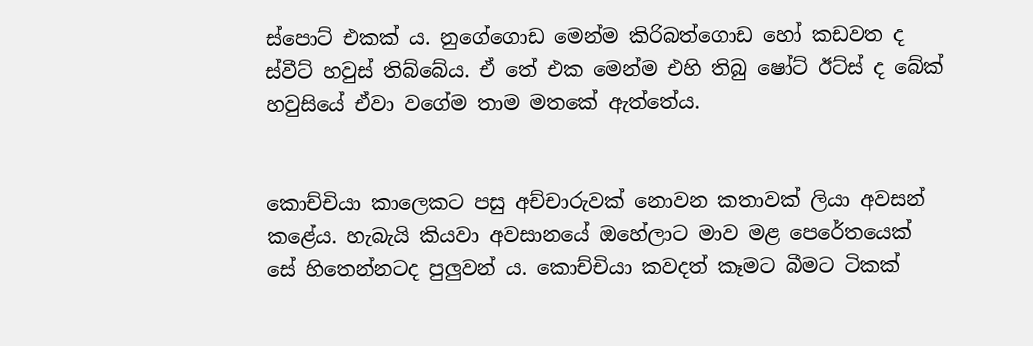ස්පොට් එකක් ය. නුගේගොඩ මෙන්ම කිරිබත්ගොඩ හෝ කඩවත ද ස්වීට් හවුස් තිබ්බේය. ඒ තේ එක මෙන්ම එහි තිබු ෂෝට් ඊට්ස් ද බේක් හවුසියේ ඒවා වගේම තාම මතකේ ඇත්තේය.


කොච්චියා කාලෙකට පසු අච්චාරුවක් නොවන කතාවක් ලියා අවසන් කළේය. හැබැයි කියවා අවසානයේ ඔහේලාට මාව මළ පෙරේතයෙක් සේ හිතෙන්නටද පුලුවන්‍ ය. කොච්චියා කවදත් කෑමට බීමට ටිකක්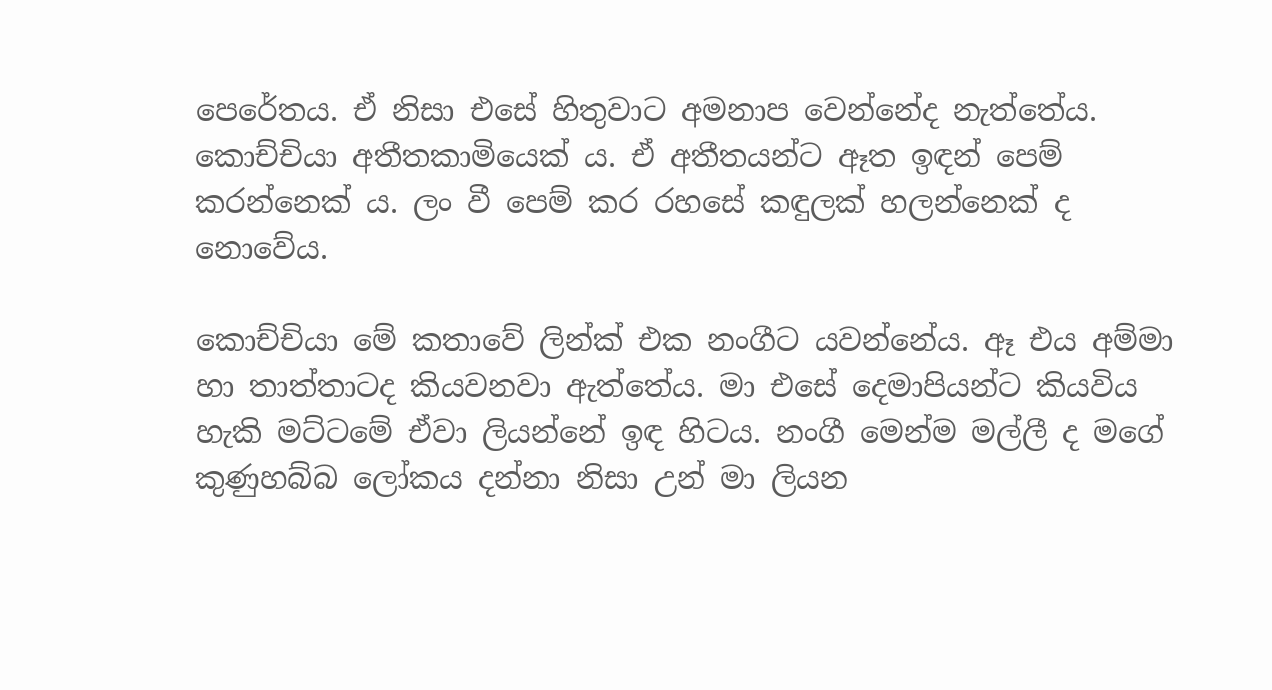පෙරේතය. ඒ නිසා එසේ හිතුවාට අමනාප වෙන්නේද නැත්තේය. කොච්චියා අතීතකාමියෙක් ය. ඒ අතීතයන්‍ට ඈත ඉඳන් පෙම් කරන්නෙක් ය. ලං වී පෙම් කර රහසේ කඳුලක් හලන්නෙක් ද නොවේය.

කොච්චියා මේ කතාවේ ලින්ක් එක නංගීට යවන්නේය. ඈ එය අම්මා හා තාත්තාටද කියවනවා ඇත්තේය. මා එසේ දෙමාපියන්ට කියවිය හැකි මට්ටමේ ඒවා ලියන්නේ ඉඳ හිටය. නංගී මෙන්ම මල්ලී ද මගේ කුණුහබ්බ ලෝකය දන්නා නිසා උන් මා ලියන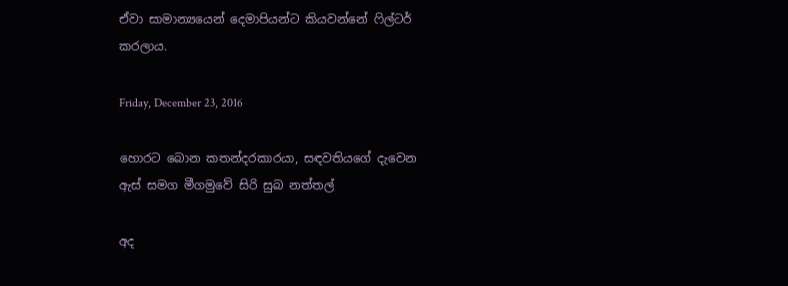ඒවා සාමාන්‍යයෙන් දෙමාපියන්ට කියවන්නේ ෆිල්ටර් කරලාය.

Friday, December 23, 2016

හොරට බොන කතන්දරකාරයා, සඳවතියගේ දැවෙන ඇස් සමග මීගමුවේ සිරි සුබ නත්තල්

අද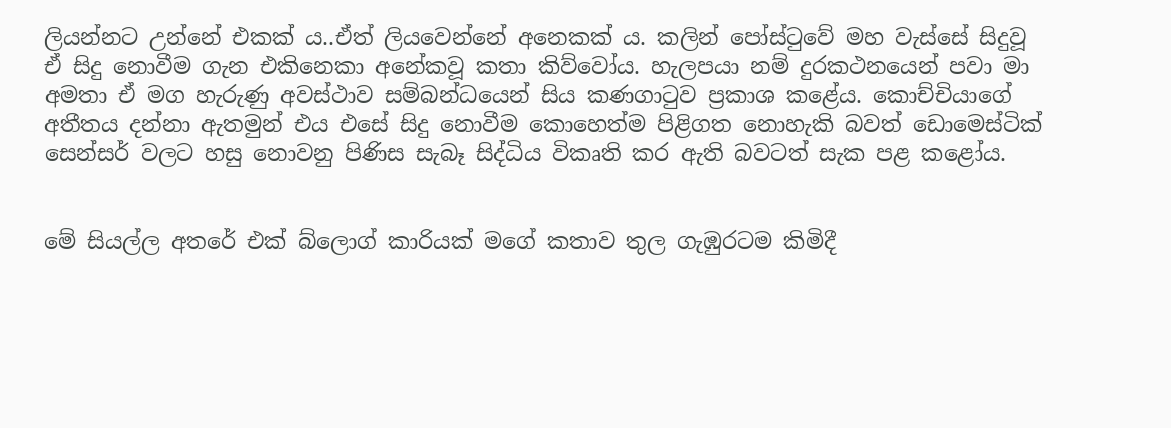ලියන්නට උන්නේ එකක් ය..ඒත් ලියවෙන්නේ අනෙකක් ය. කලින් පෝස්ටුවේ මහ වැස්සේ සිදුවූ ඒ සිදු නොවීම ගැන එකිනෙකා අනේකවූ කතා කිව්වෝය. හැලපයා නම් දුරකථනයෙන් පවා මා අමතා ඒ මග හැරුණු අවස්ථාව සම්බන්ධයෙන් සිය කණගාටුව ප්‍රකාශ කළේය. කොච්චියාගේ අතීතය දන්නා ඇතමුන් එය එසේ සිදු නොවීම කොහෙත්ම පිළිගත නොහැකි බවත් ඩොමෙස්ටික් සෙන්සර් වලට හසු නොවනු පිණිස සැබෑ සිද්ධිය විකෘති කර ඇති බවටත් සැක පළ කළෝය.


මේ සියල්ල අතරේ එක් බ්ලොග් කාරියක් මගේ කතාව තුල ගැඹුරටම කිමිදී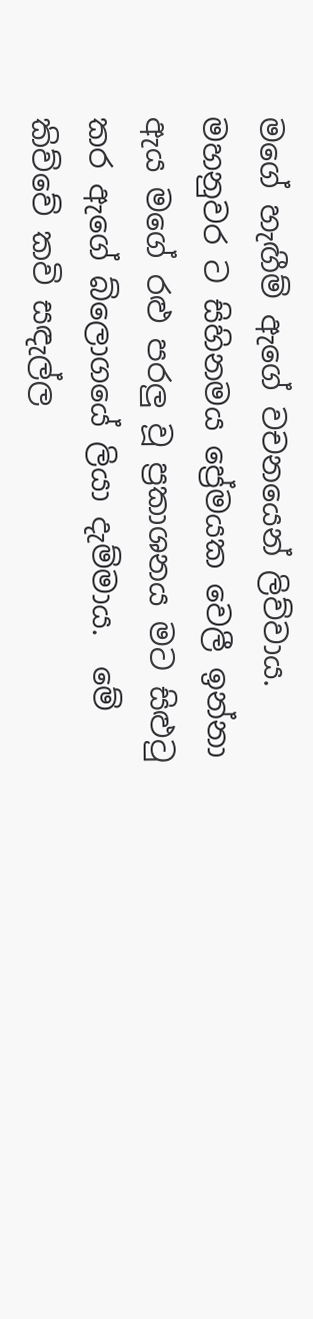මගේ හැඟීම් ඇගේ වචනයෙන් ලිව්වාය. මහනුවර ට සිහිනමය ප්‍රේමයක වෙලී ඉන්නා ඇය මගේ රළු පරලු වූ ප්‍රකාශනය මට සිළුටු කර ඇගේ බ්ලොගයේ ලියා දැම්මාය.  මේ කිව්වේ කවි සඳැල්ල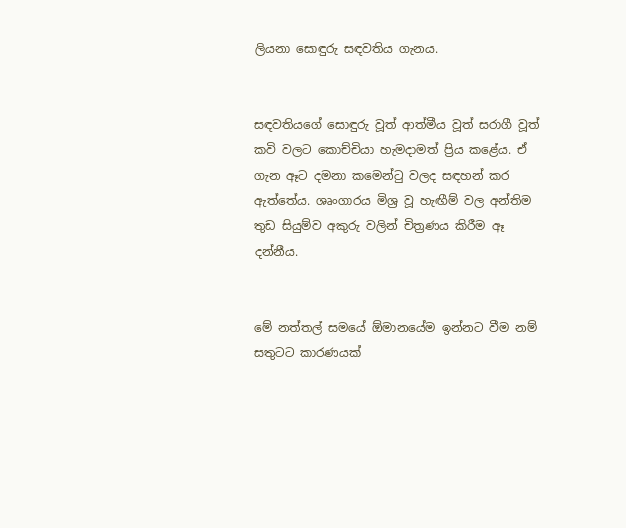ලියනා සොඳුරු සඳවතිය ගැනය.


සඳවතියගේ සොඳුරු වූත් ආත්මීය වූත් සරාගී වූත් කවි වලට කොච්චියා හැමදාමත් ප්‍රිය කළේය. ඒ ගැන ඈට දමනා කමෙන්ටු වලද සඳහන් කර ඇත්තේය. ශෘංගාරය මිශ්‍ර වූ හැඟීම් වල අන්තිම තුඩ සියුම්ව අකුරු වලින් චිත්‍රණය කිරීම ඈ දන්නීය.


මේ නත්තල් සමයේ ඕමානයේම ඉන්නට වීම නම් සතුටට කාරණයක්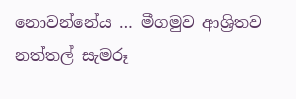නොවන්නේය … මීගමුව ආශ්‍රිතව නත්තල් සැමරූ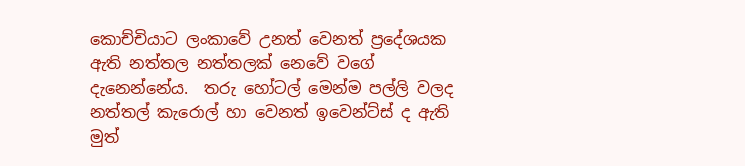කොච්චියාට ලංකාවේ උනත් වෙනත් ප්‍රදේශයක ඇති නත්තල නත්තලක් නෙවේ වගේ දැනෙන්නේය.  තරු හෝටල් මෙන්ම පල්ලි වලද නත්තල් කැරොල් හා වෙනත් ඉවෙන්ට්ස් ද ඇති මුත්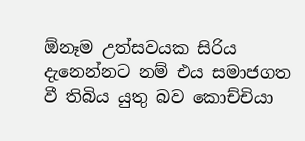ඕනෑම උත්සවයක සිරිය දැනෙන්නට නම් එය සමාජගත වී තිබිය යුතු බව කොච්චියා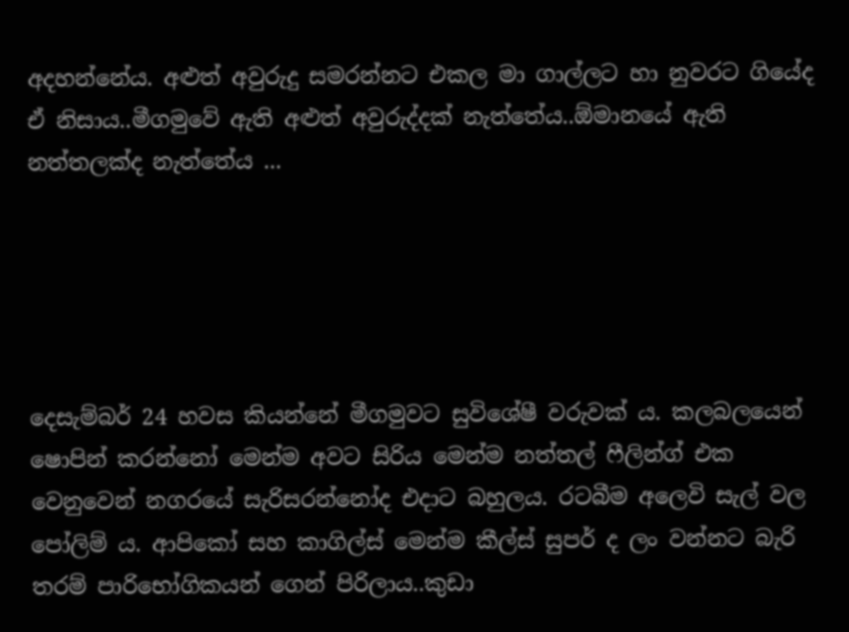අදහන්නේය. අළුත් අවුරුදු සමරන්නට එකල මා ගාල්ලට හා නුවරට ගියේද ඒ නිසාය..මීගමුවේ ඇති අළුත් අවුරුද්දක් නැත්තේය..ඕමානයේ ඇති නත්තලක්ද නැත්තේය ...





දෙසැම්බර් 24 හවස කියන්නේ මීගමුවට සුවිශේෂී වරුවක් ය. කලබලයෙන් ෂොපින් කරන්නෝ මෙන්ම අවට සිරිය මෙන්ම නත්තල් ෆීලින්ග් එක වෙනුවෙන් නගරයේ සැරිසරන්නෝද එදාට බහුලය. රටබීම අලෙවි සැල් වල පෝලිම් ය. ආපිකෝ සහ කාගිල්ස් මෙන්ම කීල්ස් සුපර් ද ලං වන්නට බැරි තරම් පාරිභෝගිකයන් ගෙන් පිරිලාය..කුඩා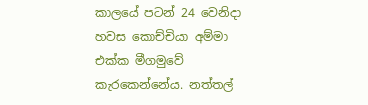කාලයේ පටන් 24 වෙනිදා හවස කොච්චියා අම්මා එක්ක මීගමුවේ කැරකෙන්නේය. නත්තල්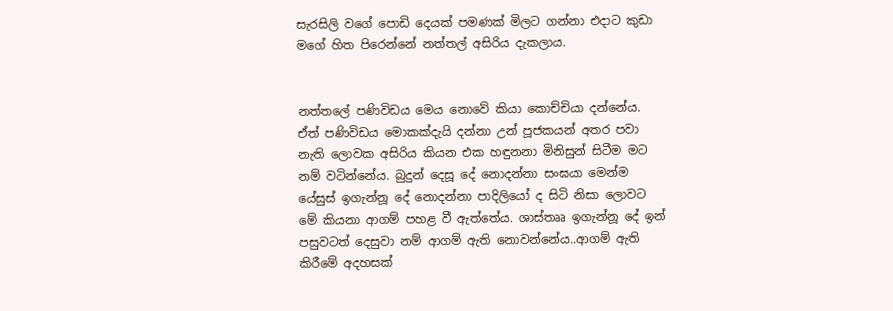සැරසිලි වගේ පොඩි දෙයක් පමණක් මිලට ගන්නා එදාට කුඩා මගේ හිත පිරෙන්නේ නත්තල් අසිරිය දැකලාය.


නත්තලේ පණිවිඩය මෙය නොවේ කියා කොච්චියා දන්නේය. ඒත් පණිවිඩය මොකක්දැයි දන්නා උන් පූජකයන් අතර පවා නැති ලොවක අසිරිය කියන එක හඳුනනා මිනිසුන් සිටීම මට නම් වටින්නේය. බුදුන් දෙසූ දේ නොදන්නා සංඝයා මෙන්ම යේසුස් ඉගැන්නූ දේ නොදන්නා පාදිලියෝ ද සිටි නිසා ලොවට මේ කියනා ආගම් පහළ වී ඇත්තේය. ශාස්තෲ ඉගැන්නූ දේ ඉන් පසුවටත් දෙසුවා නම් ආගම් ඇති නොවන්නේය..ආගම් ඇති කිරීමේ අදහසක්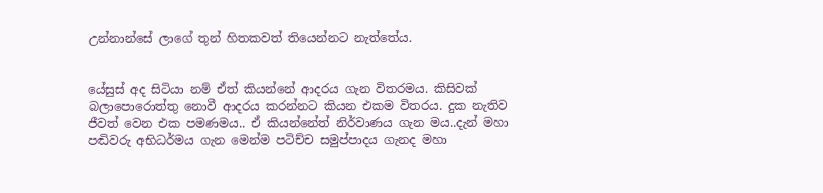උන්නාන්සේ ලාගේ තුන් හිතකවත් තියෙන්නට නැත්තේය.


යේසුස් අද සිටියා නම් ඒත් කියන්නේ ආදරය ගැන විතරමය. කිසිවක් බලාපොරොත්තු නොවී ආදරය කරන්නට කියන එකම විතරය. දුක නැතිව ජීවත් වෙන එක පමණමය.. ඒ කියන්නේත් නිර්වාණය ගැන මය..දැන් මහා පඬිවරු අභිධර්මය ගැන මෙන්ම පටිච්ච සමුප්පාදය ගැනද මහා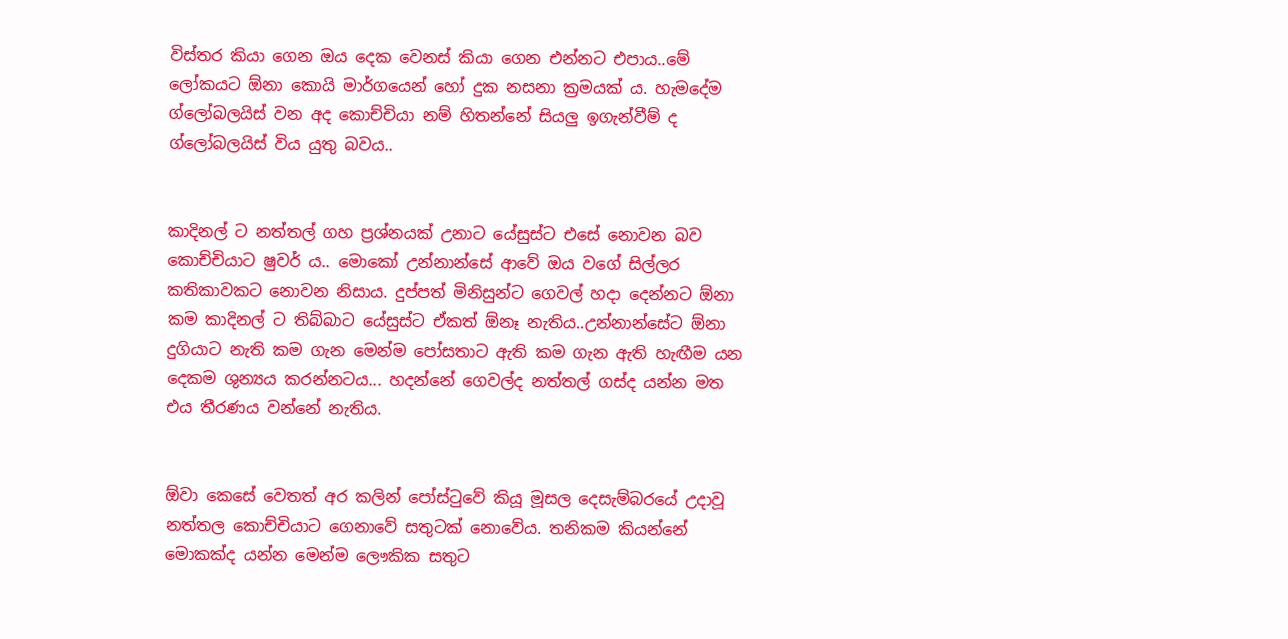විස්තර කියා ගෙන ඔය දෙක වෙනස් කියා ගෙන එන්නට එපාය..මේ ලෝකයට ඕනා කොයි මාර්ගයෙන් හෝ දුක නසනා ක්‍රමයක් ය. හැමදේම ග්ලෝබලයිස් වන අද කොච්චියා නම් හිතන්නේ සියලු ඉගැන්වීම් ද ග්ලෝබලයිස් විය යුතු බවය..


කාදිනල් ට නත්තල් ගහ ප්‍රශ්නයක් උනාට යේසුස්ට එසේ නොවන බව කොච්චියාට ෂුවර් ය.. මොකෝ උන්නාන්සේ ආවේ ඔය වගේ සිල්ලර කතිකාවකට නොවන නිසාය. දුප්පත් මිනිසුන්ට ගෙවල් හදා දෙන්නට ඕනා කම කාදිනල් ට තිබ්බාට යේසුස්ට ඒකත් ඕනෑ නැතිය..උන්නාන්සේට ඕනා දුගියාට නැති කම ගැන මෙන්ම පෝසතාට ඇති කම ගැන ඇති හැඟීම යන දෙකම ශුන්‍යය කරන්නටය... හදන්නේ ගෙවල්ද නත්තල් ගස්ද යන්න මත එය තීරණය වන්නේ නැතිය.


ඕවා කෙසේ වෙතත් අර කලින් පෝස්ටුවේ කියූ මූසල දෙසැම්බරයේ උදාවූ නත්තල කොච්චියාට ගෙනාවේ සතුටක් නොවේය. තනිකම කියන්නේ මොකක්ද යන්න මෙන්ම ලෞකික සතුට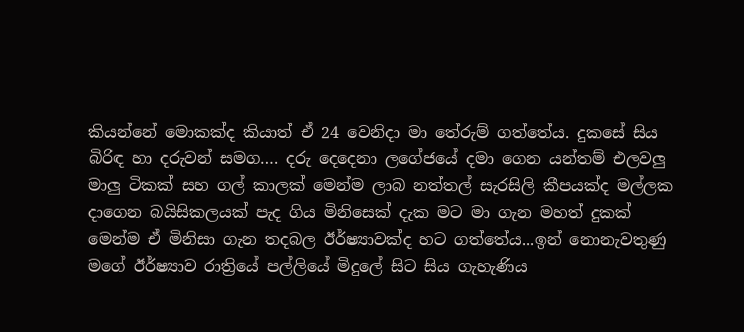කියන්නේ මොකක්ද කියාත් ඒ 24 වෙනිදා මා තේරුම් ගත්තේය. දුකසේ සිය බිරිඳ හා දරුවන් සමග…. දරු දෙදෙනා ලගේජයේ දමා ගෙන යන්තම් එලවලු මාලු ටිකක් සහ ගල් කාලක් මෙන්ම ලාබ නත්තල් සැරසිලි කීපයක්ද මල්ලක දාගෙන බයිසිකලයක් පැද ගිය මිනිසෙක් දැක මට මා ගැන මහත් දුකක් මෙන්ම ඒ මිනිසා ගැන තදබල ඊර්ෂ්‍යාවක්ද හට ගත්තේය...ඉන් නොනැවතුණු මගේ ඊර්ෂ්‍යාව රාත්‍රියේ පල්ලියේ මිදුලේ සිට සිය ගැහැණිය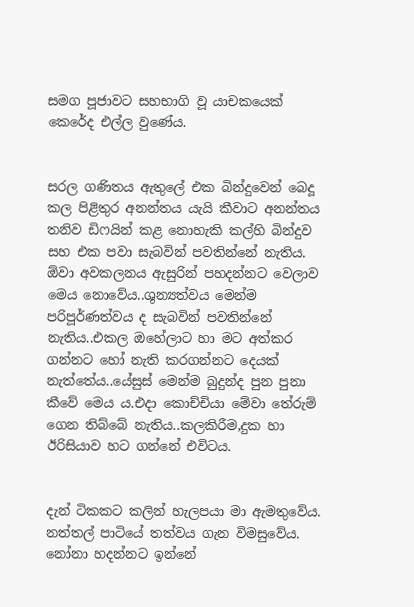සමග පූජාවට සහභාගි වූ යාචකයෙක් කෙරේද එල්ල වුණේය.


සරල ගණිතය ඇතුලේ එක බින්දුවෙන් බෙදූ කල පිළිතුර අනන්තය යැයි කීවාට අනන්තය තනිව ඩිෆයින් කළ නොහැකි කල්හි බින්දුව සහ එක පවා සැබවින් පවතින්නේ නැතිය. ඕවා අවකලනය ඇසුරින් පහදන්නට වෙලාව මෙය නොවේය..ශුන්‍යත්වය මෙන්ම පරිපූර්ණත්වය ද සැබවින් පවතින්නේ නැතිය..එකල ඔහේලාට හා මට අත්කර ගන්නට හෝ නැති කරගන්නට දෙයක් නැත්තේය..යේසුස් මෙන්ම බුදුන්ද පුන පුනා කීවේ මෙය ය.එදා කොච්චියා මේවා තේරුම් ගෙන තිබ්බේ නැතිය..කලකිරීම,දුක හා ඊරිසියාව හට ගන්නේ එවිටය.


දැන් ටිකකට කලින් හැලපයා මා ඇමතුවේය. නත්තල් පාටියේ තත්වය ගැන විමසුවේය. නෝනා හදන්නට ඉන්නේ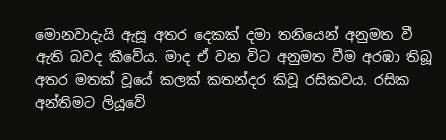මොනවාදැයි ඇසූ අතර දෙකක් දමා තනියෙන් අනුමත වී ඇති බවද කීවේය. මාද ඒ වන විට අනුමත වීම අරඹා තිබූ අතර මතක් වූයේ කලක් කතන්දර කිවූ රසිකවය. රසික අන්තිමට ලියූවේ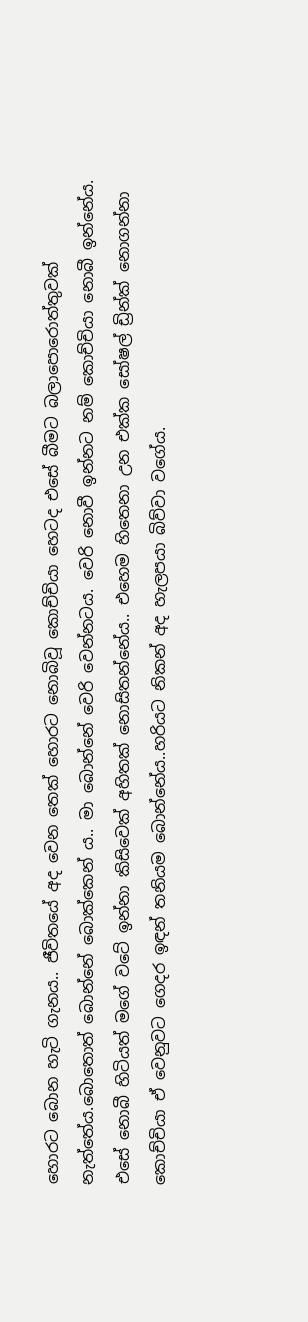හොරට බොන හැටි ගැනය.. ජීවිතයේ අද වෙන තෙක් හොරට නොබිවූ කොච්චියා හෙටද එසේ බීමට බලාපොරොත්තුවක් නැත්තේය.බොතොත් බොන්නේ බොක්කෙන් ය.. මා බොන්නේ වෙරි වෙන්නටය. වෙරි නොවී ඉන්නට නම් කොච්චියා නොබී ඉන්නේය. එසේ නොබී හිටියත් මගේ වටේ ඉන්නා කිසිවෙක් අහිතක් නොසිතන්නේය.. එහෙම හිතෙනා උන එක්ක සෝෂල් ඩ්‍රින්ක් නොගන්නා කොච්චියා ඒ වෙනුවට ගෙදර ඉඳන් තනියම බොන්නේය..හරියට නිකන් අද හැලපයා බිව්වා වගේය.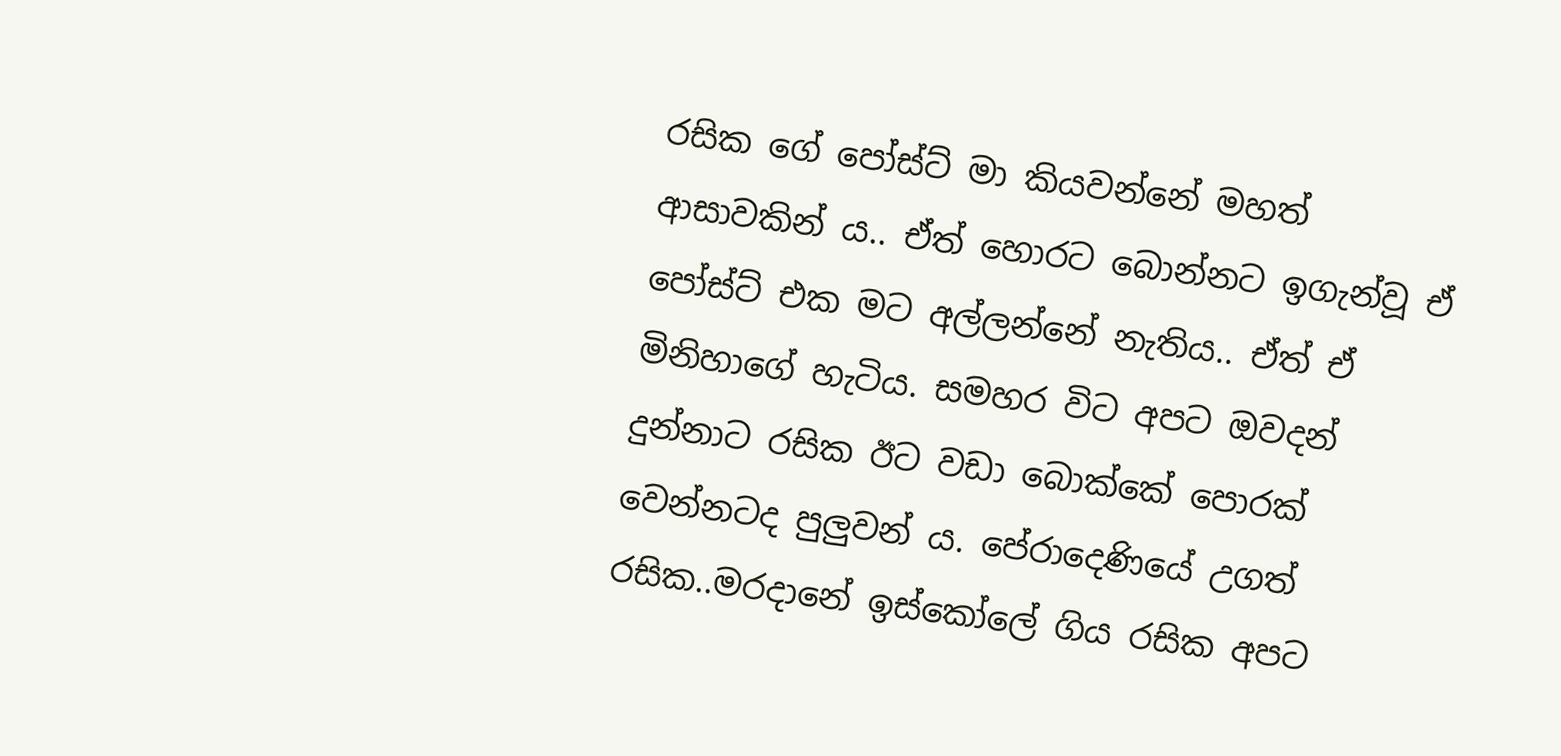රසික ගේ පෝස්ට් මා කියවන්නේ මහත් ආසාවකින් ය.. ඒත් හොරට බොන්නට ඉගැන්වූ ඒ පෝස්ට් එක මට අල්ලන්නේ නැතිය.. ඒත් ඒ මිනිහාගේ හැටිය. සමහර විට අපට ඔවදන් දුන්නාට රසික ඊට වඩා බොක්කේ පොරක් වෙන්නටද පුලුවන් ය. පේරාදෙණියේ උගත් රසික..මරදානේ ඉස්කෝලේ ගිය රසික අපට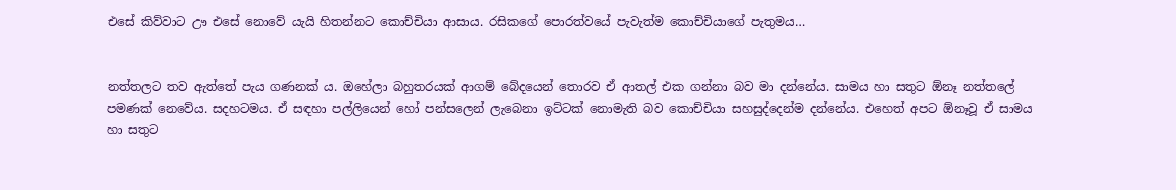එසේ කිව්වාට ඌ එසේ නොවේ යැයි හිතන්නට කොච්චියා ආසාය. රසිකගේ පොරත්වයේ පැවැත්ම කොච්චියාගේ පැතුමය…


නත්තලට තව ඇත්තේ පැය ගණනක් ය. ඔහේලා බහුතරයක් ආගම් බේදයෙන් තොරව ඒ ආතල් එක ගන්නා බව මා දන්නේය. සාමය හා සතුට ඕනෑ නත්තලේ පමණක් නෙවේය. සදහටමය. ඒ සඳහා පල්ලියෙන් හෝ පන්සලෙන් ලැබෙනා ඉට්ටක් නොමැති බව කොච්චියා සහසුද්දෙන්ම දන්නේය. එහෙත් අපට ඕනෑවූ ඒ සාමය හා සතුට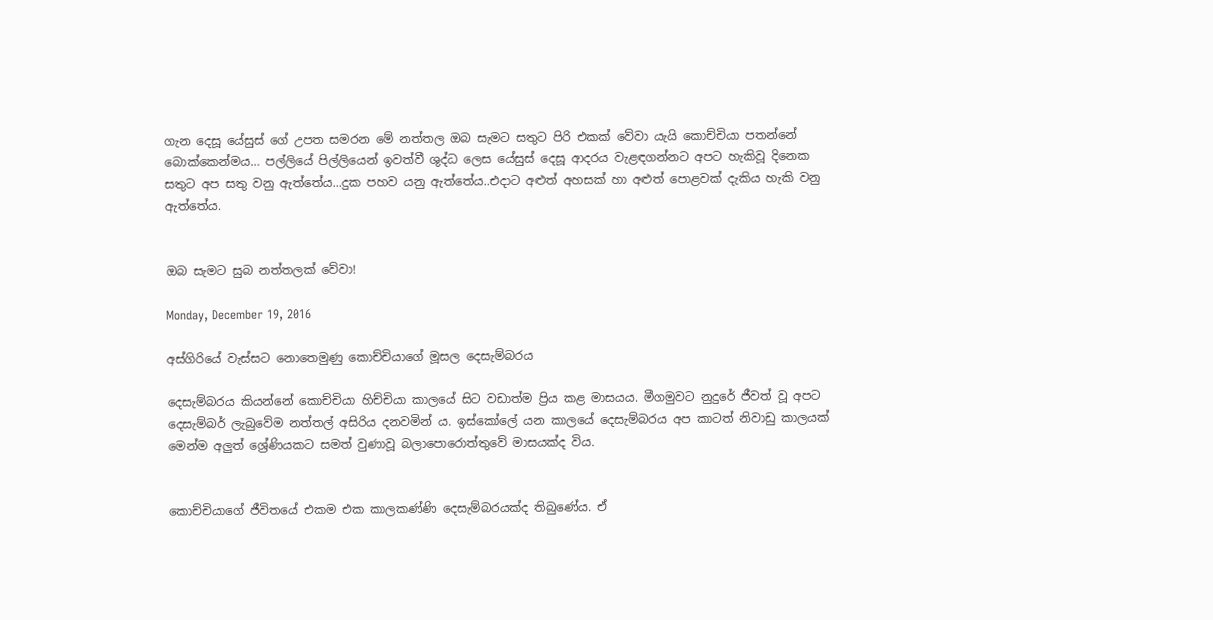ගැන දෙසූ යේසුස් ගේ උපත සමරන මේ නත්තල ඔබ සැමට සතුට පිරි එකක් වේවා යැයි කොච්චියා පතන්නේ බොක්කෙන්මය… පල්ලියේ පිල්ලියෙන් ඉවත්වී ශුද්ධ ලෙස යේසුස් දෙසූ ආදරය වැළඳගන්නට අපට හැකිවූ දිනෙක සතුට අප සතු වනු ඇත්තේය...දුක පහව යනු ඇත්තේය..එදාට අළුත් අහසක් හා අළුත් පොළවක් දැකිය හැකි වනු ඇත්තේය.


ඔබ සැමට සුබ නත්තලක් වේවා!

Monday, December 19, 2016

අස්ගිරියේ වැස්සට නොතෙමුණු කොච්චියාගේ මූසල දෙසැම්බරය

දෙසැම්බරය කියන්නේ කොච්චියා හිච්චියා කාලයේ සිට වඩාත්ම ප්‍රිය කළ මාසයය. මීගමුවට නුදුරේ ජීවත් වූ අපට දෙසැම්බර් ලැබුවේම නත්තල් අසිරිය දනවමින් ය. ඉස්කෝලේ යන කාලයේ දෙසැම්බරය අප කාටත් නිවාඩු කාලයක් මෙන්ම අලුත් ශ්‍රේණියකට සමත් වුණාවූ බලාපොරොත්තුවේ මාසයක්ද විය.


කොච්චියාගේ ජීවිතයේ එකම එක කාලකණ්ණි දෙසැම්බරයක්ද තිබුණේය. ඒ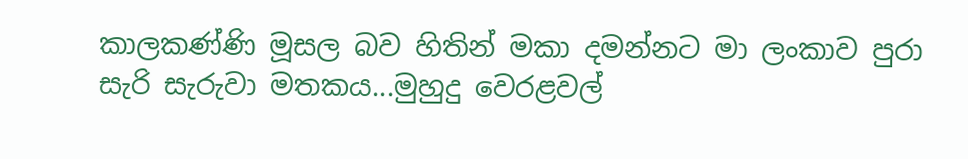කාලකණ්ණි මූසල බව හිතින් මකා දමන්නට මා ලංකාව පුරා සැරි සැරුවා මතකය...මුහුදු වෙරළවල්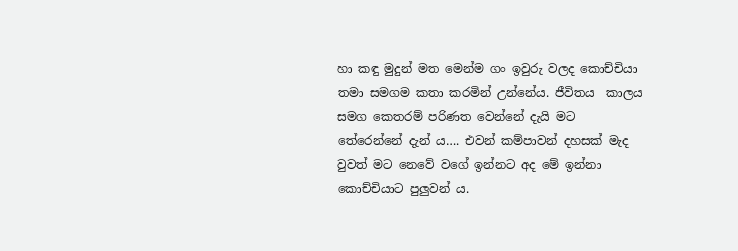හා කඳු මුදුන් මත මෙන්ම ගං ඉවුරු වලද කොච්චියා තමා සමගම කතා කරමින් උන්නේය. ජීවිතය  කාලය සමග කෙතරම් පරිණත වෙන්නේ දැයි මට තේරෙන්නේ දැන් ය…. එවන් කම්පාවන් දහසක් මැද වුවත් මට නෙවේ වගේ ඉන්නට අද මේ ඉන්නා කොච්චියාට පුලුවන් ය.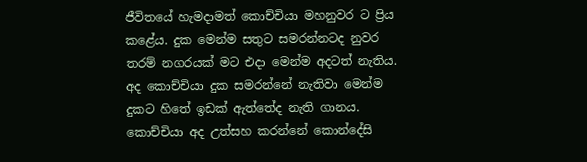ජීවිතයේ හැමදාමත් කොච්චියා මහනුවර ට ප්‍රිය කළේය. දුක මෙන්ම සතුට සමරන්නටද නුවර තරම් නගරයක් මට එදා මෙන්ම අදටත් නැතිය. අද කොච්චියා දුක සමරන්නේ නැතිවා මෙන්ම දුකට හිතේ ඉඩක් ඇත්තේද නැති ගානය. කොච්චියා අද උත්සහ කරන්නේ කොන්දේසි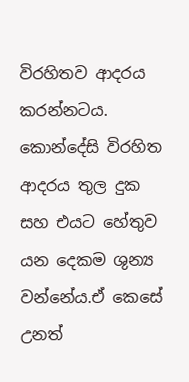විරහිතව ආදරය කරන්නටය. කොන්දේසි විරහිත ආදරය තුල දුක සහ එයට හේතුව යන දෙකම ශුන්‍ය වන්නේය.ඒ කෙසේ උනත්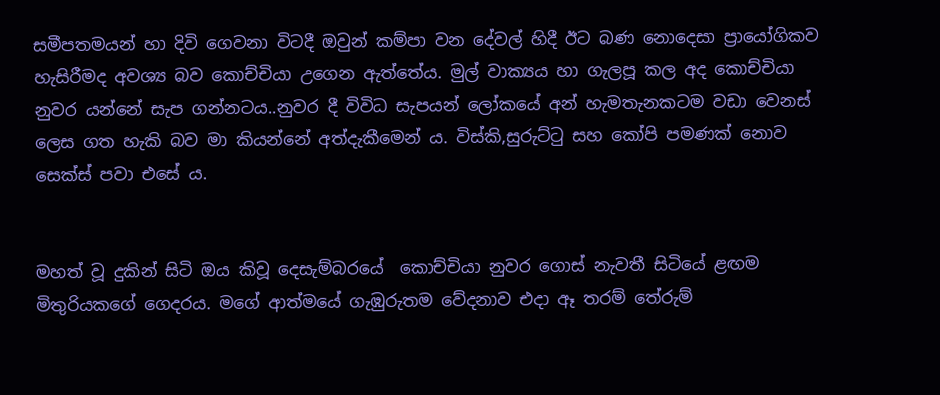සමීපතමයන් හා දිවි ගෙවනා විටදී ඔවුන් කම්පා වන දේවල් හිදී ඊට බණ නොදෙසා ප්‍රායෝගිකව හැසිරීමද අවශ්‍ය බව කොච්චියා උගෙන ඇත්තේය. මුල් වාක්‍යය හා ගැලපූ කල අද කොච්චියා නුවර යන්නේ සැප ගන්නටය..නුවර දී විවිධ සැපයන් ලෝකයේ අන් හැමතැනකටම වඩා වෙනස් ලෙස ගත හැකි බව මා කියන්නේ අත්දැකීමෙන් ය. විස්කි,සුරුට්ටු සහ කෝපි පමණක් නොව සෙක්ස් පවා එසේ ය.


මහත් වූ දුකින් සිටි ඔය කිවූ දෙසැම්බරයේ  කොච්චියා නුවර ගොස් නැවතී සිටියේ ළඟම මිතුරියකගේ ගෙදරය. මගේ ආත්මයේ ගැඹුරුතම වේදනාව එදා ඈ තරම් තේරුම්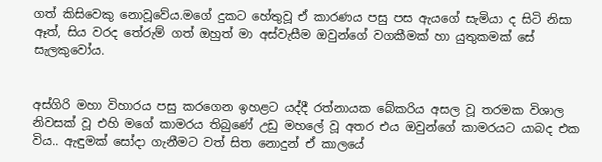ගත් කිසිවෙකු නොවූවේය.මගේ දුකට හේතුවූ ඒ කාරණය පසු පස ඇයගේ සැමියා ද සිටි නිසා ඈත්, සිය වරද තේරුම් ගත් ඔහුත් මා අස්වැසීම ඔවුන්ගේ වගකීමක් හා යුතුකමක් සේ සැලකුවෝය.


අස්ගිරි මහා විහාරය පසු කරගෙන ඉහළට යද්දී රත්නායක බේකරිය අසල වූ තරමක විශාල නිවසක් වූ එහි මගේ කාමරය තිබුණේ උඩු මහලේ වූ අතර එය ඔවුන්ගේ කාමරයට යාබද එක විය.. ඇඳුමක් සෝදා ගැනීමට වත් සිත නොදුන් ඒ කාලයේ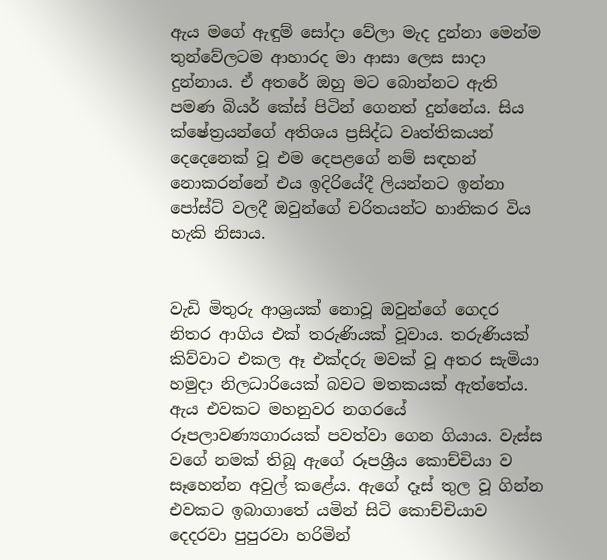ඇය මගේ ඇඳුම් සෝදා වේලා මැද දුන්නා මෙන්ම තුන්වේලටම ආහාරද මා ආසා ලෙස සාදා දුන්නාය. ඒ අතරේ ඔහු මට බොන්නට ඇති පමණ බියර් කේස් පිටින් ගෙනත් දුන්නේය. සිය ක්ෂේත්‍රයන්ගේ අතිශය ප්‍රසිද්ධ වෘත්තිකයන් දෙදෙනෙක් වූ එම දෙපළගේ නම් සඳහන් නොකරන්නේ එය ඉදිරියේදී ලියන්නට ඉන්නා පෝස්ට් වලදී ඔවුන්ගේ චරිතයන්ට හානිකර විය හැකි නිසාය.


වැඩි මිතුරු ආශ්‍රයක් නොවූ ඔවුන්ගේ ගෙදර නිතර ආගිය එක් තරුණියක් වූවාය. තරුණියක් කිව්වාට එකල ඈ එක්දරු මවක් වූ අතර සැමියා හමුදා නිලධාරියෙක් බවට මතකයක් ඇත්තේය. ඇය එවකට මහනුවර නගරයේ රූපලාවණ්‍යගාරයක් පවත්වා ගෙන ගියාය. වැස්ස වගේ නමක් තිබූ ඇගේ රූපශ්‍රීය කොච්චියා ව සෑහෙන්න අවුල් කළේය. ඇගේ දෑස් තුල වූ ගින්න එවකට ඉබාගාතේ යමින් සිටි කොච්චියාව දෙදරවා පුපුරවා හරිමින්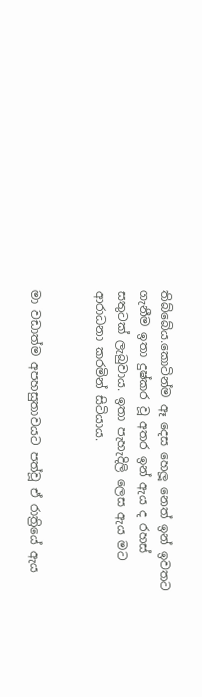තිබ්බේය.කොටින්ම ඈ දෙස හෙලූ නෙත් ඉන් ඉවතට ගැනීම ඉතා දුෂ්කර වූ අතර ඉන් ඇය ද රහස් සතුටක් ලැබුවාය. ඉතා පැහැදිලි ලෙස ඇය මට ආරාධනා කරමින් සිටියාය.


මා වඩාත්ම අපහසුතාවයට පත්වූ ඒ රාත්‍රියේ ඇය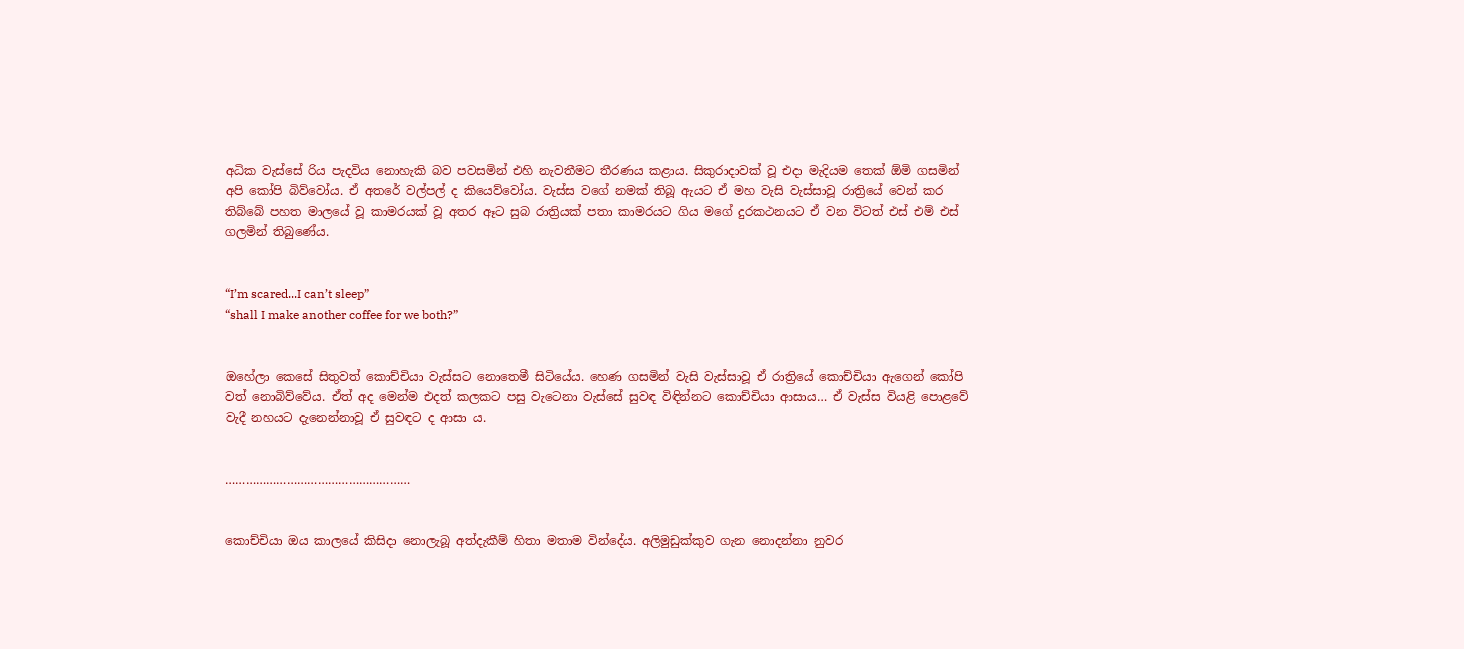අධික වැස්සේ රිය පැදවිය නොහැකි බව පවසමින් එහි නැවතීමට තීරණය කළාය. සිකුරාදාවක් වූ එදා මැදියම තෙක් ඕමි ගසමින් අපි කෝපි බිව්වෝය. ඒ අතරේ වල්පල් ද කියෙව්වෝය. වැස්ස වගේ නමක් තිබූ ඇයට ඒ මහ වැසි වැස්සාවූ රාත්‍රියේ වෙන් කර තිබ්බේ පහත මාලයේ වූ කාමරයක් වූ අතර ඈට සුබ රාත්‍රියක් පතා කාමරයට ගිය මගේ දුරකථනයට ඒ වන විටත් එස් එම් එස් ගලමින් තිබුණේය.


“I’m scared...I can’t sleep”
“shall I make another coffee for we both?”


ඔහේලා කෙසේ සිතුවත් කොච්චියා වැස්සට නොතෙමී සිටියේය. හෙණ ගසමින් වැසි වැස්සාවූ ඒ රාත්‍රියේ කොච්චියා ඇගෙන් කෝපි වත් නොබිව්වේය. ඒත් අද මෙන්ම එදත් කලකට පසු වැටෙනා වැස්සේ සුවඳ විඳින්නට කොච්චියා ආසාය… ඒ වැස්ස වියළි පොළවේ වැදී නහයට දැනෙන්නාවූ ඒ සුවඳට ද ආසා ය.


………………………………………………


කොච්චියා ඔය කාලයේ කිසිදා නොලැබූ අත්දැකීම් හිතා මතාම වින්දේය. අලිමුඩුක්කුව ගැන නොදන්නා නුවර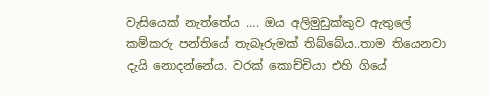වැසියෙක් නැත්තේය …. ඔය අලිමුඩුක්කුව ඇතුලේ කම්කරු පන්තියේ තැබෑරුමක් තිබ්බේය..තාම තියෙනවා දැයි නොදන්නේය. වරක් කොච්චියා එහි ගියේ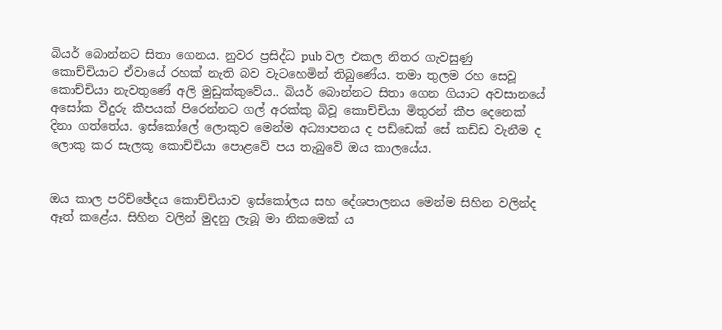බියර් බොන්නට සිතා ගෙනය. නුවර ප්‍රසිද්ධ pub වල එකල නිතර ගැවසුණු  කොච්චියාට ඒවායේ රහක් නැති බව වැටහෙමින් තිබුණේය. තමා තුලම රහ සෙවූ කොච්චියා නැවතුණේ අලි මුඩුක්කුවේය.. බියර් බොන්නට සිතා ගෙන ගියාට අවසානයේ අසෝක වීදුරු කීපයක් පිරෙන්නට ගල් අරක්කු බිවූ කොච්චියා මිතුරන් කීප දෙනෙක් දිනා ගත්තේය. ඉස්කෝලේ ලොකුව මෙන්ම අධ්‍යාපනය ද පඩ්ඩෙක් සේ කඩ්ඩ වැනීම ද ලොකු කර සැලකූ කොච්චියා පොළවේ පය තැබුවේ ඔය කාලයේය.


ඔය කාල පරිච්ඡේදය කොච්චියාව ඉස්කෝලය සහ දේශපාලනය මෙන්ම සිහින වලින්ද ඈත් කළේය. සිහින වලින් මුදනු ලැබූ මා නිකමෙක් ය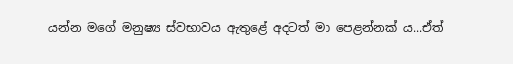යන්න මගේ මනුෂ්‍ය ස්වභාවය ඇතුළේ අදටත් මා පෙළන්නක්‍ ය...ඒත්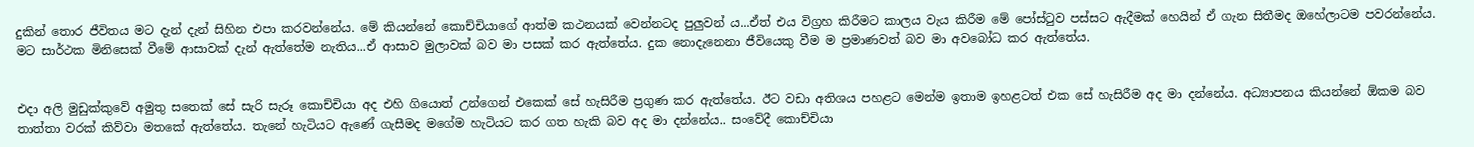දුකින් තොර ජීවිතය මට දැන් දැන් සිහින එපා කරවන්නේය. මේ කියන්නේ කොච්චියාගේ ආත්ම කථනයක් වෙන්නටද පුලුවන් ය...ඒත් එය විග්‍රහ කිරීමට කාලය වැය කිරීම මේ පෝස්ටුව පස්සට ඇදීමක් හෙයින් ඒ ගැන සිතීමද ඔහේලාටම පවරන්නේය. මට සාර්ථක මිනිසෙක් වීමේ ආසාවක් දැන් ඇත්තේම නැතිය...ඒ ආසාව මුලාවක් බව මා පසක් කර ඇත්තේය. දුක නොදැනෙනා ජීවියෙකු වීම ම ප්‍රමාණවත් බව මා අවබෝධ කර ඇත්තේය.


එදා අලි මුඩුක්කුවේ අමුතු සතෙක් සේ සැරි සැරූ කොච්චියා අද එහි ගියොත් උන්ගෙන් එකෙක් සේ හැසිරීම ප්‍රගුණ කර ඇත්තේය. ඊට වඩා අතිශය පහළට මෙන්ම ඉතාම ඉහළටත් එක සේ හැසිරීම අද මා දන්නේය. අධ්‍යාපනය කියන්නේ ඕකම බව තාත්තා වරක් කිව්වා මතකේ ඇත්තේය. තැනේ හැටියට ඇණේ ගැසීමද මගේම හැටියට කර ගත හැකි බව අද මා දන්නේය.. සංවේදී කොච්චියා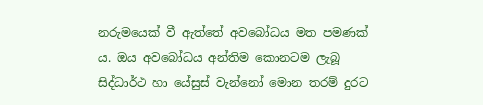නරුමයෙක් වී ඇත්තේ අවබෝධය මත පමණක් ය. ඔය අවබෝධය අන්තිම කොනටම ලැබූ සිද්ධාර්ථ හා යේසුස් වැන්නෝ මොන තරම් දුරට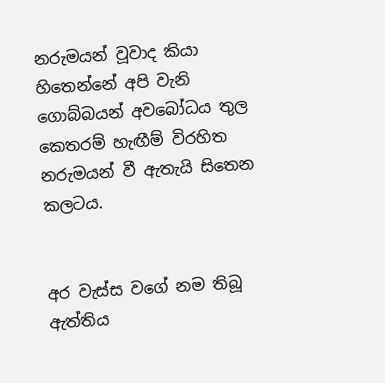නරුමයන් වූවාද කියා හිතෙන්නේ අපි වැනි ගොබ්බයන් අවබෝධය තුල කෙතරම් හැඟීම් විරහිත නරුමයන් වී ඇතැයි සිතෙන කලටය.


අර වැස්ස වගේ නම තිබූ ඇත්තිය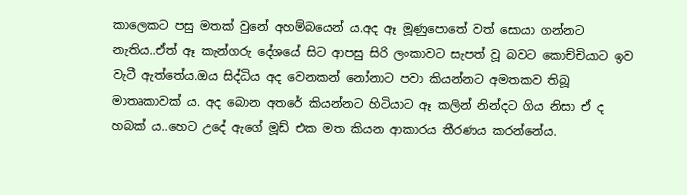කාලෙකට පසු මතක් වුනේ අහම්බයෙන් ය.අද ඈ මූණුපොතේ වත් සොයා ගන්නට නැතිය..ඒත් ඈ කැන්ගරු දේශයේ සිට ආපසු සිරි ලංකාවට සැපත් වූ බවට කොච්චියාට ඉව වැටී ඇත්තේය.ඔය සිද්ධිය අද වෙනකන් නෝනාට පවා කියන්නට අමතකව තිබූ මාතෘකාවක් ය. අද බොන අතරේ කියන්නට හිටියාට ඈ කලින් නින්දට ගිය නිසා ඒ ද හබක් ය..හෙට උදේ ඇගේ මූඩ් එක මත කියන ආකාරය තීරණය කරන්නේය.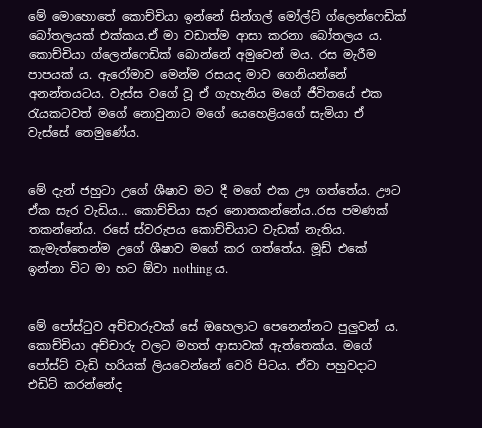මේ මොහොතේ කොච්චියා ඉන්නේ සින්ගල් මෝල්ට් ග්ලෙන්ෆෙඩික් බෝතලයක් එක්කය.ඒ මා වඩාත්ම ආසා කරනා බෝතලය ය. කොච්චියා ග්ලෙන්ෆෙඩික් බොන්නේ අමුවෙන් මය. රස මැරීම පාපයක් ය. ඇරෝමාව මෙන්ම රසයද මාව ගෙනියන්නේ අනන්තයටය. වැස්ස වගේ වූ ඒ ගැහැනිය මගේ ජීවිතයේ එක රැයකටවත් මගේ නොවුනාට මගේ යෙහෙළියගේ සැමියා ඒ වැස්සේ තෙමුණේය.


මේ දැන් ජහුටා උගේ ශීෂාව මට දී මගේ එක ඌ ගත්තේය. ඌට ඒක සැර වැඩිය… කොච්චියා සැර නොතකන්නේය..රස පමණක් තකන්නේය. රසේ ස්වරුපය කොච්චියාට වැඩක් නැතිය. කැමැත්තෙන්ම උගේ ශීෂාව මගේ කර ගත්තේය. මූඩ් එකේ ඉන්නා විට මා හට ඕවා nothing ය.


මේ පෝස්ටුව අච්චාරුවක් සේ ඔහෙලාට පෙනෙන්නට පුලුවන් ය. කොච්චියා අච්චාරු වලට මහත් ආසාවක් ඇත්තෙක්ය. මගේ පෝස්ට් වැඩි හරියක් ලියවෙන්නේ වෙරි පිටය. ඒවා පහුවදාට එඩිට් කරන්නේද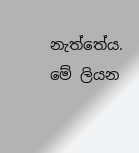නැත්තේය. මේ ලියන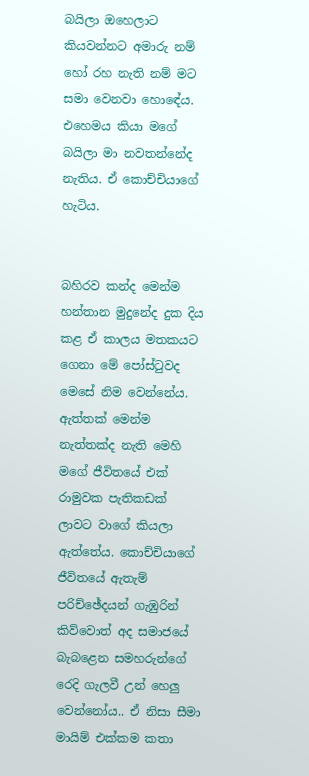බයිලා ඔහෙලාට කියවන්නට අමාරු නම් හෝ රහ නැති නම් මට සමා වෙනවා හොඳේය. එහෙමය කියා මගේ බයිලා මා නවතන්නේද නැතිය. ඒ කොච්චියාගේ හැටිය.


බහිරව කන්ද මෙන්ම හන්තාන මුදුනේද දුක දිය කළ ඒ කාලය මතකයට ගෙනා මේ පෝස්ටුවද මෙසේ නිම වෙන්නේය. ඇත්තක් මෙන්ම නැත්තක්ද නැති මෙහි මගේ ජීවිතයේ එක් රාමුවක පැතිකඩක් ලාවට වාගේ කියලා ඇත්තේය. කොච්චියාගේ ජීවිතයේ ඇතැම් පරිච්ඡේදයන් ගැඹුරින් කිව්වොත් අද සමාජයේ බැබළෙන සමහරුන්ගේ රෙදි ගැලවී උන් හෙලු වෙන්නෝය.. ඒ නිසා සීමා මායිම් එක්කම කතා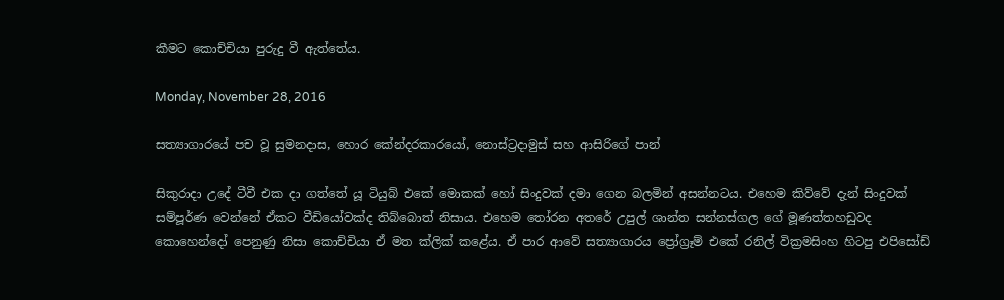කීමට කොච්චියා පුරුදු වී ඇත්තේය.

Monday, November 28, 2016

සත්‍යාගාරයේ පච වූ සුමනදාස, හොර කේන්දරකාරයෝ, නොස්ට්‍රදාමුස් සහ ආසිරිගේ පාන්

සිකුරාදා උදේ ටීවී එක දා ගත්තේ යූ ටියුබ් එකේ මොකක් හෝ සිංදුවක් දමා ගෙන බලමින් අසන්නටය. එහෙම කිව්වේ දැන් සිංදුවක් සම්පූර්ණ වෙන්නේ ඒකට වීඩියෝවක්ද තිබ්බොත් නිසාය. එහෙම තෝරන අතරේ උපුල් ශාන්ත සන්නස්ගල ගේ මූණත්තහඩුවද කොහෙන්දෝ පෙනුණු නිසා කොච්චියා ඒ මත ක්ලික් කළේය. ඒ පාර ආවේ සත්‍යාගාරය ප්‍රෝග්‍රෑම් එකේ රනිල් වික්‍රමසිංහ හිටපු එපිසෝඩ්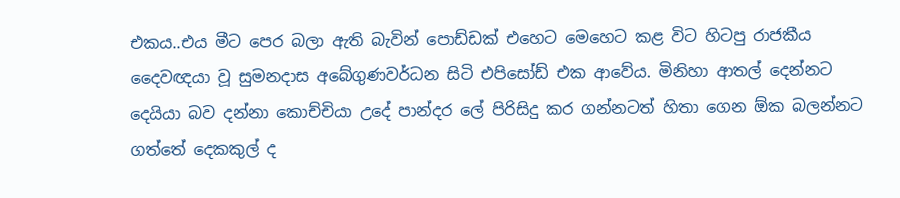එකය..එය මීට පෙර බලා ඇති බැවින් පොඩ්ඩක් එහෙට මෙහෙට කළ විට හිටපු රාජකීය දෛවඥයා වූ සුමනදාස අබේගුණවර්ධන සිටි එපිසෝඩ් එක ආවේය. මිනිහා ආතල් දෙන්නට දෙයියා බව දන්නා කොච්චියා උදේ පාන්දර ලේ පිරිසිදු කර ගන්නටත් හිතා ගෙන ඕක බලන්නට ගත්තේ දෙකකුල් ද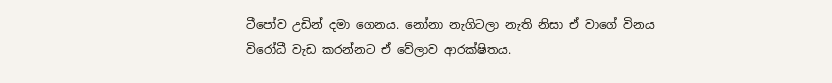ටීපෝව උඩින් දමා ගෙනය. නෝනා නැගිටලා නැති නිසා ඒ වාගේ විනය විරෝධී වැඩ කරන්නට ඒ වේලාව ආරක්ෂිතය.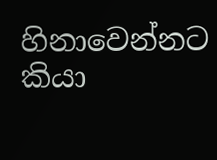හිනාවෙන්නට කියා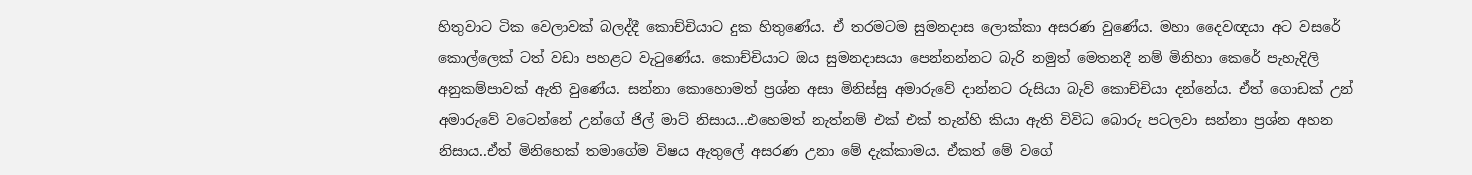හිතුවාට ටික වෙලාවක් බලද්දී කොච්චියාට දුක හිතුණේය. ඒ තරමටම සුමනදාස ලොක්කා අසරණ වුණේය. මහා දෛවඥයා අට වසරේ කොල්ලෙක් ටත් වඩා පහළට වැටුණේය. කොච්චියාට ඔය සුමනදාසයා පෙන්නන්නට බැරි නමුත් මෙතනදී නම් මිනිහා කෙරේ පැහැදිලි අනුකම්පාවක් ඇති වුණේය. සන්නා කොහොමත් ප්‍රශ්න අසා මිනිස්සු අමාරුවේ දාන්නට රුසියා බැව් කොච්චියා දන්නේය. ඒත් ගොඩක් උන් අමාරුවේ වටෙන්නේ උන්ගේ ජිල් මාට් නිසාය...එහෙමත් නැත්නම් එක් එක් තැන්හි කියා ඇති විවිධ බොරු පටලවා සන්නා ප්‍රශ්න අහන නිසාය..ඒත් මිනිහෙක් තමාගේම විෂය ඇතුලේ අසරණ උනා මේ දැක්කාමය. ඒකත් මේ වගේ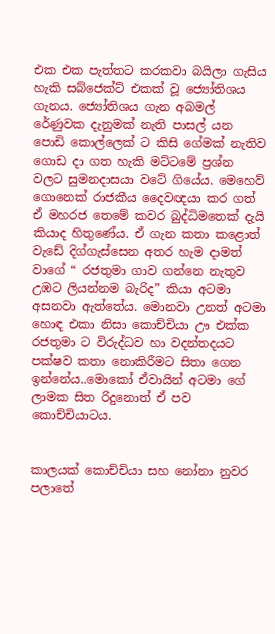එක එක පැත්තට කරකවා බයිලා ගැසිය හැකි සබ්ජෙක්ට් එකක් වූ ජ්‍යෝතිශය ගැනය. ජ්‍යෝතිශය ගැන අබමල් රේණුවක දැනුමක් නැති පාසල් යන පොඩි කොල්ලෙක් ට කිසි ගේමක් නැතිව ගොඩ දා ගත හැකි මට්ටමේ ප්‍රශ්න වලට සුමනදාසයා වටේ ගියේය. මෙහෙව් ගොනෙක් රාජකීය දෛවඥයා කර ගත් ඒ මහරජ තෙමේ කවර බුද්ධිමතෙක් දැයි කියාද හිතුණේය. ඒ ගැන කතා කළොත් වැඩේ දිග්ගැස්සෙන අතර හැම දාමත් වාගේ “ රජතුමා ගාව ගන්නෙ නැතුව උඹට ලියන්නම බැරිද” කියා අටමා අසනවා ඇත්තේය. මොනවා උනත් අටමා හොඳ එකා නිසා කොච්චියා ඌ එක්ක රජතුමා ට විරුද්ධව හා වදන්තදයට පක්ෂව කතා නොකිරීමට සිතා ගෙන ඉන්නේය..මොකෝ ඒවායින් අටමා ගේ ලාමක සිත රිදුනොත් ඒ පව කොච්චියාටය.


කාලයක් කොච්චියා සහ නෝනා නුවර පලාතේ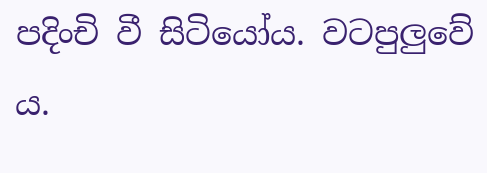පදිංචි වී සිටියෝය. වටපුලුවේ ය.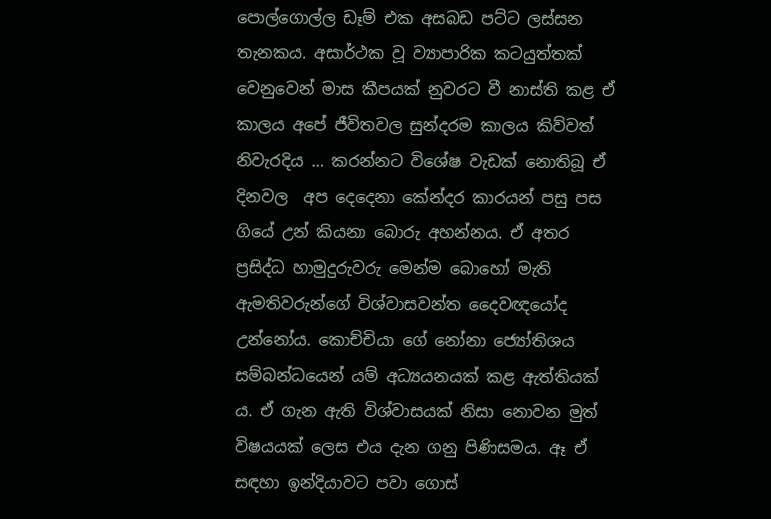පොල්ගොල්ල ඩෑම් එක අසබඩ පට්ට ලස්සන තැනකය. අසාර්ථක වූ ව්‍යාපාරික කටයුත්තක් වෙනුවෙන් මාස කීපයක් නුවරට වී නාස්ති කළ ඒ කාලය අපේ ජීවිතවල සුන්දරම කාලය කිව්වත් නිවැරදිය … කරන්නට විශේෂ වැඩක් නොතිබූ ඒ දිනවල  අප දෙදෙනා කේන්දර කාරයන් පසු පස ගියේ උන් කියනා බොරු අහන්නය. ඒ අතර ප්‍රසිද්ධ හාමුදුරුවරු මෙන්ම බොහෝ මැති ඇමතිවරුන්ගේ විශ්වාසවන්ත දෛවඥයෝද උන්නෝය. කොච්චියා ගේ නෝනා ජ්‍යෝතිශය සම්බන්ධයෙන් යම් අධ්‍යයනයක් කළ ඇත්තියක් ය. ඒ ගැන ඇති විශ්වාසයක් නිසා නොවන මුත් විෂයයක් ලෙස එය දැන ගනු පිණිසමය. ඈ ඒ සඳහා ඉන්දියාවට පවා ගොස්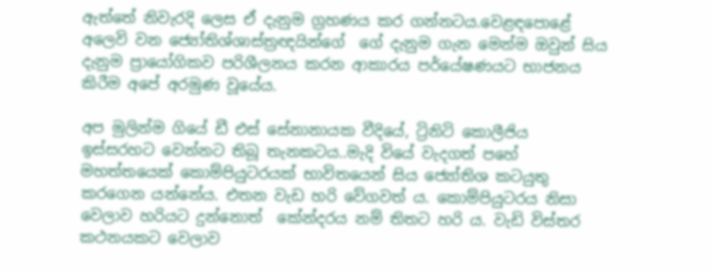ඇත්තේ නිවැරදි ලෙස ඒ දැනුම ග්‍රහණය කර ගන්නටය.වෙළඳපොළේ අලෙවි වන ජ්‍යෝතිශ්ශාස්ත්‍රඥයින්ගේ  ගේ දැනුම ගැන මෙන්ම ඔවුන් සිය දැනුම ප්‍රායෝගිකව පරිශීලනය කරන ආකාරය පර්යේෂණයට භාජනය කිරීම අපේ අරමුණ වූයේය.

අප මුලින්ම ගියේ ඩී එස් සේනානායක වීදියේ, ට්‍රිනිටි කොලීජිය ඉස්සරහට වෙන්නට තිබූ තැනකටය..මැදි වියේ වැදගත් පහේ මහත්තයෙක් කොම්පියුටරයක් භාවිතයෙන් සිය ජ්‍යෝතිශ කටයුතු කරගෙන යන්නේය. එතන වැඩ හරි වේගවත්‍ ය. කොම්පියුටරය නිසා වෙලාව හරියට දුන්නොත්  කේන්දරය නම් තිතට හරි ය. වැඩි විස්තර කථනයකට වෙලාව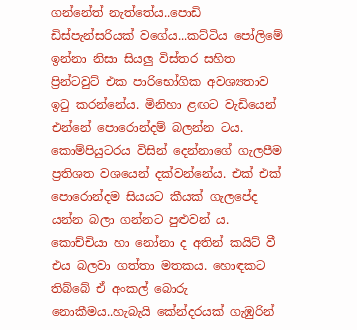ගන්නේත් නැත්තේය..පොඩි ඩිස්පැන්සරියක් වගේය...කට්ටිය පෝලිමේ ඉන්නා නිසා සියලු විස්තර සහිත ප්‍රින්‍ටවුට් එක පාරිභෝගික අවශ්‍යතාව ඉටු කරන්නේය. මිනිහා ළඟට වැඩියෙන් එන්නේ පොරොන්දම් බලන්න ටය. කොම්පියුටරය විසින් දෙන්නාගේ ගැලපීම ප්‍රතිශත වශයෙන් දක්වන්නේය. එක් එක් පොරොන්දම සියයට කීයක් ගැලපේද යන්න බලා ගන්නට පුළුවන් ය. කොච්චියා හා නෝනා ද අතින් කයිට් වී එය බලවා ගත්තා මතකය. හොඳකට තිබ්බේ ඒ අංකල් බොරු නොකීමය..හැබැයි කේන්දරයක් ගැඹුරින්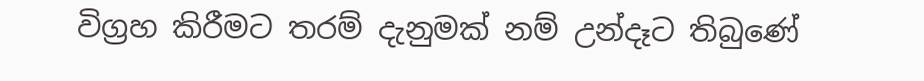විග්‍රහ කිරීමට තරම් දැනුමක් නම් උන්දෑට තිබුණේ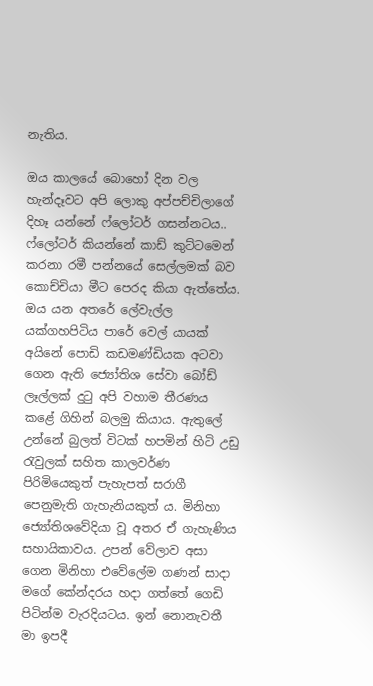නැතිය.

ඔය කාලයේ බොහෝ දින වල හැන්දෑවට අපි ලොකු අප්පච්චිලාගේ දිහෑ යන්නේ ෆ්ලෝටර් ගසන්නටය.. ෆ්ලෝටර් කියන්නේ කාඩ් කුට්ටමෙන් කරනා රමී පන්නයේ සෙල්ලමක් බව කොච්චියා මීට පෙරද කියා ඇත්තේය. ඔය යන අතරේ ලේවැල්ල යක්ගහපිටිය පාරේ වෙල් යායක් අයිනේ පොඩි කඩමණ්ඩියක අටවා ගෙන ඇති ජ්‍යෝතිශ සේවා බෝඩ් ලෑල්ලක් දුටු අපි වහාම තීරණය කළේ ගිහින් බලමු කියාය. ඇතුලේ උන්නේ බුලත් විටක් හපමින් හිටි උඩු රැවුලක් සහිත කාලවර්ණ පිරිමියෙකුත් පැහැපත් සරාගී පෙනුමැති ගැහැනියකුත් ය. මිනිහා ජ්‍යෝතිශවේදියා වූ අතර ඒ ගැහැණිය සහායිකාවය. උපන් වේලාව අසා ගෙන මිනිහා එවේලේම ගණන් සාදා මගේ කේන්දරය හදා ගත්තේ ගෙඩි පිටින්ම වැරදියටය. ඉන් නොනැවතී මා ඉපදී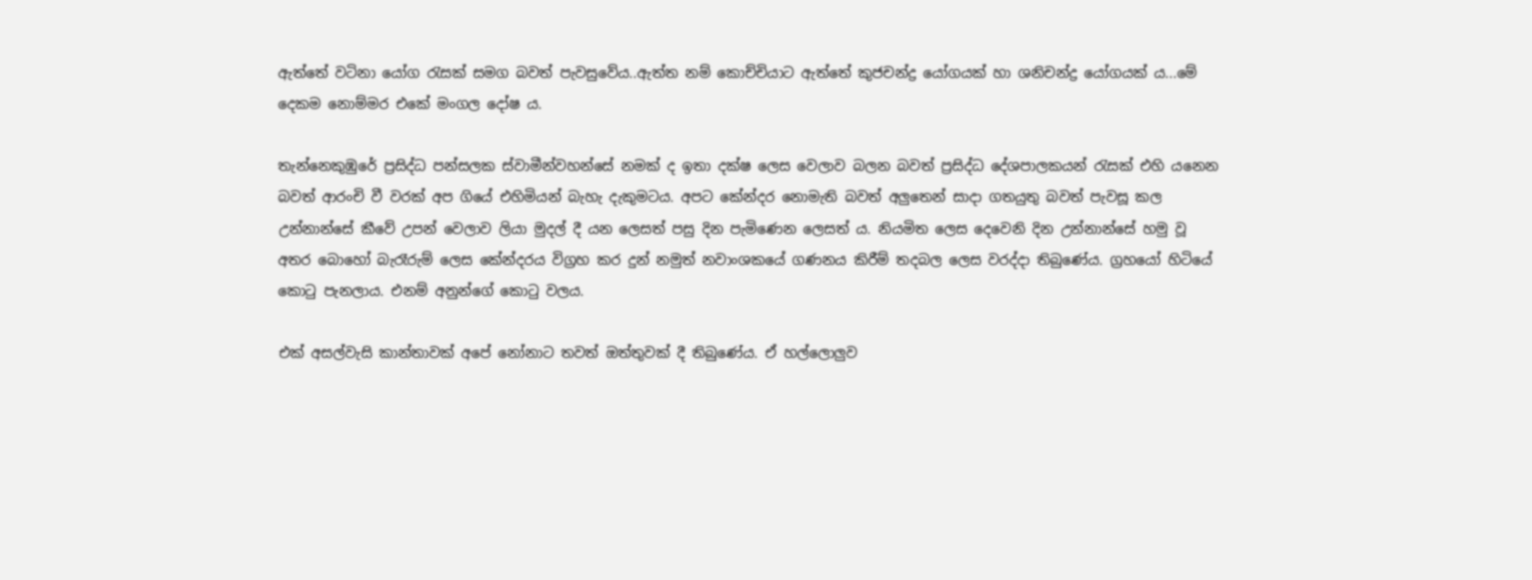ඇත්තේ වටිනා යෝග රැසක් සමග බවත් පැවසුවේය..ඇත්ත නම් කොච්චියාට ඇත්තේ කුජචන්ද්‍ර යෝගයක් හා ශනිචන්ද්‍ර යෝගයක් ය...මේ දෙකම නොම්මර එකේ මංගල දෝෂ ය.

තැන්නෙකුඹුරේ ප්‍රසිද්ධ පන්සලක ස්වාමීන්වහන්සේ නමක් ද ඉතා දක්ෂ ලෙස වෙලාව බලන බවත් ප්‍රසිද්ධ දේශපාලකයන් රැසක් එහි යනෙන බවත් ආරංචි වී වරක් අප ගියේ එහිමියන් බැහැ දැකුමටය. අපට කේන්දර නොමැති බවත් අලුතෙන් සාදා ගතයුතු බවත් පැවසූ කල උන්නාන්සේ කීවේ උපන් වෙලාව ලියා මුදල් දී යන ලෙසත් පසු දින පැමිණෙන ලෙසත් ය. නියමිත ලෙස දෙවෙනි දින උන්නාන්සේ හමු වූ අතර බොහෝ බැරෑරුම් ලෙස කේන්දරය විග්‍රහ කර දුන් නමුත් නවාංශකයේ ගණනය කිරීම් තදබල ලෙස වරද්දා තිබුණේය. ග්‍රහයෝ හිටියේ කොටු පැනලාය. එනම් අනුන්ගේ කොටු වලය.

එක් අසල්වැසි කාන්තාවක් අපේ නෝනාට තවත් ඔත්තුවක් දී තිබුණේය. ඒ හල්ලොලුව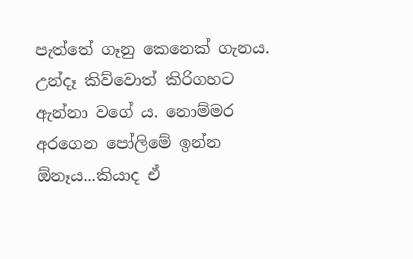පැත්තේ ගෑනු කෙනෙක් ගැනය. උන්දෑ කිව්වොත් කිරිගහට ඇන්නා වගේ ය. නොම්මර අරගෙන පෝලිමේ ඉන්න ඕනෑය...කියාද ඒ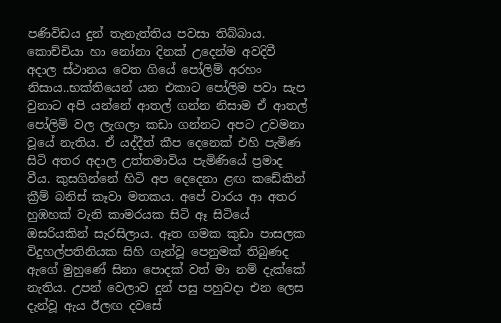පණිවිඩය දුන් තැනැත්තිය පවසා තිබ්බාය. කොච්චියා හා නෝනා දිනක් උදෙන්ම අවදිවී අදාල ස්ථානය වෙත ගියේ පෝලිම් අරහං නිසාය..භක්තියෙන් යන එකාට පෝලිම පවා සැප වුනාට අපි යන්නේ ආතල් ගන්න නිසාම ඒ ආතල් පෝලිම් වල ලැගලා කඩා ගන්නට අපට උවමනා වූයේ නැතිය. ඒ යද්දීත් කීප දෙනෙක් එහි පැමිණ සිටි අතර අදාල උත්තමාවිය පැමිණියේ ප්‍රමාද වීය. කුසගින්නේ හිටි අප දෙදෙනා ළඟ කඩේකින් ක්‍රීම් බනිස් කෑවා මතකය. අපේ වාරය ආ අතර හුඹහක් වැනි කාමරයක සිටි ඈ සිටියේ ඔසරියකින් සැරසිලාය. ඈත ගමක කුඩා පාසලක විදුහල්පතිනියක සිහි ගැන්වූ පෙනුමක් තිබුණද ඇගේ මුහුණේ සිනා පොදක් වත් මා නම් දැක්කේ නැතිය. උපන් වෙලාව දුන් පසු පහුවදා එන ලෙස දැන්වූ ඇය ඊලඟ දවසේ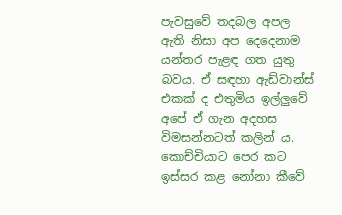පැවසුවේ තදබල අපල ඇති නිසා අප දෙදෙනාම යන්තර පැළඳ ගත යුතු බවය. ඒ සඳහා ඇඩ්වාන්ස් එකක් ද එතුමිය ඉල්ලුවේ අපේ ඒ ගැන අදහස විමසන්නටත් කලින් ය. කොච්චියාට පෙර කට ඉස්සර කළ නෝනා කීවේ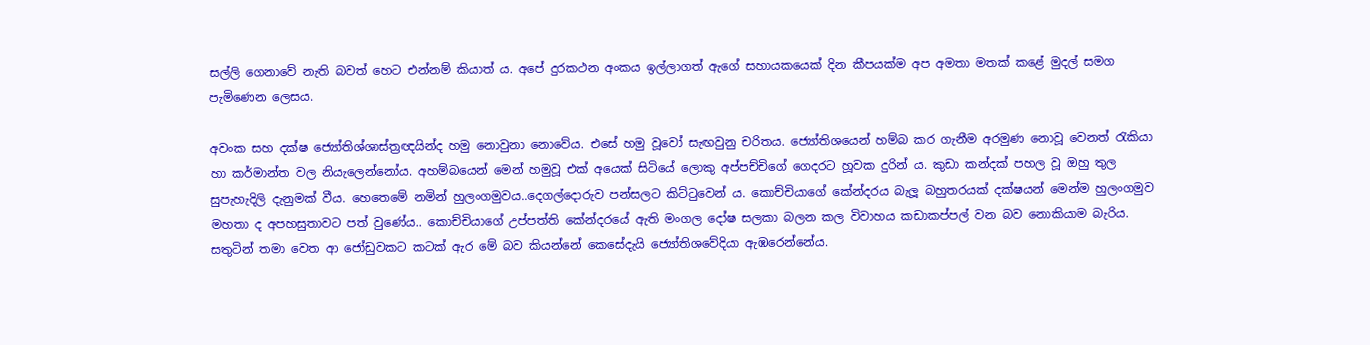සල්ලි ගෙනාවේ නැති බවත් හෙට එන්නම් කියාත්‍ ය. අපේ දුරකථන අංකය ඉල්ලාගත් ඇගේ සහායකයෙක් දින කීපයක්ම අප අමතා මතක් කළේ මුදල් සමග පැමිණෙන ලෙසය.

අවංක සහ දක්ෂ ජ්‍යෝතිශ්ශාස්ත්‍රඥයින්ද හමු නොවුනා නොවේය. එසේ හමු වූවෝ සැඟවුනු චරිතය. ජ්‍යෝතිශයෙන් හම්බ කර ගැනීම අරමුණ නොවූ වෙනත් රැකියා හා කර්මාන්ත වල නියැලෙන්නෝය. අහම්බයෙන් මෙන් හමුවූ එක් අයෙක් සිටියේ ලොකු අප්පච්චිගේ ගෙදරට හූවක දුරින් ය. කුඩා කන්දක් පහල වූ ඔහු තුල සුපැහැදිලි දැනුමක් වීය. හෙතෙමේ නමින් හුලංගමුවය..දෙගල්දොරුව පන්සලට කිට්ටුවෙන් ය. කොච්චියාගේ කේන්දරය බැලූ බහුතරයක් දක්ෂයන් මෙන්ම හුලංගමුව මහතා ද අපහසුතාවට පත් වුණේය.. කොච්චියාගේ උප්පත්ති කේන්දරයේ ඇති මංගල දෝෂ සලකා බලන කල විවාහය කඩාකප්පල් වන බව නොකියාම බැරිය. සතුටින් තමා වෙත ආ ජෝඩුවකට කටක් ඇර මේ බව කියන්නේ කෙසේදැයි ජ්‍යෝතිශවේදියා ඇඹරෙන්නේය.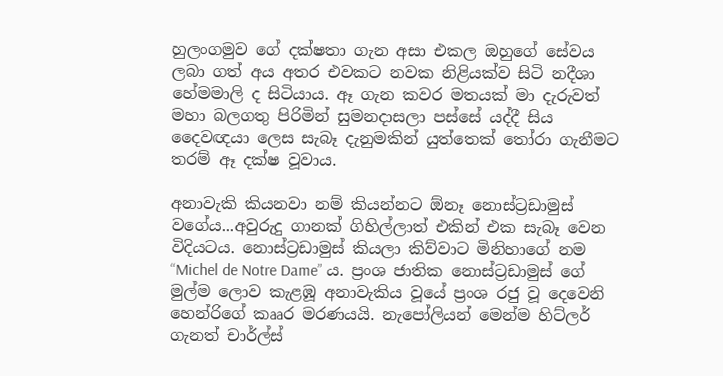හුලංගමුව ගේ දක්ෂතා ගැන අසා එකල ඔහුගේ සේවය ලබා ගත් අය අතර එවකට නවක නිළියක්ව සිටි නදීශා හේමමාලි ද සිටියාය. ඈ ගැන කවර මතයක් මා දැරුවත් මහා බලගතු පිරිමින් සුමනදාසලා පස්සේ යද්දී සිය දෛවඥයා ලෙස සැබෑ දැනුමකින් යුත්තෙක් තෝරා ගැනීමට තරම් ඈ දක්ෂ වූවාය.

අනාවැකි කියනවා නම් කියන්නට ඕනෑ නොස්ට්‍රඩාමුස් වගේය...අවුරුදු ගානක් ගිහිල්ලාත් එකින් එක සැබෑ වෙන විදියටය. නොස්ට්‍රඩාමුස් කියලා කිව්වාට මිනිහාගේ නම “Michel de Notre Dame” ය. ප්‍රංශ ජාතික නොස්ට්‍රඩාමුස් ගේ මුල්ම ලොව කැළඹූ අනාවැකිය වූයේ ප්‍රංශ රජු වූ දෙවෙනි හෙන්රිගේ කෲර මරණයයි. නැපෝලියන් මෙන්ම හිට්ලර් ගැනත් චාර්ල්ස්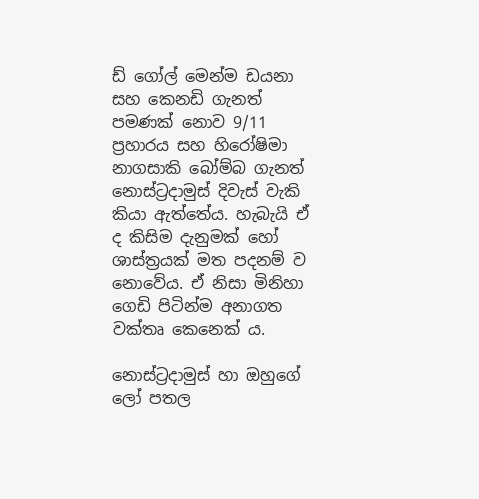ඩ් ගෝල් මෙන්ම ඩයනා සහ කෙනඩි ගැනත් පමණක් නොව 9/11 ප්‍රහාරය සහ හිරෝෂිමා නාගසාකි බෝම්බ ගැනත් නොස්ට්‍රදාමුස් දිවැස් වැකි කියා ඇත්තේය. හැබැයි ඒ ද කිසිම දැනුමක් හෝ ශාස්ත්‍රයක් මත පදනම් ව නොවේය. ඒ නිසා මිනිහා ගෙඩි පිටින්ම අනාගත වක්තෘ කෙනෙක් ය.

නොස්ට්‍රදාමුස් හා ඔහුගේ ලෝ පතල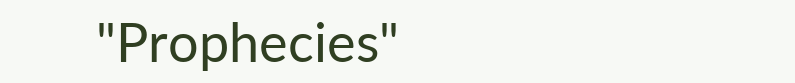"Prophecies"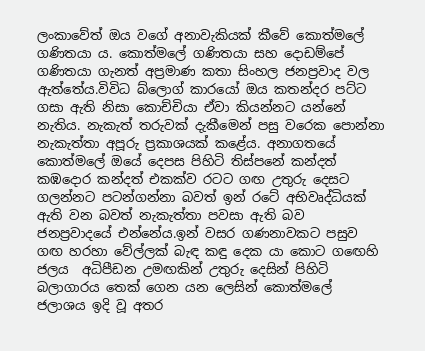ලංකාවේත් ඔය වගේ අනාවැකියක් කීවේ කොත්මලේ ගණිතයා ය. කොත්මලේ ගණිතයා සහ දොඩම්පේ ගණිතයා ගැනත් අප්‍රමාණ කතා සිංහල ජනප්‍රවාද වල ඇත්තේය.විවිධ බ්ලොග් කාරයෝ ඔය කතන්දර පට්ට ගසා ඇති නිසා කොච්චියා ඒවා කියන්නට යන්නේ නැතිය. නැකැත් තරුවක් දැකීමෙන් පසු වරෙක පොන්නා නැකැත්තා අපූරු ප්‍රකාශයක් කළේය. අනාගතයේ කොත්මලේ ඔයේ දෙපස පිහිටි තිස්පනේ කන්දත් කඹදොර කන්දත් එකක්ව රටට ගඟ උතුරු දෙසට ගලන්නට පටන්ගන්නා බවත් ඉන් රටේ අභිවෘද්ධියක් ඇති වන බවත් නැකැත්තා පවසා ඇති බව ජනප්‍රවාදයේ එන්නේය.ඉන් වසර ගණනාවකට පසුව ගඟ හරහා වේල්ලක් බැඳ කඳු දෙක යා කොට ගඟෙහි ජලය  අධිපීඩන උමඟකින් උතුරු දෙසින් පිහිටි බලාගාරය තෙක් ගෙන යන ලෙසින් කොත්මලේ ජලාශය ඉදි වූ අතර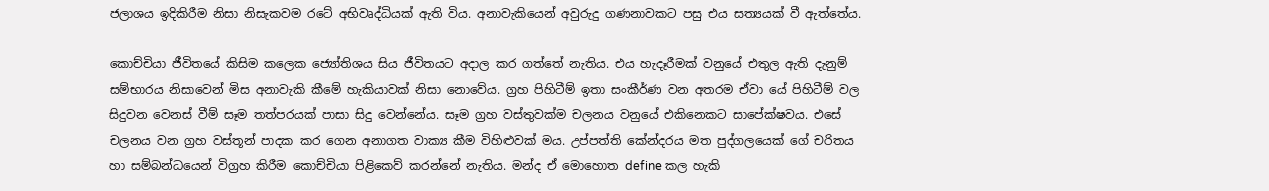ජලාශය ඉදිකිරීම නිසා නිසැකවම රටේ අභිවෘද්ධියක් ඇති විය. අනාවැකියෙන් අවුරුදු ගණනාවකට පසු එය සත්‍යයක් වී ඇත්තේය.

කොච්චියා ජීවිතයේ කිසිම කලෙක ජ්‍යෝතිශය සිය ජීවිතයට අදාල කර ගත්තේ නැතිය. එය හැදෑරීමක් වනුයේ එතුල ඇති දැනුම් සම්භාරය නිසාවෙන් මිස අනාවැකි කීමේ හැකියාවක් නිසා නොවේය. ග්‍රහ පිහිටීම් ඉතා සංකීර්ණ වන අතරම ඒවා යේ පිහිටීම් වල සිදුවන වෙනස් වීම් සෑම තත්පරයක් පාසා සිදු වෙන්නේය. සෑම ග්‍රහ වස්තුවක්ම චලනය වනුයේ එකිනෙකට සාපේක්ෂවය. එසේ චලනය වන ග්‍රහ වස්තූන් පාදක කර ගෙන අනාගත වාක්‍ය කීම විහිළුවක් මය. උප්පත්ති කේන්දරය මත පුද්ගලයෙක් ගේ චරිතය හා සම්බන්ධයෙන් විග්‍රහ කිරීම කොච්චියා පිළිකෙව් කරන්නේ නැතිය. මන්ද ඒ මොහොත define කල හැකි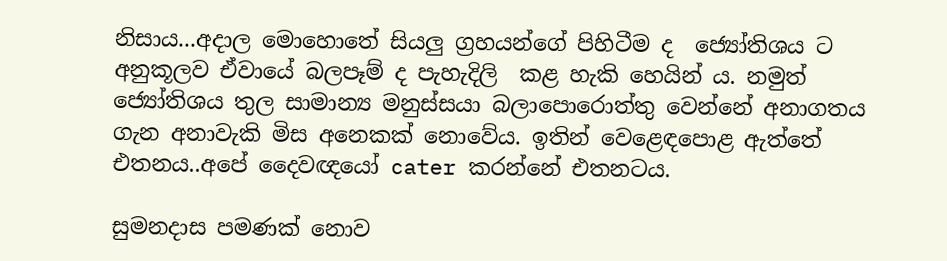නිසාය...අදාල මොහොතේ සියලු ග්‍රහයන්ගේ පිහිටීම ද  ජ්‍යෝතිශය ට අනුකූලව ඒවායේ බලපෑම් ද පැහැදිලි  කළ හැකි හෙයින් ය. නමුත් ජ්‍යෝතිශය තුල සාමාන්‍ය මනුස්සයා බලාපොරොත්තු වෙන්නේ අනාගතය ගැන අනාවැකි මිස අනෙකක් නොවේය. ඉතින් වෙළෙඳපොළ ඇත්තේ එතනය..අපේ දෛවඥයෝ cater කරන්නේ එතනටය.

සුමනදාස පමණක් නොව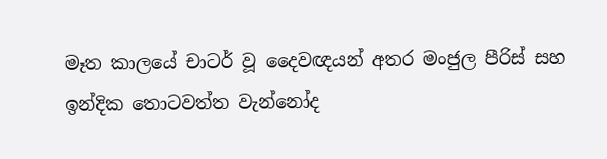මෑත කාලයේ චාටර් වූ දෛවඥයන් අතර මංජුල පීරිස් සහ ඉන්දික තොටවත්ත වැන්නෝද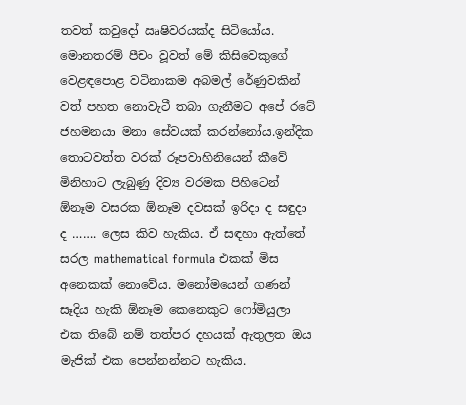තවත් කවුදෝ ඍෂිවරයක්ද සිටියෝය. මොනතරම් පීචං වූවත් මේ කිසිවෙකුගේ වෙළඳපොළ වටිනාකම අබමල් රේණුවකින් වත් පහත නොවැටී තබා ගැනීමට අපේ රටේ ජහමනයා මනා සේවයක් කරන්නෝය.ඉන්දික තොටවත්ත වරක් රූපවාහිනියෙන් කීවේ මිනිහාට ලැබුණු දිව්‍ය වරමක පිහිටෙන් ඕනෑම වසරක ඕනෑම දවසක් ඉරිදා ද සඳුදා ද ……. ලෙස කිව හැකිය. ඒ සඳහා ඇත්තේ සරල mathematical formula එකක් මිස අනෙකක් නොවේය. මනෝමයෙන් ගණන් සෑදිය හැකි ඕනෑම කෙනෙකුට ෆෝමියුලා එක තිබේ නම් තත්පර දහයක් ඇතුලත ඔය මැජික් එක පෙන්නන්නට හැකිය.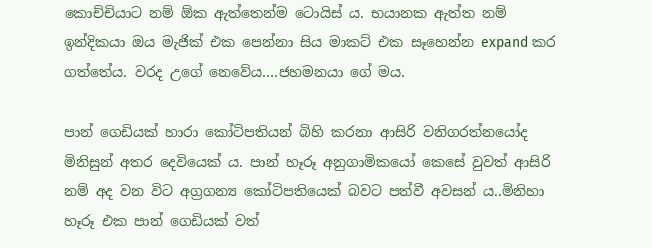කොච්චියාට නම් ඕක ඇත්තෙන්ම ටොයිස් ය. භයානක ඇත්ත නම් ඉන්දිකයා ඔය මැජික් එක පෙන්නා සිය මාකට් එක සෑහෙන්න expand කර ගත්තේය. වරද උගේ නෙවේය….ජහමනයා ගේ මය.

පාන් ගෙඩියක් හාරා කෝටිපතියන් බිහි කරනා ආසිරි වනිගරත්නයෝද මිනිසුන් අතර දෙවියෙක් ය. පාන් හෑරූ අනුගාමිකයෝ කෙසේ වුවත් ආසිරි නම් අද වන විට අග්‍රගන්‍ය කෝටිපතියෙක් බවට පත්වී අවසන් ය..මිනිහා හෑරූ එක පාන් ගෙඩියක් වත්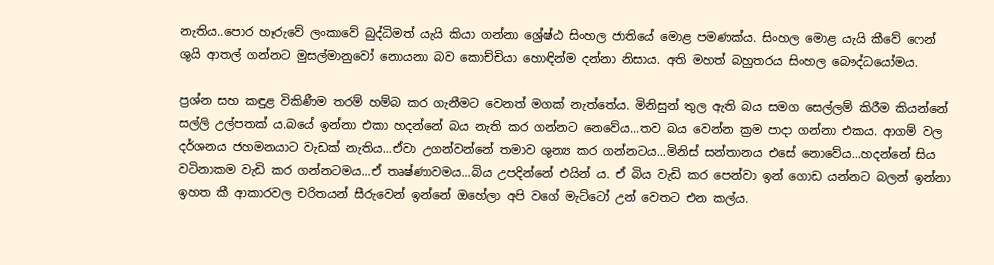නැතිය..පොර හෑරුවේ ලංකාවේ බුද්ධිමත් යැයි කියා ගන්නා ශ්‍රේෂ්ඨ සිංහල ජාතියේ මොළ පමණක්ය. සිංහල මොළ යැයි කීවේ ෆෙන් ශුයි ආතල් ගන්නට මුසල්මානුවෝ නොයනා බව කොච්චියා හොඳින්ම දන්නා නිසාය. අති මහත් බහුතරය සිංහල බෞද්ධයෝමය.

ප්‍රශ්න සහ කඳුළ විකිණීම තරම් හම්බ කර ගැනීමට වෙනත් මගක් නැත්තේය. මිනිසුන් තුල ඇති බය සමග සෙල්ලම් කිරීම කියන්නේ සල්ලි උල්පතක් ය.බයේ ඉන්නා එකා හදන්නේ බය නැති කර ගන්නට නෙවේය...තව බය වෙන්න ක්‍රම පාදා ගන්නා එකය. ආගම් වල දර්ශනය ජහමනයාට වැඩක් නැතිය...ඒවා උගන්වන්නේ තමාව ශුන්‍ය කර ගන්නටය...මිනිස් සන්තානය එසේ නොවේය...හදන්නේ සිය වටිනාකම වැඩි කර ගන්නටමය...ඒ තෘෂ්ණාවමය...බිය උපදින්නේ එයින් ය. ඒ බිය වැඩි කර පෙන්වා ඉන් ගොඩ යන්නට බලන් ඉන්නා ඉහත කී ආකාරවල චරිතයන් සීරුවෙන් ඉන්නේ ඔහේලා අපි වගේ මැට්ටෝ උන් වෙතට එන කල්ය.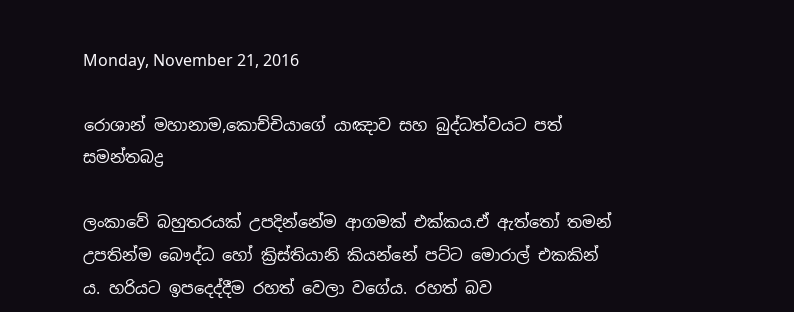Monday, November 21, 2016

රොශාන් මහානාම,කොච්චියාගේ යාඤාව සහ බුද්ධත්වයට පත් සමන්තබද්‍ර

ලංකාවේ බහුතරයක් උපදින්නේම ආගමක් එක්කය.ඒ ඇත්තෝ තමන් උපතින්ම බෞද්ධ හෝ ක්‍රිස්තියානි කියන්නේ පට්ට මොරාල් එකකින් ය. හරියට ඉපදෙද්දීම රහත් වෙලා වගේය. රහත් බව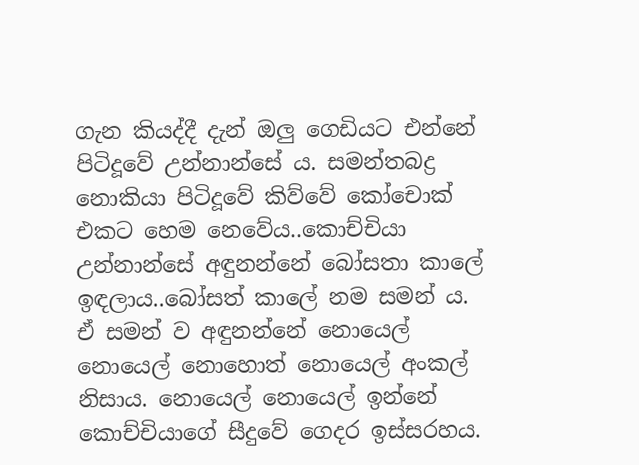ගැන කියද්දී දැන් ඔලු ගෙඩියට එන්නේ පිටිදූවේ උන්නාන්සේ ය. සමන්තබද්‍ර නොකියා පිටිදූවේ කිව්වේ කෝචොක් එකට හෙම නෙවේය..කොච්චියා උන්නාන්සේ අඳුනන්නේ බෝසතා කාලේ ඉඳලාය..බෝසත් කාලේ නම සමන් ය. ඒ සමන් ව අඳුනන්නේ නොයෙල් නොයෙල් නොහොත් නොයෙල් අංකල් නිසාය. නොයෙල් නොයෙල් ඉන්නේ කොච්චියාගේ සීදුවේ ගෙදර ඉස්සරහය.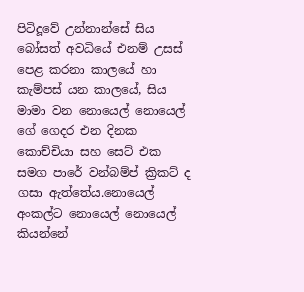පිටිදූවේ උන්නාන්සේ සිය බෝසත් අවධියේ එනම් උසස් පෙළ කරනා කාලයේ හා කැම්පස් යන කාලයේ, සිය මාමා වන නොයෙල් නොයෙල් ගේ ගෙදර එන දිනක කොච්චියා සහ සෙට් එක සමග පාරේ වන්බම්ප් ක්‍රිකට් ද ගසා ඇත්තේය.නොයෙල් අංකල්ට නොයෙල් නොයෙල් කියන්නේ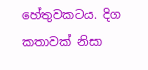හේතුවකටය. දිග කතාවක් නිසා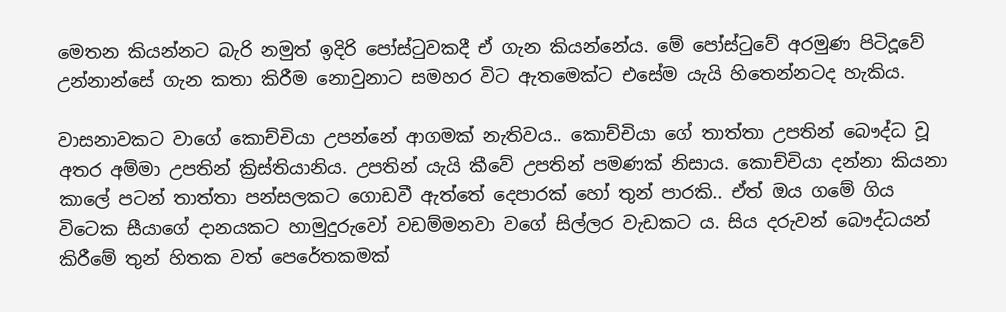මෙතන කියන්නට බැරි නමුත් ඉදිරි පෝස්ටුවකදී ඒ ගැන කියන්නේය. මේ පෝස්ටුවේ අරමුණ පිටිදූවේ  උන්නාන්සේ ගැන කතා කිරීම නොවුනාට සමහර විට ඇතමෙක්ට එසේම යැයි හිතෙන්නටද හැකිය.

වාසනාවකට වාගේ කොච්චියා උපන්නේ ආගමක් නැතිවය.. කොච්චියා ගේ තාත්තා උපතින් බෞද්ධ වූ අතර අම්මා උපතින් ක්‍රිස්තියානිය. උපතින් යැයි කීවේ උපතින් පමණක් නිසාය. කොච්චියා දන්නා කියනා කාලේ පටන් තාත්තා පන්සලකට ගොඩවී ඇත්තේ දෙපාරක් හෝ තුන් පාරකි.. ඒත් ඔය ගමේ ගිය විටෙක සීයාගේ දානයකට හාමුදුරුවෝ වඩම්මනවා වගේ සිල්ලර වැඩකට ය. සිය දරුවන් බෞද්ධයන් කිරීමේ තුන් හිතක වත් පෙරේතකමක්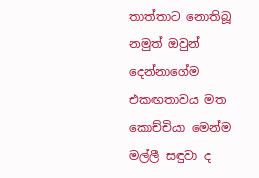තාත්තාට නොතිබූ නමුත් ඔවුන් දෙන්නාගේම එකඟතාවය මත කොච්චියා මෙන්ම මල්ලී සඳුවා ද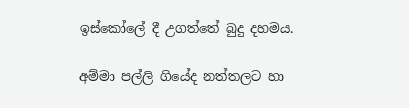ඉස්කෝලේ දී උගත්තේ බුදු දහමය.

අම්මා පල්ලි ගියේද නත්තලට හා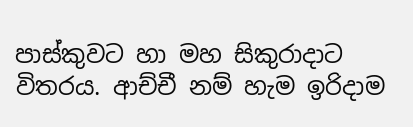පාස්කුවට හා මහ සිකුරාදාට විතරය. ආච්චී නම් හැම ඉරිදාම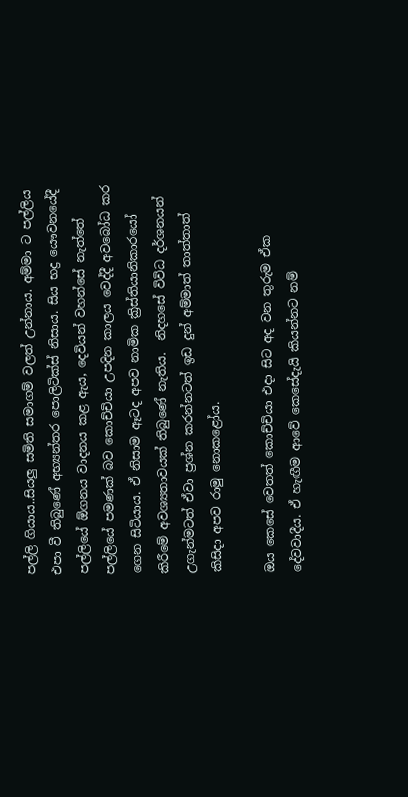පල්ලි ගියාය..සියලු සමිති සමාගම් වලත් උන්නාය. අම්මා ට පල්ලිය එපා වී තිබුණේ අභ්‍යන්තර පොලිටික්ස් නිසාය. සිය භද්‍ර යෞවනයේදී පල්ලියේ ඕගනය වාදනය කළ ඇය, දෙවියන් වහන්සේ නැත්තේ පල්ලියේ පමණක් බව කොච්චියා උපදින කාලය වෙද්දී අවබෝධ කර ගෙන සිටියාය. ඒ නිසාම ඈටද අපව නාමික ක්‍රිස්තියානිකාරයෝ කිරීමේ අවශ්‍යතාවයක් තිබුණේ නැතිය.  නිදහසේ විවිධ දර්ශනයන් උගැන්මටත් ඒවා ප්‍රශ්න කරන්නටත් ඉඩ දුන් අම්මාත් තාත්තාත් කිසිදා අපව රාමු නොකළෝය.

ඔය කෙසේ වෙතත් කොච්චියා එදා සිට අද වන තුරුම ඒක දේවවාදීය. ඒ හැඟීම ආවේ කෙසේදැයි කියන්නට නම්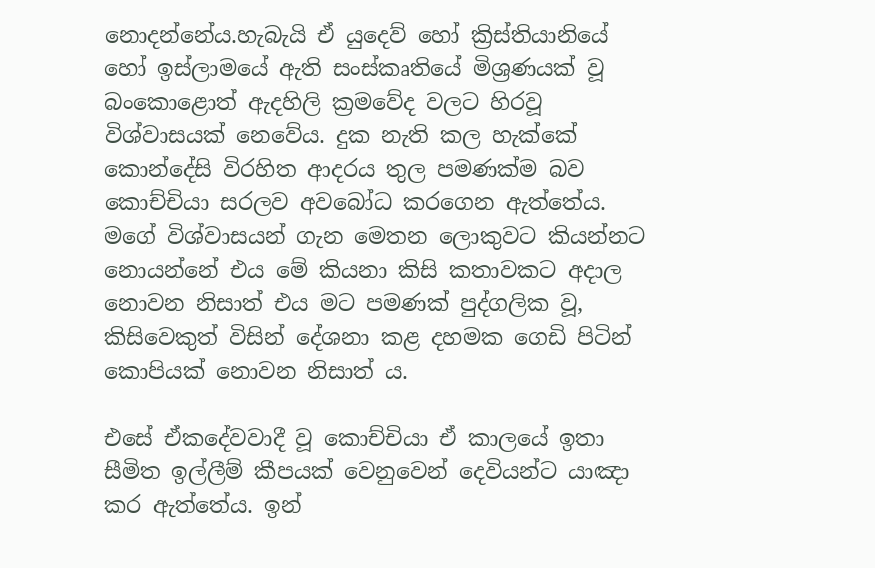නොදන්නේය.හැබැයි ඒ යුදෙව් හෝ ක්‍රිස්තියානියේ හෝ ඉස්ලාමයේ ඇති සංස්කෘතියේ මිශ්‍රණයක් වූ බංකොළොත් ඇදහිලි ක්‍රමවේද වලට හිරවූ විශ්වාසයක් නෙවේය. දුක නැති කල හැක්කේ කොන්දේසි විරහිත ආදරය තුල පමණක්ම බව කොච්චියා සරලව අවබෝධ කරගෙන ඇත්තේය. මගේ විශ්වාසයන් ගැන මෙතන ලොකුවට කියන්නට නොයන්නේ එය මේ කියනා කිසි කතාවකට අදාල නොවන නිසාත් එය මට පමණක් පුද්ගලික වූ, කිසිවෙකුත් විසින් දේශනා කළ දහමක ගෙඩි පිටින් කොපියක් නොවන නිසාත් ය.

එසේ ඒකදේවවාදී වූ කොච්චියා ඒ කාලයේ ඉතා සීමිත ඉල්ලීම් කීපයක් වෙනුවෙන් දෙවියන්ට යාඤා කර ඇත්තේය. ඉන්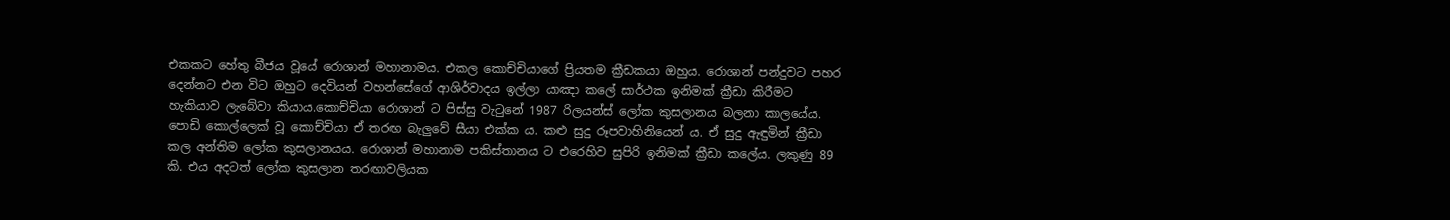එකකට හේතු බීජය වූයේ රොශාන් මහානාමය. එකල කොච්චියාගේ ප්‍රියතම ක්‍රීඩකයා ඔහුය. රොශාන් පන්දුවට පහර දෙන්නට එන විට ඔහුට දෙවියන් වහන්සේගේ ආශිර්වාදය ඉල්ලා යාඤා කලේ සාර්ථක ඉනිමක් ක්‍රීඩා කිරීමට හැකියාව ලැබේවා කියාය.කොච්චියා රොශාන් ට පිස්සු වැටුනේ 1987 රිලයන්ස් ලෝක කුසලානය බලනා කාලයේය. පොඩි කොල්ලෙක් වූ කොච්චියා ඒ තරඟ බැලුවේ සීයා එක්ක ය. කළු සුදු රූපවාහිනියෙන් ය. ඒ සුදු ඇඳුමින් ක්‍රීඩා කල අන්තිම ලෝක කුසලානයය. රොශාන් මහානාම පකිස්තානය ට එරෙහිව සුපිරි ඉනිමක් ක්‍රීඩා කලේය. ලකුණු 89 කි. එය අදටත් ලෝක කුසලාන තරඟාවලියක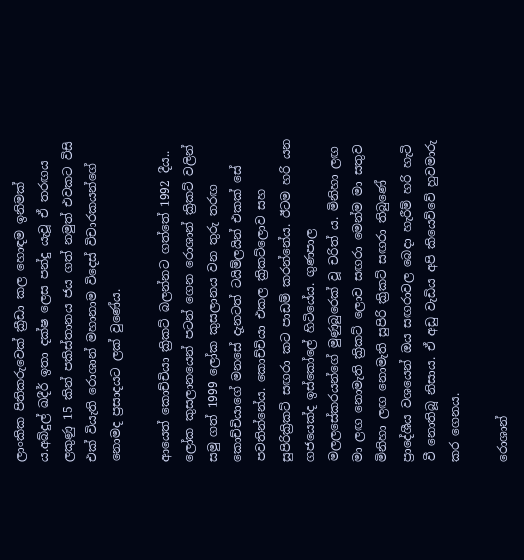ලාංකික පිතිකරුවෙක් ක්‍රීඩා කල හොඳම ඉනිමක් ය.අබ්දුල් ඛදීර් ඉතා දක්ෂ ලෙස පන්දු යැවූ ඒ තරඟය ලකුණු 15 කින් පකිස්තානය ජය ගත් නමුත් එවකට විසි එක් වියැති රොශාන් මහානාම විදෙස් විචාරකයන්ගේ නොමද ප්‍රසාදයට ලක් වුණේය.

ආයෙත් කොච්චියා ක්‍රිකට් බලන්නට ගත්තේ 1992 දීය.. ලෝක කුසලානයෙන් පටන් ගෙන රොශාන් ක්‍රිකට් වලින් සමු ගත් 1999 ලෝක කුසලානය වන තුරු තරඟ කොච්චියාගේ මනසේ දැනටත් ටයිම්ලයින් එකක් සේ පවතින්නේය. කොච්චියා එකල ක්‍රිකට්ලොව සහ සුපිරික්‍රිකට් සඟරා කට පාඩම් කරන්නේය. ඊටම හරි යන ගජයෙක්ද ඉස්කෝලේ හිටියේය. ගුණපාල මලලසේකරයන්ගේ මුණුබුරෙක් වූ චරිත් ය. මිනිහා ලඟ මා ලඟ නොමැති ක්‍රිකට් ලොව සඟරා මෙන්ම මා සතුව මිනිහා ලඟ නොමැති සුපිරි ක්‍රිකට් සඟරා තිබුණේ ප්‍රාදේශීය වශයෙන් ඔය සඟරාවල බෙදා හැරීම් හරි හැටි වී නොතිබූ නිසාය. ඒ අඩු වැඩිය අපි කියෙව්වේ හුවමාරු කර ගෙනය.

රොශාන්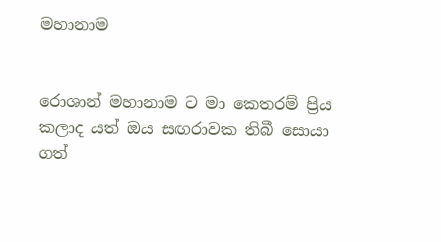මහානාම


රොශාන් මහානාම ට මා කෙතරම් ප්‍රිය කලාද යත් ඔය සඟරාවක තිබී සොයා ගත්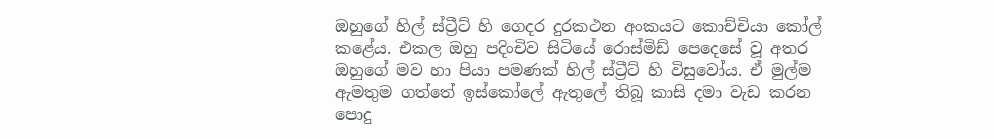ඔහුගේ හිල් ස්ට්‍රීට් හි ගෙදර දුරකථන අංකයට කොච්චියා කෝල් කළේය. එකල ඔහු පදිංචිව සිටියේ රොස්මිඩ් පෙදෙසේ වූ අතර ඔහුගේ මව හා පියා පමණක් හිල් ස්ට්‍රීට් හි විසුවෝය. ඒ මුල්ම ඇමතුම ගත්තේ ඉස්කෝලේ ඇතුලේ තිබූ කාසි දමා වැඩ කරන පොදු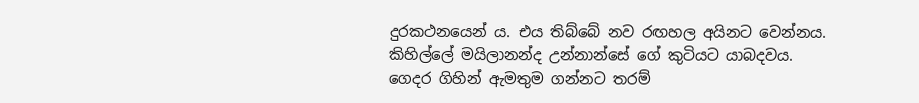දුරකථනයෙන් ය. එය තිබ්බේ නව රඟහල අයිනට වෙන්නය. කිහිල්ලේ මයිලානන්ද උන්නාන්සේ ගේ කුටියට යාබදවය. ගෙදර ගිහින් ඇමතුම ගන්නට තරම්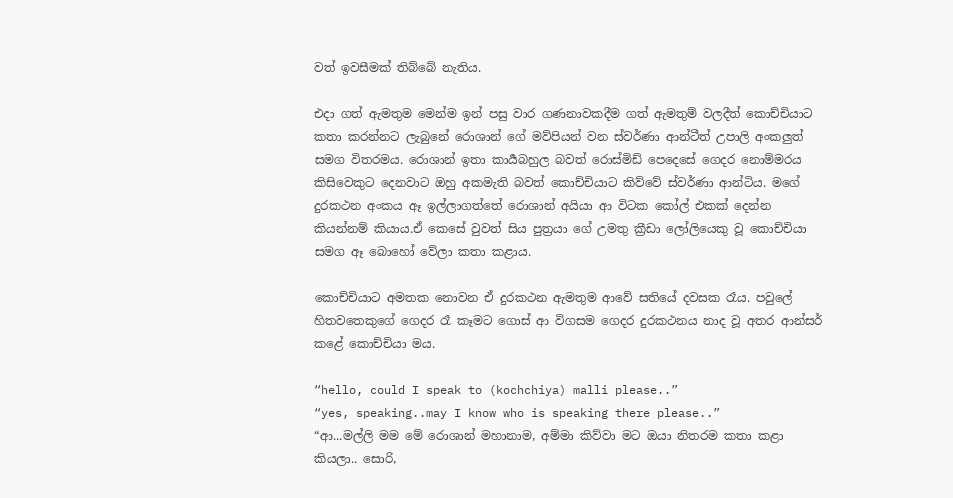වත් ඉවසීමක් තිබ්බේ නැතිය.

එදා ගත් ඇමතුම මෙන්ම ඉන් පසු වාර ගණනාවකදීම ගත් ඇමතුම් වලදීත් කොච්චියාට කතා කරන්නට ලැබුනේ රොශාන් ගේ මව්පියන් වන ස්වර්ණා ආන්ටීත් උපාලි අංකලුත් සමග විතරමය. රොශාන් ඉතා කාර්‍යබහුල බවත් රොස්මිඩ් පෙදෙසේ ගෙදර නොම්මරය කිසිවෙකුට දෙනවාට ඔහු අකමැති බවත් කොච්චියාට කිව්වේ ස්වර්ණා ආන්ටිය. මගේ දුරකථන අංකය ඈ ඉල්ලාගත්තේ රොශාන් අයියා ආ විටක කෝල් එකක් දෙන්න කියන්නම් කියාය.ඒ කෙසේ වුවත් සිය පුත්‍රයා ගේ උමතු ක්‍රීඩා ලෝලියෙකු වූ කොච්චියා සමග ඈ බොහෝ වේලා කතා කළාය.

කොච්චියාට අමතක නොවන ඒ දුරකථන ඇමතුම ආවේ සතියේ දවසක රෑය. පවුලේ හිතවතෙකුගේ ගෙදර රෑ කෑමට ගොස් ආ විගසම ගෙදර දුරකථනය නාද වූ අතර ආන්සර් කළේ කොච්චියා මය.

“hello, could I speak to (kochchiya) malli please..”
“yes, speaking..may I know who is speaking there please..”
“ආ...මල්ලි මම මේ රොශාන් මහානාම, අම්මා කිව්වා මට ඔයා නිතරම කතා කළා කියලා.. සොරි,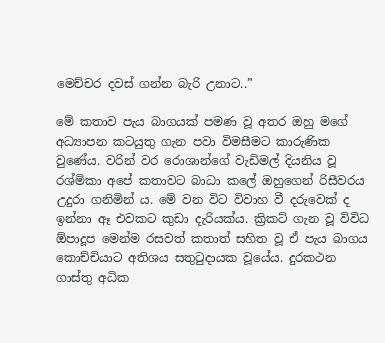මෙච්චර දවස් ගන්න බැරි උනාට..”

මේ කතාව පැය බාගයක් පමණ වූ අතර ඔහු මගේ අධ්‍යාපන කටයුතු ගැන පවා විමසීමට කාරුණික වුණේය. වරින් වර රොශාන්ගේ වැඩිමල් දියනිය වූ රශ්මිකා අපේ කතාවට බාධා කලේ ඔහුගෙන් රිසීවරය උදුරා ගනිමින්‍ ය. මේ වන විට විවාහ වී දරුවෙක් ද ඉන්නා ඈ එවකට කුඩා දැරියක්ය. ක්‍රිකට් ගැන වූ විවිධ ඕපාදූප මෙන්ම රසවත් කතාත් සහිත වූ ඒ පැය බාගය කොච්චියාට අතිශය සතුටුදායක වූයේය. දුරකථන ගාස්තු අධික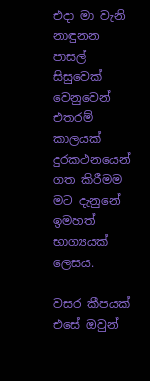එදා මා වැනි නාඳුනන පාසල් සිසුවෙක් වෙනුවෙන් එතරම් කාලයක් දුරකථනයෙන් ගත කිරීමම මට දැනුනේ ඉමහත් භාග්‍යයක් ලෙසය.

වසර කීපයක් එසේ ඔවුන්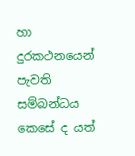හා දුරකථනයෙන් පැවති සම්බන්ධය කෙසේ ද යත්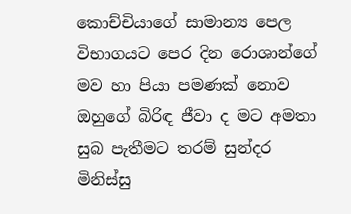කොච්චියාගේ සාමාන්‍ය පෙල විභාගයට පෙර දින රොශාන්ගේ මව හා පියා පමණක් නොව ඔහුගේ බිරිඳ ජීවා ද මට අමතා සුබ පැතීමට තරම් සුන්දර මිනිස්සු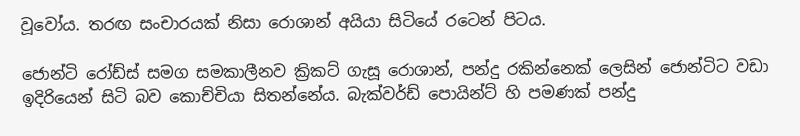වූවෝය. තරඟ සංචාරයක් නිසා රොශාන් අයියා සිටියේ රටෙන් පිටය.

ජොන්ටි රෝඩ්ස් සමග සමකාලීනව ක්‍රිකට් ගැසූ රොශාන්, පන්දු රකින්නෙක් ලෙසින් ජොන්ටිට වඩා ඉදිරියෙන් සිටි බව කොච්චියා සිතන්නේය. බැක්වර්ඩ් පොයින්ට් හි පමණක් පන්දු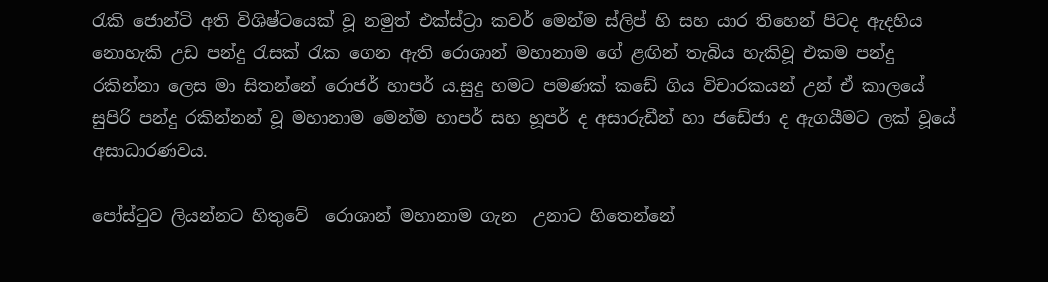රැකි ජොන්ටි අති විශිෂ්ටයෙක් වූ නමුත් එක්ස්ට්‍රා කවර් මෙන්ම ස්ලිප් හි සහ යාර තිහෙන් පිටද ඇදහිය නොහැකි උඩ පන්දු රැසක් රැක ගෙන ඇති රොශාන් මහානාම ගේ ළඟින් තැබිය හැකිවූ එකම පන්දු රකින්නා ලෙස මා සිතන්නේ රොජර් හාපර් ය.සුදු හමට පමණක් කඩේ ගිය විචාරකයන් උන් ඒ කාලයේ සුපිරි පන්දු රකින්නන් වූ මහානාම මෙන්ම හාපර් සහ හූපර් ද අසාරුඩීන් හා ජඩේජා ද ඇගයීමට ලක් වූයේ අසාධාරණවය.

පෝස්ටුව ලියන්නට හිතුවේ  රොශාන් මහානාම ගැන  උනාට හිතෙන්නේ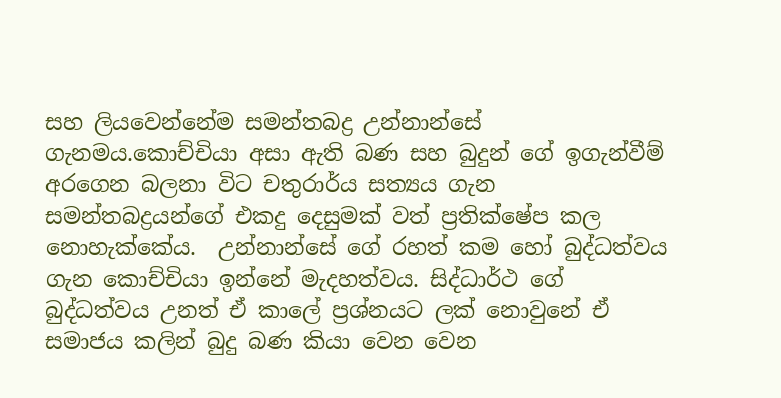සහ ලියවෙන්නේම සමන්තබද්‍ර උන්නාන්සේ ගැනමය.කොච්චියා අසා ඇති බණ සහ බුදුන් ගේ ඉගැන්වීම් අරගෙන බලනා විට චතුරාර්ය සත්‍යය ගැන සමන්තබද්‍රයන්ගේ එකදු දෙසුමක් වත් ප්‍රතික්ෂේප කල නොහැක්කේය.  උන්නාන්සේ ගේ රහත් කම හෝ බුද්ධත්වය ගැන කොච්චියා ඉන්නේ මැදහත්වය. සිද්ධාර්ථ ගේ බුද්ධත්වය උනත් ඒ කාලේ ප්‍රශ්නයට ලක් නොවුනේ ඒ සමාජය කලින් බුදු බණ කියා වෙන වෙන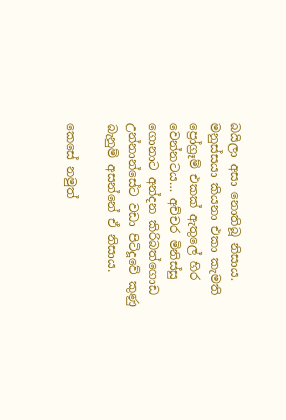බයිලා අසා නොතිබූ නිසාය. මනුස්සයා කියනා එකා කැමති ප්‍රෝග්‍රෑම් එකක් ඇතුලේ හිර වෙන්නටය… අච්චර මිනිස්සු ගොනාට අන්දන කිරිබත්ගොඩ උන්නාන්සේට වඩා පිටිදූවේ කුණු බැනුම් අසන්නේ ඒ නිසාය.

කෙසේ නමුත්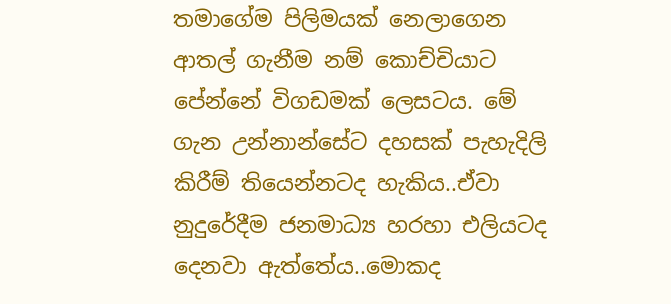තමාගේම පිලිමයක් නෙලාගෙන ආතල් ගැනීම නම් කොච්චියාට පේන්නේ විගඩමක් ලෙසටය. මේ ගැන උන්නාන්සේට දහසක් පැහැදිලි කිරීම් තියෙන්නටද හැකිය..ඒවා නුදුරේදීම ජනමාධ්‍ය හරහා එලියටද දෙනවා ඇත්තේය..මොකද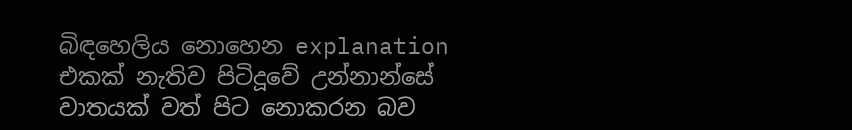බිඳහෙලිය නොහෙන explanation එකක් නැතිව පිටිදූවේ උන්නාන්සේ වාතයක් වත් පිට නොකරන බව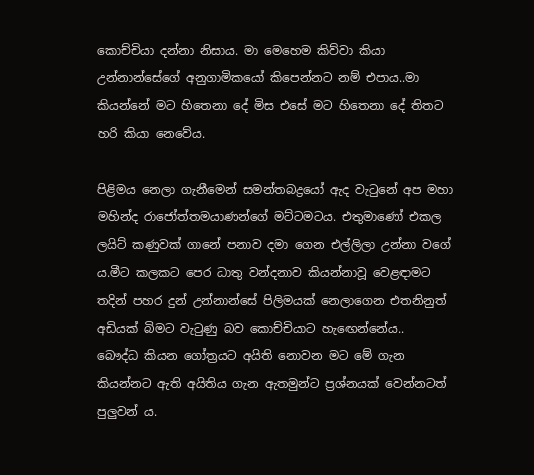කොච්චියා දන්නා නිසාය. මා මෙහෙම කිව්වා කියා උන්නාන්සේගේ අනුගාමිකයෝ කිපෙන්නට නම් එපාය..මා කියන්නේ මට හිතෙනා දේ මිස එසේ මට හිතෙනා දේ තිතට හරි කියා නෙවේය.

පිළිමය නෙලා ගැනීමෙන් සමන්තබද්‍රයෝ ඇද වැටුනේ අප මහා මහින්ද රාජෝත්තමයාණන්ගේ මට්ටමටය. එතුමාණෝ එකල ලයිට් කණුවක් ගානේ පනාව දමා ගෙන එල්ලිලා උන්නා වගේ ය.මීට කලකට පෙර ධාතු වන්දනාව කියන්නාවූ වෙළඳාමට තදින් පහර දුන් උන්නාන්සේ පිලිමයක් නෙලාගෙන එතනිනුත් අඩියක් බිමට වැටුණු බව කොච්චියාට හැඟෙන්නේය..  බෞද්ධ කියන ගෝත්‍රයට අයිති නොවන මට මේ ගැන කියන්නට ඇති අයිතිය ගැන ඇතමුන්ට ප්‍රශ්නයක් වෙන්නටත් පුලුවන් ය.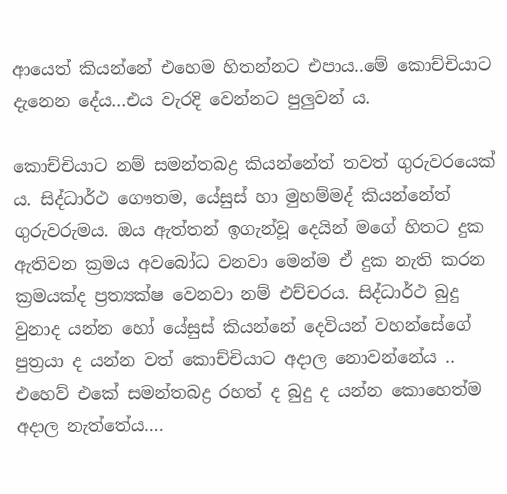ආයෙත් කියන්නේ එහෙම හිතන්නට එපාය..මේ කොච්චියාට දැනෙන දේය...එය වැරදි වෙන්නට පුලුවන්‍ ය.

කොච්චියාට නම් සමන්තබද්‍ර කියන්නේත් තවත් ගුරුවරයෙක් ය. සිද්ධාර්ථ ගෞතම, යේසුස් හා මුහම්මද් කියන්නේත් ගුරුවරුමය. ඔය ඇත්තන් ඉගැන්වූ දෙයින් මගේ හිතට දුක ඇතිවන ක්‍රමය අවබෝධ වනවා මෙන්ම ඒ දුක නැති කරන ක්‍රමයක්ද ප්‍රත්‍යක්ෂ වෙනවා නම් එච්චරය. සිද්ධාර්ථ බුදු වුනාද යන්න හෝ යේසුස් කියන්නේ දෙවියන් වහන්සේගේ පුත්‍රයා ද යන්න වත් කොච්චියාට අදාල නොවන්නේය .. එහෙව් එකේ සමන්තබද්‍ර රහත් ද බුදු ද යන්න කොහෙත්ම අදාල නැත්තේය….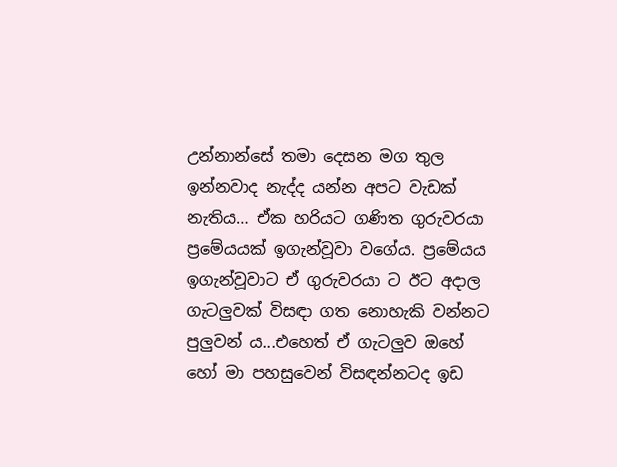උන්නාන්සේ තමා දෙසන මග තුල ඉන්නවාද නැද්ද යන්න අපට වැඩක් නැතිය… ඒක හරියට ගණිත ගුරුවරයා ප්‍රමේයයක් ඉගැන්වූවා වගේය. ප්‍රමේයය ඉගැන්වූවාට ඒ ගුරුවරයා ට ඊට අදාල ගැටලුවක් විසඳා ගත නොහැකි වන්නට පුලුවන් ය...එහෙත් ඒ ගැටලුව ඔහේ හෝ මා පහසුවෙන් විසඳන්නටද ඉඩ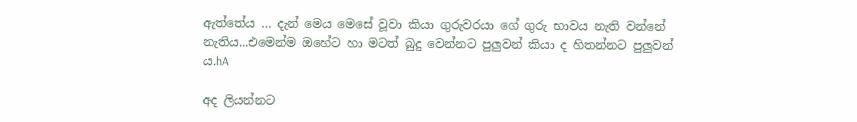ඇත්තේය … දැන් මෙය මෙසේ වූවා කියා ගුරුවරයා ගේ ගුරු භාවය නැති වන්නේ නැතිය...එමෙන්ම ඔහේට හා මටත් බුදු වෙන්නට පුලුවන් කියා ද හිතන්නට පුලුවන් ය.hA

අද ලියන්නට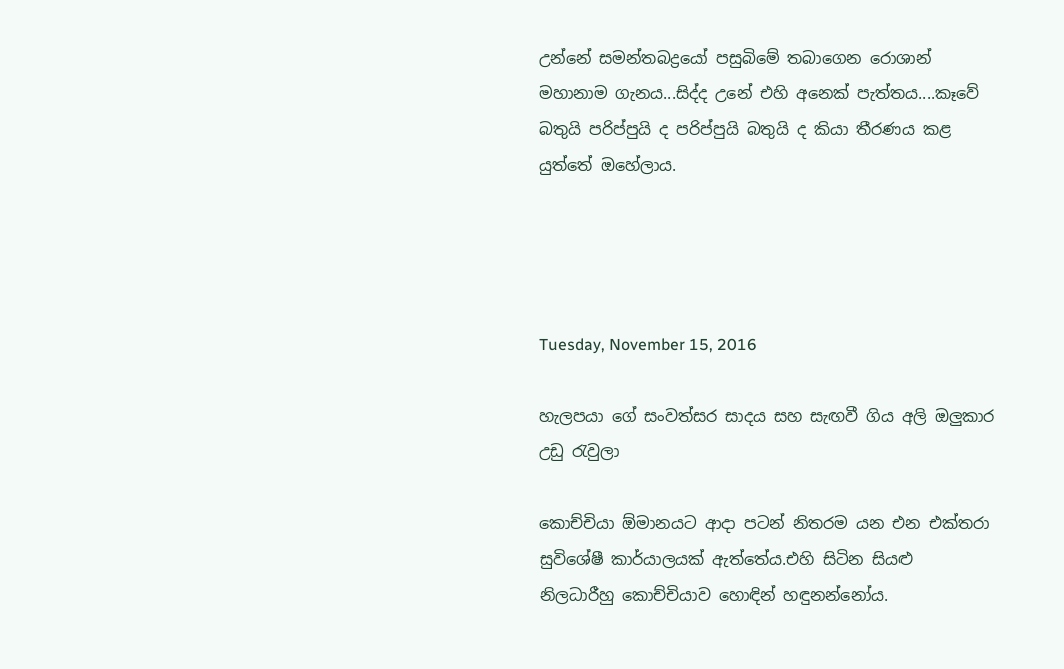උන්නේ සමන්තබද්‍රයෝ පසුබිමේ තබාගෙන රොශාන් මහානාම ගැනය...සිද්ද උනේ එහි අනෙක් පැත්තය....කෑවේ බතුයි පරිප්පුයි ද පරිප්පුයි බතුයි ද කියා තීරණය කළ යුත්තේ ඔහේලාය.




Tuesday, November 15, 2016

හැලපයා ගේ සංවත්සර සාදය සහ සැඟවී ගිය අලි ඔලුකාර උඩු රැවුලා

කොච්චියා ඕමානයට ආදා පටන් නිතරම යන එන එක්තරා සුවිශේෂී කාර්යාලයක් ඇත්තේය.එහි සිටින සියළු නිලධාරීහු කොච්චියාව හොඳින් හඳුනන්නෝය.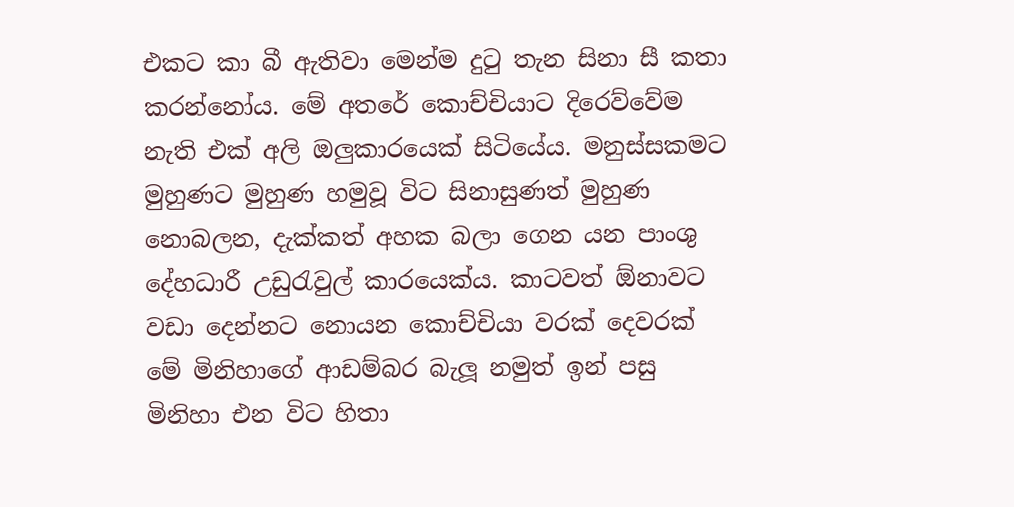එකට කා බී ඇතිවා මෙන්ම දුටු තැන සිනා සී කතා කරන්නෝය. මේ අතරේ කොච්චියාට දිරෙව්වේම නැති එක් අලි ඔලුකාරයෙක් සිටියේය. මනුස්සකමට මුහුණට මුහුණ හමුවූ විට සිනාසුණත් මුහුණ නොබලන, දැක්කත් අහක බලා ගෙන යන පාංශු දේහධාරී උඩුරැවුල් කාරයෙක්ය. කාටවත් ඕනාවට වඩා දෙන්නට නොයන කොච්චියා වරක් දෙවරක් මේ මිනිහාගේ ආඩම්බර බැලූ නමුත් ඉන් පසු මිනිහා එන විට හිතා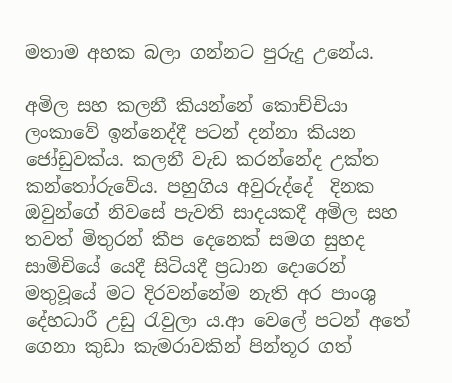මතාම අහක බලා ගන්නට පුරුදු උනේය.

අමිල සහ කලනී කියන්නේ කොච්චියා ලංකාවේ ඉන්නෙද්දී පටන් දන්නා කියන ජෝඩුවක්ය. කලනී වැඩ කරන්නේද උක්ත කන්තෝරුවේය. පහුගිය අවුරුද්දේ  දිනක ඔවුන්ගේ නිවසේ පැවති සාදයකදී අමිල සහ තවත් මිතුරන් කීප දෙනෙක් සමග සුහද සාමිචියේ යෙදී සිටියදී ප්‍රධාන දොරෙන් මතුවූයේ මට දිරවන්නේම නැති අර පාංශු දේහධාරී උඩු රැවුලා ය.ආ වෙලේ පටන් අතේ ගෙනා කුඩා කැමරාවකින් පින්තූර ගත්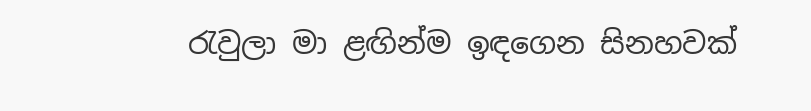රැවුලා මා ළඟින්ම ඉඳගෙන සිනහවක්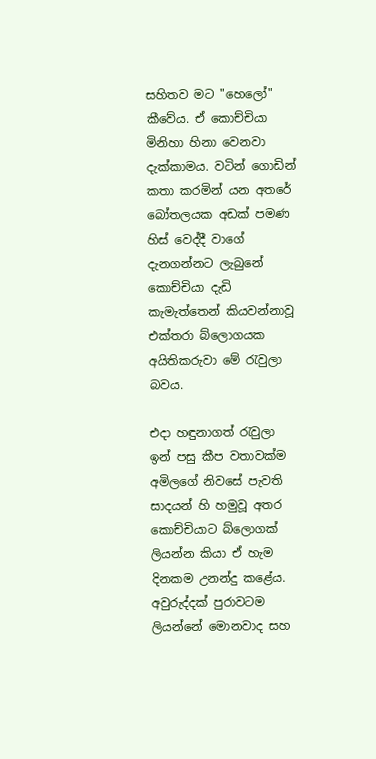සහිතව මට "හෙලෝ" කීවේය. ඒ කොච්චියා මිනිහා හිනා වෙනවා දැක්කාමය. වටින් ගොඩින් කතා කරමින් යන අතරේ බෝතලයක අඩක් පමණ හිස් වෙද්දී වාගේ  දැනගන්නට ලැබුනේ කොච්චියා දැඩි කැමැත්තෙන් කියවන්නාවූ එක්තරා බ්ලොගයක අයිතිකරුවා මේ රැවුලා බවය.

එදා හඳුනාගත් රැවුලා ඉන් පසු කීප වතාවක්ම අමිලගේ නිවසේ පැවති සාදයන් හි හමුවූ අතර කොච්චියාට බ්ලොගක් ලියන්න කියා ඒ හැම දිනකම උනන්දු කළේය. අවුරුද්දක් පුරාවටම ලියන්නේ මොනවාද සහ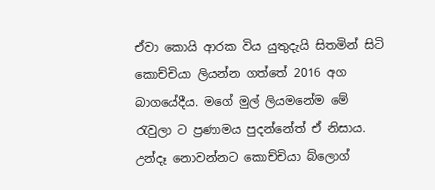ඒවා කොයි ආරක විය යුතුදැයි සිතමින් සිටි කොච්චියා ලියන්න ගත්තේ 2016 අග බාගයේදීය. මගේ මුල් ලියමනේම මේ රැවුලා ට ප්‍රණාමය පුදන්නේත් ඒ නිසාය. උන්දෑ නොවන්නට කොච්චියා බ්ලොග්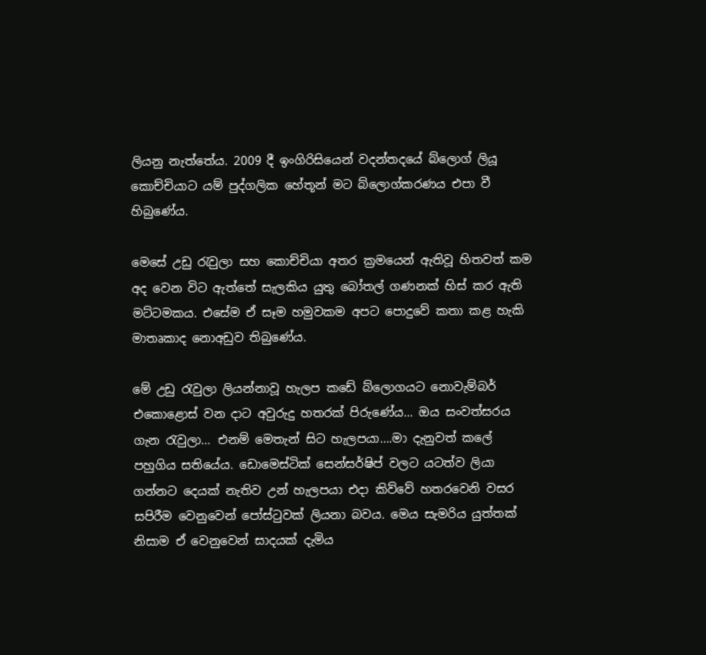ලියනු නැත්තේය. 2009 දී ඉංගිරිසියෙන් වදන්තදයේ බ්ලොග් ලියූ කොච්චියාට යම් පුද්ගලික හේතූන් මට බ්ලොග්කරණය එපා වී හිබුණේය.

මෙසේ උඩු රැවුලා සහ කොච්චියා අතර ක්‍රමයෙන් ඇතිවූ හිතවත් කම අද වෙන විට ඇත්තේ සැලකිය යුතු බෝතල් ගණනක් හිස් කර ඇති මට්ටමකය. එසේම ඒ සෑම හමුවකම අපට පොදුවේ කතා කළ හැකි මාතෘකාද නොඅඩුව තිබුණේය.

මේ උඩු රැවුලා ලියන්නාවූ හැලප කඩේ බ්ලොගයට නොවැම්බර් එකොළොස් වන දාට අවුරුදු හතරක් පිරුණේය... ඔය සංවත්සරය ගැන රැවුලා… එනම් මෙතැන් සිට හැලපයා….මා දැනුවත් කලේ පහුගිය සතියේය. ඩොමෙස්ටික් සෙන්සර්ෂිප් වලට යටත්ව ලියා ගන්නට දෙයක් නැතිව උන් හැලපයා එදා කිව්වේ හතරවෙනි වසර සපිරීම වෙනුවෙන් පෝස්ටුවක් ලියනා බවය. මෙය සැමරිය යුත්තක් නිසාම ඒ වෙනුවෙන් සාදයක් දැමිය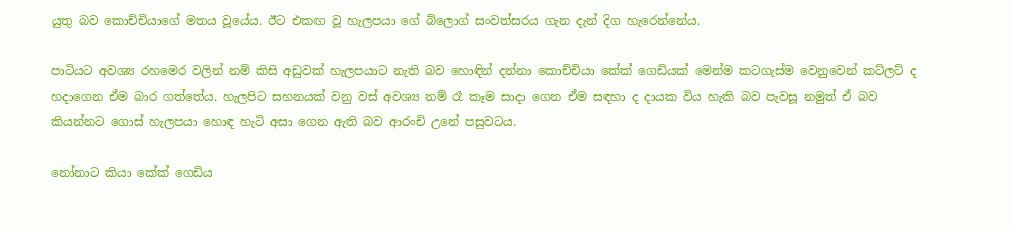යුතු බව කොච්චියාගේ මතය වූයේය. ඊට එකඟ වූ හැලපයා ගේ බ්ලොග් සංවත්සරය ගැන දැන් දිග හැරෙන්නේය.

පාටියට අවශ්‍ය රහමෙර වලින් නම් කිසි අඩුවක් හැලපයාට නැති බව හොඳින් දන්නා කොච්චියා කේක් ගෙඩියක් මෙන්ම කටගැස්ම වෙනුවෙන් කට්ලට් ද හදාගෙන ඒම බාර ගත්තේය. හැලපිට සහනයක් වනු වස් අවශ්‍ය නම් රෑ කෑම සාදා ගෙන ඒම සඳහා ද දායක විය හැකි බව පැවසූ නමුත් ඒ බව කියන්නට ගොස් හැලපයා හොඳ හැටි අසා ගෙන ඇති බව ආරංචි උනේ පසුවටය.

නෝනාට කියා කේක් ගෙඩිය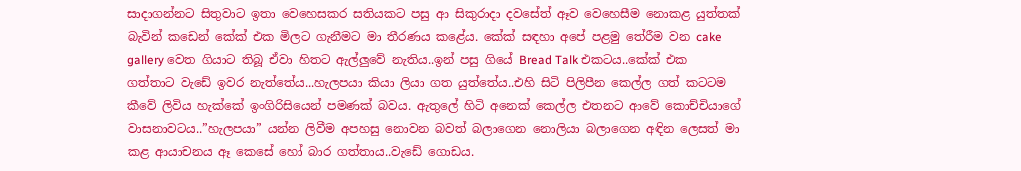සාදාගන්නට සිතුවාට ඉතා වෙහෙසකර සතියකට පසු ආ සිකුරාදා දවසේත් ඈව වෙහෙසීම නොකළ යුත්තක් බැවින් කඩෙන් කේක් එක මිලට ගැනීමට මා තීරණය කළේය. කේක් සඳහා අපේ පළමු තේරීම වන cake gallery වෙත ගියාට තිබූ ඒවා හිතට ඇල්ලුවේ නැතිය..ඉන් පසු ගියේ Bread Talk එකටය..කේක් එක ගත්තාට වැඩේ ඉවර නැත්තේය...හැලපයා කියා ලියා ගත යුත්තේය..එහි සිටි පිලිපීන කෙල්ල ගත් කටටම කීවේ ලිවිය හැක්කේ ඉංගිරිසියෙන් පමණක් බවය. ඇතුලේ හිටි අනෙක් කෙල්ල එතනට ආවේ කොච්චියාගේ වාසනාවටය..”හැලපයා” යන්න ලිවීම අපහසු නොවන බවත් බලාගෙන නොලියා බලාගෙන අඳින ලෙසත් මා කළ ආයාචනය ඈ කෙසේ හෝ බාර ගත්තාය..වැඩේ ගොඩය.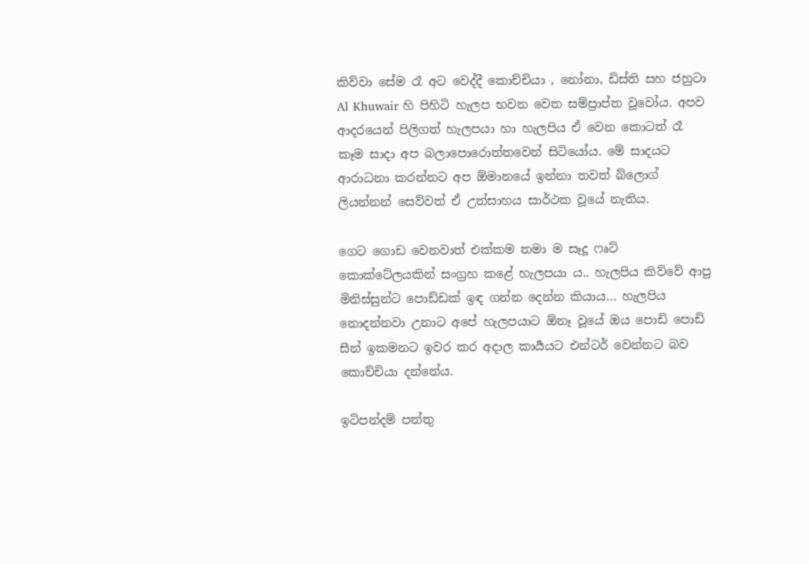කිව්වා සේම රෑ අට වෙද්දී කොච්චියා , නෝනා, ඩිස්ති සහ ජහුටා Al Khuwair හි පිහිටි හැලප භවන වෙත සම්ප්‍රාප්ත වූවෝය. අපව ආදරයෙන් පිලිගත් හැලපයා හා හැලපිය ඒ වෙන කොටත් රෑ කෑම සාදා අප බලාපොරොත්තවෙන් සිටියෝය. මේ සාදයට ආරාධනා කරන්නට අප ඕමානයේ ඉන්නා තවත් බ්ලොග් ලියන්නන් සෙව්වත් ඒ උත්සාහය සාර්ථක වූයේ නැතිය.

ගෙට ගොඩ වෙනවාත් එක්කම තමා ම සෑදූ ෆෘට් කොක්ටේලයකින් සංග්‍රහ කළේ හැලපයා ය.. හැලපිය කිව්වේ ආපු මිනිස්සුන්ට පොඩ්ඩක් ඉඳ ගන්න දෙන්න කියාය… හැලපිය නොදන්නවා උනාට අපේ හැලපයාට ඕනෑ වූයේ ඔය පොඩි පොඩි සීන් ඉකමනට ඉවර කර අදාල කාර්‍යයට එන්ටර් වෙන්නට බව කොච්චියා දන්නේය.

ඉටිපන්දම් පත්තු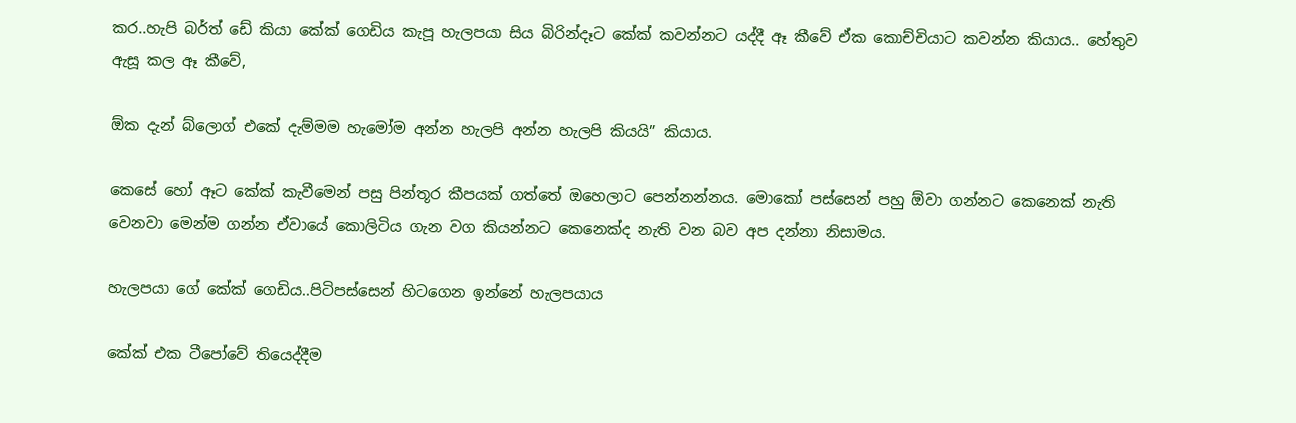කර..හැපි බර්ත් ඩේ කියා කේක් ගෙඩිය කැපූ හැලපයා සිය බිරින්දෑට කේක් කවන්නට යද්දී ඈ කීවේ ඒක කොච්චියාට කවන්න කියාය.. හේතුව ඇසූ කල ඈ කීවේ,

ඕක දැන් බ්ලොග් එකේ දැම්මම හැමෝම අන්න හැලපි අන්න හැලපි කියයි” කියාය.

කෙසේ හෝ ඈට කේක් කැවීමෙන් පසු පින්තූර කීපයක් ගත්තේ ඔහෙලාට පෙන්නන්නය. මොකෝ පස්සෙන් පහු ඕවා ගන්නට කෙනෙක් නැති වෙනවා මෙන්ම ගන්න ඒවායේ කොලිටිය ගැන වග කියන්නට කෙනෙක්ද නැති වන බව අප දන්නා නිසාමය.

හැලපයා ගේ කේක් ගෙඩිය..පිටිපස්සෙන් හිටගෙන ඉන්නේ හැලපයාය

කේක් එක ටීපෝවේ තියෙද්දීම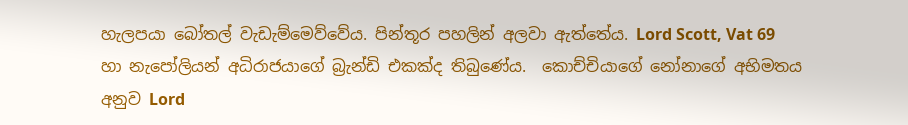හැලපයා බෝතල් වැඩැම්මෙව්වේය. පින්තූර පහලින් අලවා ඇත්තේය. Lord Scott, Vat 69 හා නැපෝලියන් අධිරාජයාගේ බ්‍රැන්ඩි එකක්ද තිබුණේය.  කොච්චියාගේ නෝනාගේ අභිමතය අනුව Lord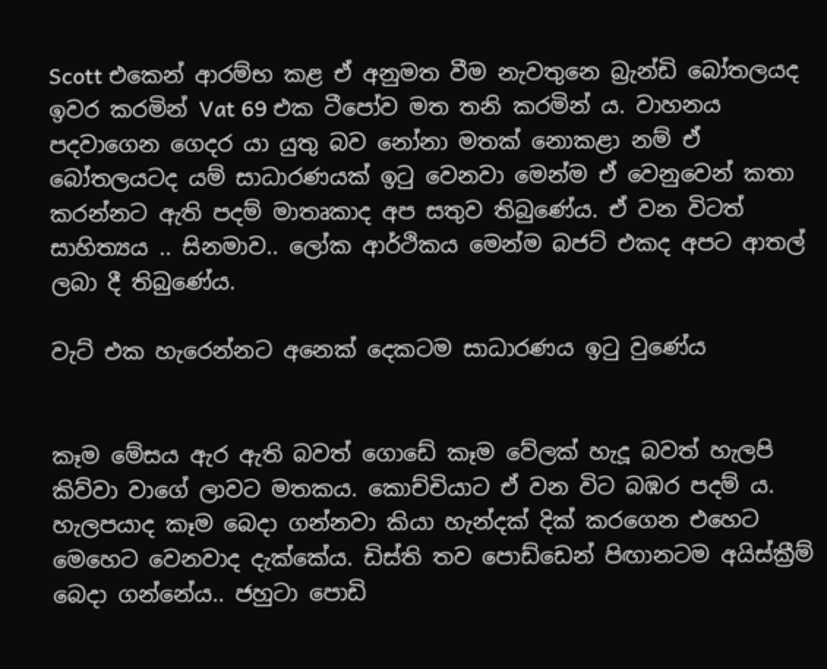Scott එකෙන් ආරම්භ කළ ඒ අනුමත වීම නැවතුනෙ බ්‍රැන්ඩි බෝතලයද ඉවර කරමින් Vat 69 එක ටීපෝව මත තනි කරමින්‍ ය. වාහනය පදවාගෙන ගෙදර යා යුතු බව නෝනා මතක් නොකළා නම් ඒ බෝතලයටද යම් සාධාරණයක් ඉටු වෙනවා මෙන්ම ඒ වෙනුවෙන් කතා කරන්නට ඇති පදම් මාතෘකාද අප සතුව තිබුණේය. ඒ වන විටත් සාහිත්‍යය .. සිනමාව.. ලෝක ආර්ථිකය මෙන්ම බජට් එකද අපට ආතල් ලබා දී තිබුණේය.

වැට් එක හැරෙන්නට අනෙක් දෙකටම සාධාරණය ඉටු වුණේය


කෑම මේසය ඇර ඇති බවත් ගොඩේ කෑම වේලක් හැදූ බවත් හැලපි කිව්වා වාගේ ලාවට මතකය. කොච්චියාට ඒ වන විට බඹර පදම් ය. හැලපයාද කෑම බෙදා ගන්නවා කියා හැන්දක් දික් කරගෙන එහෙට මෙහෙට වෙනවාද දැක්කේය. ඩිස්ති තව පොඩ්ඩෙන් පිඟානටම අයිස්ක්‍රීම් බෙදා ගන්නේය.. ජහුටා පොඩි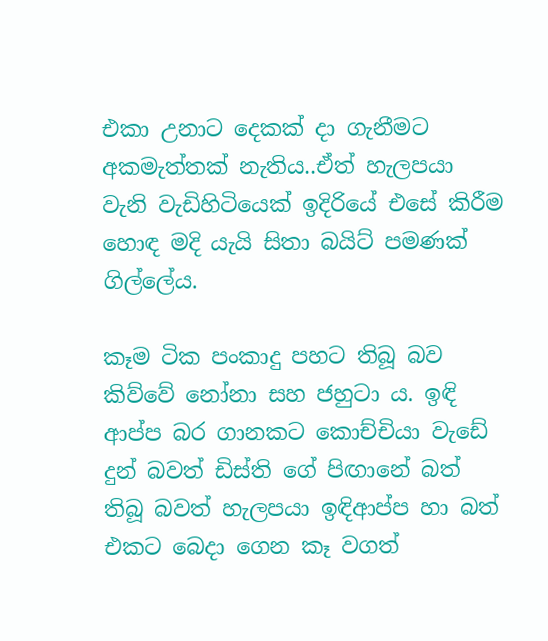එකා උනාට දෙකක් දා ගැනීමට අකමැත්තක් නැතිය..ඒත් හැලපයා වැනි වැඩිහිටියෙක් ඉදිරියේ එසේ කිරීම හොඳ මදි යැයි සිතා බයිට් පමණක් ගිල්ලේය.

කෑම ටික පංකාදු පහට තිබූ බව කිව්වේ නෝනා සහ ජහුටා ය. ඉඳි ආප්ප බර ගානකට කොච්චියා වැඩේ දුන් බවත් ඩිස්ති ගේ පිඟානේ බත් තිබූ බවත් හැලපයා ඉඳිආප්ප හා බත් එකට බෙදා ගෙන කෑ වගත්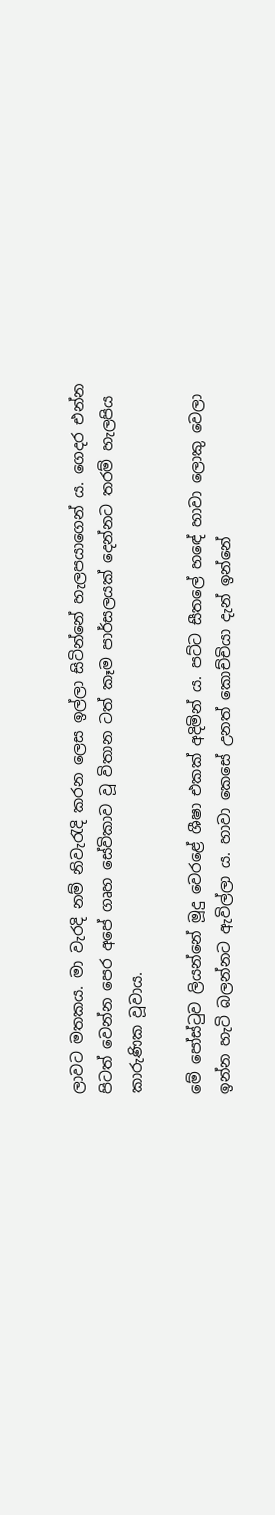ලාවට මතකය. මා වැරදි නම් නිවැරැදි කරන ලෙස ඉල්ලා සිටින්නේ හැලපයාගෙන් ය. ගෙදර එන්න පිටත් වෙන්න පෙර අපේ ගෘහ සේවිකාව වූ විතාන ටත් කෑම පාර්සලයක් දෙන්නට තරම් හැලපිය කාරුණික වූවාය.

මේ පෝස්ටුව ලියන්නේ මූදු වෙරළේ ශීෂා එකක් අදිමින්‍ ය. පට්ට සීතලේ හඳේ හාවා ලොකු වෙලා ඉන්න හැටි බලන්නට ඇවිල්ලා ය. හාවා කෙසේ උනත් කොච්චියා දැන් ඉන්නේ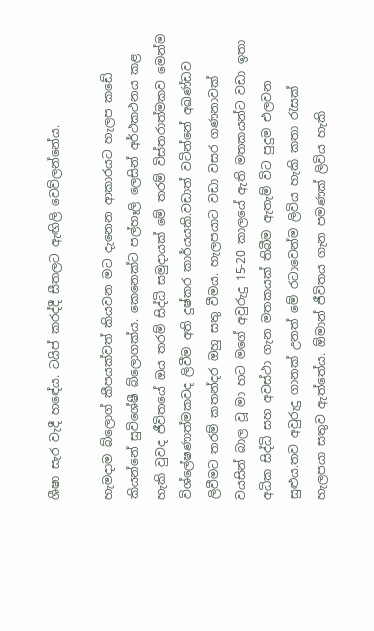ශීෂා සැර වැදී හඳේය. ටයිප් කරද්දී සීතලට ඇඟිලි වෙව්ලන්නේය.

හැමදාම බ්ලොග් කීපයක්වත් කියවන මට දැනෙන ආකාරයට හැලප කඩේ කියන්නේ සුවිශේෂී බ්ලොගක්ය. කෙනෙක්ට පල්හෑලි ලෙසින් අර්ථකථනය කළ හැකි වුවද ජීවිතයේ ඔය තරම් සිද්ධි සමුදායක් මේ තරම් විස්තරාත්මකව මෙන්ම විශ්ලේෂණාත්මකවද ලිවීම අති දුෂ්කර කාර්යයකි.වඩාත් වටින්නේ අඛණ්ඩව ලිවීමට තරම් කතන්දර ඔහු සතු වීමය. හැලපයාට වඩා වසර ගණනාවක් වයසින් බාල වූ මා හට මගේ අවුරුදු 15-20 කාලයේ ඇති මතකයන්ට වඩා ඉතා අධික සිද්ධි සහ අවස්ථා ගැන මතකයක් තිබීම ඇතැම් විට පුදුම එලවන සුළුය.තව අවුරුදු ගානක් උනත් මේ රටාවෙන්ම ලිවිය හැකි කතා රැසක් හැලපයා සතුව ඇත්තේය. ඕමාන් ජීවිතය ගැන පමණක් ලිවිය හැකි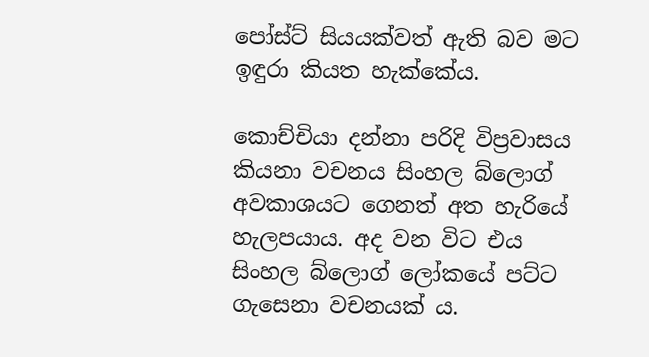පෝස්ට් සියයක්වත් ඇති බව මට ඉඳුරා කියත හැක්කේය.

කොච්චියා දන්නා පරිදි විප්‍රවාසය කියනා වචනය සිංහල බ්ලොග් අවකාශයට ගෙනත් අත හැරියේ හැලපයාය. අද වන විට එය සිංහල බ්ලොග් ලෝකයේ පට්ට ගැසෙනා වචනයක් ය.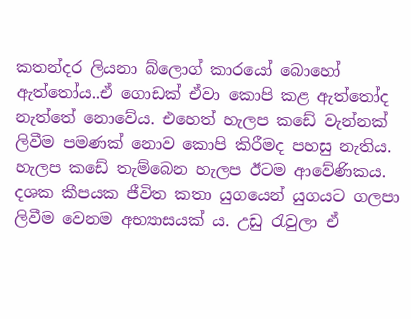කතන්දර ලියනා බ්ලොග් කාරයෝ බොහෝ ඇත්තෝය..ඒ ගොඩක් ඒවා කොපි කළ ඇත්තෝද නැත්තේ නොවේය. එහෙත් හැලප කඩේ වැන්නක් ලිවීම පමණක් නොව කොපි කිරීමද පහසු නැතිය. හැලප කඩේ තැම්බෙන හැලප ඊටම ආවේණිකය. දශක කීපයක ජීවිත කතා යුගයෙන් යුගයට ගලපා ලිවීම වෙනම අභ්‍යාසයක් ය. උඩු රැවුලා ඒ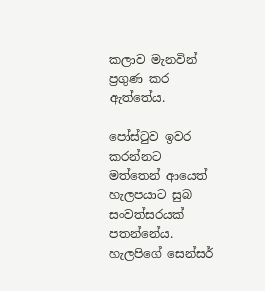කලාව මැනවින් ප්‍රගුණ කර ඇත්තේය.

පෝස්ටුව ඉවර කරන්නට මත්තෙන් ආයෙත් හැලපයාට සුබ සංවත්සරයක් පතන්නේය. හැලපිගේ සෙන්සර්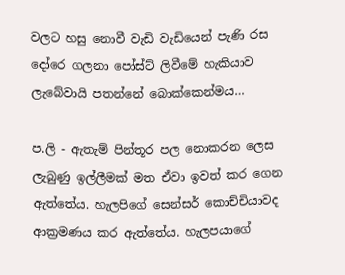වලට හසු නොවී වැඩි වැඩියෙන් පැණි රස දෝරෙ ගලනා පෝස්ට් ලිවීමේ හැකියාව ලැබේවායි පතන්නේ බොක්කෙන්මය…

ප.ලි - ඇතැම් පින්තූර පල නොකරන ලෙස ලැබුණු ඉල්ලීමක් මත ඒවා ඉවත් කර ගෙන ඇත්තේය. හැලපිගේ සෙන්සර් කොච්චියාවද ආක්‍රමණය කර ඇත්තේය. හැලපයාගේ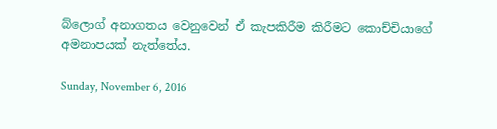බ්ලොග් අනාගතය වෙනුවෙන් ඒ කැපකිරීම කිරීමට කොච්චියාගේ අමනාපයක් නැත්තේය.

Sunday, November 6, 2016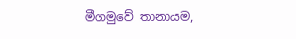මීගමුවේ තානායම,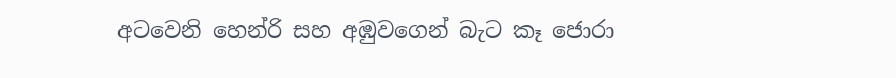අටවෙනි හෙන්රි සහ අඹුවගෙන් බැට කෑ ජොරා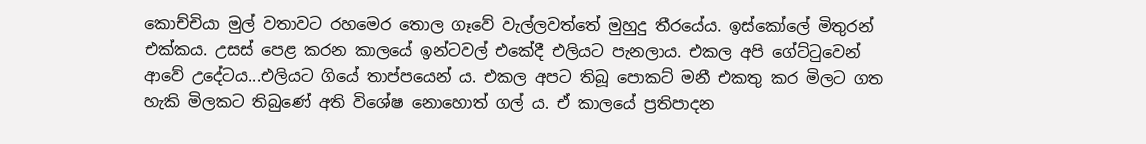කොච්චියා මුල් වතාවට රහමෙර තොල ගෑවේ වැල්ලවත්තේ මුහුදු තීරයේය. ඉස්කෝලේ මිතුරන් එක්කය. උසස් පෙළ කරන කාලයේ ඉන්ටවල් එකේදී එලියට පැනලාය. එකල අපි ගේට්ටුවෙන් ආවේ උදේටය...එලියට ගියේ තාප්පයෙන් ය. එකල අපට තිබූ පොකට් මනී එකතු කර මිලට ගත හැකි මිලකට තිබුණේ අති විශේෂ නොහොත් ගල් ය. ඒ කාලයේ ප්‍රතිපාදන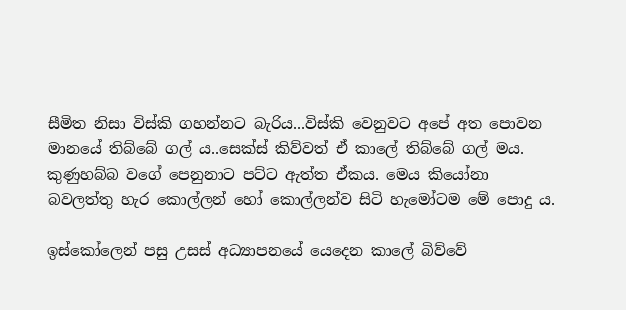සීමිත නිසා විස්කි ගහන්නට බැරිය...විස්කි වෙනුවට අපේ අත පොවන මානයේ තිබ්බේ ගල් ය..සෙක්ස් කිව්වත් ඒ කාලේ තිබ්බේ ගල් මය. කුණුහබ්බ වගේ පෙනුනාට පට්ට ඇත්ත ඒකය. මෙය කියෝනා බවලත්තු හැර කොල්ලන් හෝ කොල්ලන්ව සිටි හැමෝටම මේ පොදු ය.

ඉස්කෝලෙන් පසු උසස් අධ්‍යාපනයේ යෙදෙන කාලේ බිව්වේ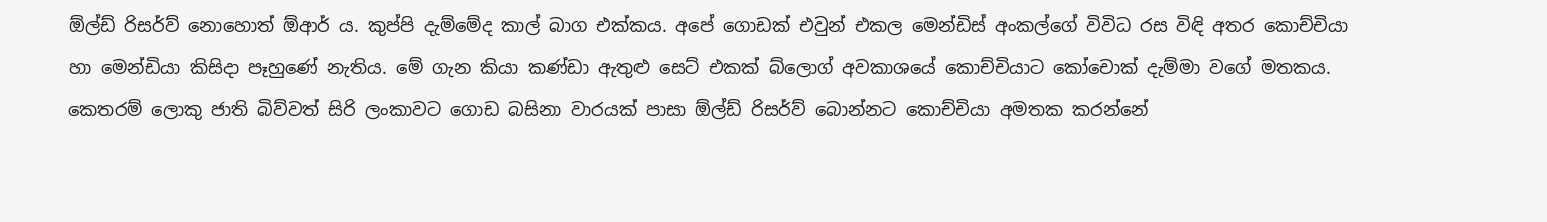ඕල්ඩ් රිසර්ව් නොහොත් ඕආර් ය. කුප්පි දැම්මේද කාල් බාග එක්කය. අපේ ගොඩක් එවුන් එකල මෙන්ඩිස් අංකල්ගේ විවිධ රස විඳි අතර කොච්චියා හා මෙන්ඩියා කිසිදා පෑහුණේ නැතිය. මේ ගැන කියා කණ්ඩා ඇතුළු සෙට් එකක් බ්ලොග් අවකාශයේ කොච්චියාට කෝචොක් දැම්මා වගේ මතකය. කෙතරම් ලොකු ජාති බිව්වත් සිරි ලංකාවට ගොඩ බසිනා වාරයක් පාසා ඕල්ඩ්‍ රිසර්ව් බොන්නට කොච්චියා අමතක කරන්නේ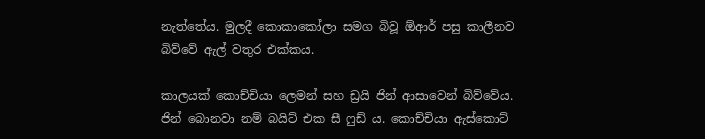නැත්තේය. මුලදී කොකාකෝලා සමග බිවූ ඕආර් පසු කාලීනව බිව්වේ ඇල් වතුර එක්කය.

කාලයක් කොච්චියා ලෙමන් සහ ඩ්‍රයි ජින් ආසාවෙන් බිව්වේය. ජින් බොනවා නම් බයිට් එක සී ෆුඩ් ය. කොච්චියා ඇස්කොට්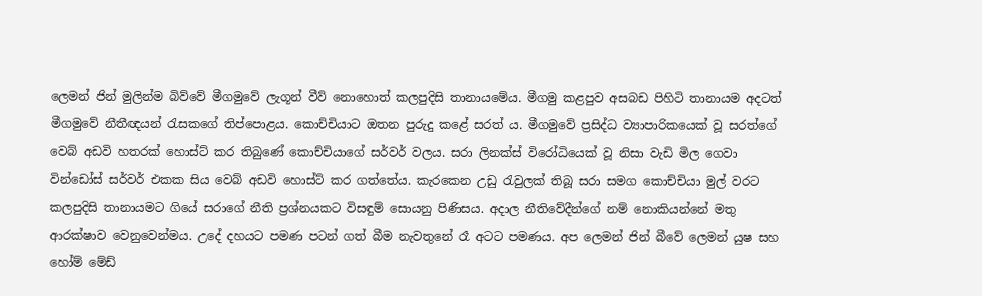ලෙමන් ජින් මුලින්ම බිව්වේ මීගමුවේ ලැගූන් වීව් නොහොත් කලපුදිසි තානායමේය. මීගමු කළපුව අසබඩ පිහිටි තානායම අදටත් මීගමුවේ නීතීඥයන් රැසකගේ තිප්පොළය. කොච්චියාට ඔතන පුරුදු කළේ සරත් ය. මීගමුවේ ප්‍රසිද්ධ ව්‍යාපාරිකයෙක් වූ සරත්ගේ වෙබ් අඩවි හතරක් හොස්ට් කර තිබුණේ කොච්චියාගේ සර්වර් වලය. සරා ලිනක්ස් විරෝධියෙක් වූ නිසා වැඩි මිල ගෙවා වින්ඩෝස් සර්වර් එකක සිය වෙබ් අඩවි හොස්ට් කර ගත්තේය. කැරකෙන උඩු රැවුලක් තිබූ සරා සමග කොච්චියා මුල් වරට කලපුදිසි තානායමට ගියේ සරාගේ නීති ප්‍රශ්නයකට විසඳුම් සොයනු පිණිසය. අදාල නීතිවේදීන්ගේ නම් නොකියන්නේ මතු ආරක්ෂාව වෙනුවෙන්මය. උදේ දහයට පමණ පටන් ගත් බීම නැවතුනේ රෑ අටට පමණය. අප ලෙමන් ජින් බීවේ ලෙමන් යුෂ සහ හෝම් මේඩ්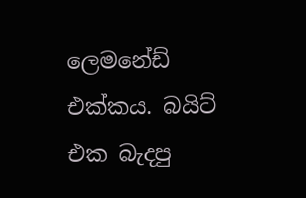ලෙමනේඩ් එක්කය. බයිට් එක බැදපු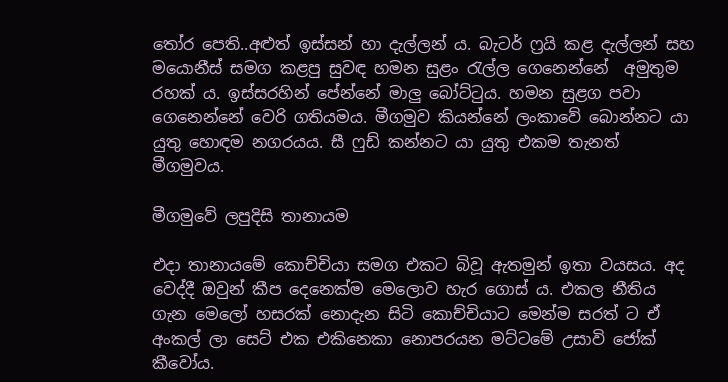තෝර පෙති..අළුත් ඉස්සන් හා දැල්ලන්‍ ය. බැටර් ෆ්‍රයි කළ දැල්ලන් සහ මයොනීස් සමග කළපු සුවඳ හමන සුළං රැල්ල ගෙනෙන්නේ  අමුතුම රහක් ය. ඉස්සරහින් පේන්නේ මාලු බෝට්ටුය. හමන සුළග පවා ගෙනෙන්නේ වෙරි ගතියමය. මීගමුව කියන්නේ ලංකාවේ බොන්නට යා යුතු හොඳම නගරයය. සී ෆුඩ් කන්නට යා යුතු එකම තැනත් මීගමුවය.

මීගමුවේ ලපුදිසි තානායම

එදා තානායමේ කොච්චියා සමග එකට බිවූ ඇතමුන් ඉතා වයසය. අද වෙද්දී ඔවුන් කීප දෙනෙක්ම මෙලොව හැර ගොස් ය. එකල නීතිය ගැන මෙලෝ හසරක් නොදැන සිටි කොච්චියාට මෙන්ම සරත් ට ඒ අංකල් ලා සෙට් එක එකිනෙකා නොපරයන මට්ටමේ උසාවි ජෝක් කීවෝය.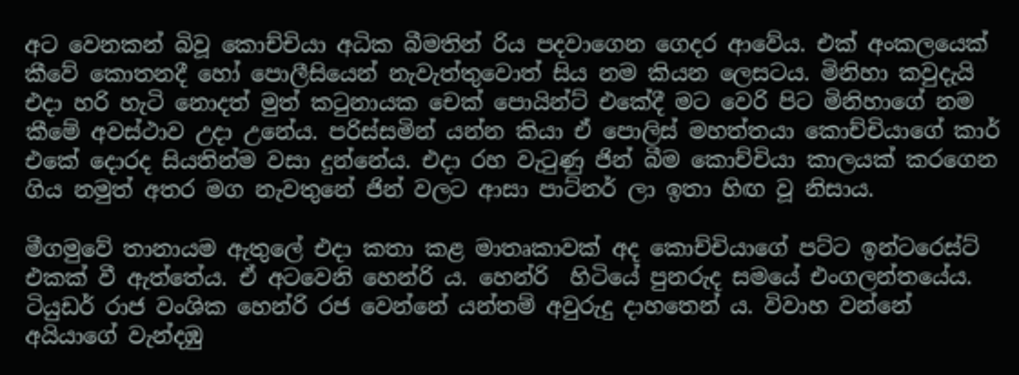අට වෙනකන් බිවූ කොච්චියා අධික බීමතින් රිය පදවාගෙන ගෙදර ආවේය. එක් අංකලයෙක් කීවේ කොතනදී හෝ පොලීසියෙන් නැවැත්තුවොත් සිය නම කියන ලෙසටය. මිනිහා කවුදැයි එදා හරි හැටි නොදත් මුත් කටුනායක චෙක් පොයින්ට් එකේදී මට වෙරි පිට මිනිහාගේ නම කීමේ අවස්ථාව උදා උනේය. පරිස්සමින් යන්න කියා ඒ පොලිස් මහත්තයා කොච්චියාගේ කාර් එකේ දොරද සියතින්ම වසා දුන්නේය. එදා රහ වැටුණු ජින් බීම කොච්චියා කාලයක් කරගෙන ගිය නමුත් අතර මග නැවතුනේ ජින් වලට ආසා පාට්නර් ලා ඉතා හිඟ වූ නිසාය.

මීගමුවේ තානායම ඇතුලේ එදා කතා කළ මාතෘකාවක් අද කොච්චියාගේ පට්ට ඉන්ටරෙස්ට් එකක් වී ඇත්තේය. ඒ අටවෙනි හෙන්රි ය. හෙන්රි  හිටියේ පුනරුද සමයේ එංගලන්තයේය. ටියුඩර් රාජ වංශික හෙන්රි රජ වෙන්නේ යන්තම් අවුරුදු දාහතෙන්‍ ය. විවාහ වන්නේ අයියාගේ වැන්දඹු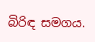බිරිඳ සමගය.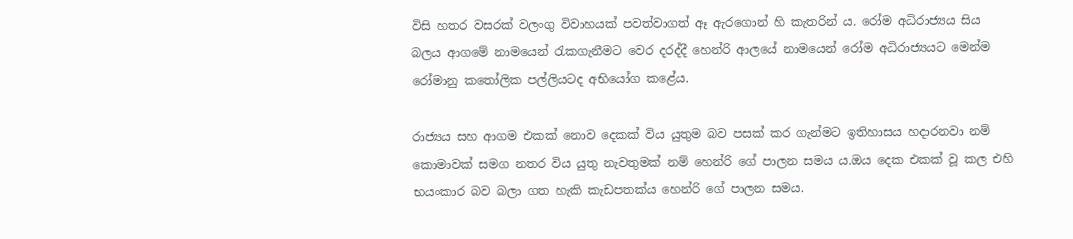විසි හතර වසරක් වලංගු විවාහයක් පවත්වාගත් ඈ ඇරගොන් හි කැතරින් ය. රෝම අධිරාජ්‍යය සිය බලය ආගමේ නාමයෙන් රැකගැනීමට වෙර දරද්දී හෙන්රි ආලයේ නාමයෙන් රෝම අධිරාජ්‍යයට මෙන්ම රෝමානු කතෝලික පල්ලියටද අභියෝග කළේය.

රාජ්‍යය සහ ආගම එකක් නොව දෙකක් විය යුතුම බව පසක් කර ගැන්මට ඉතිහාසය හදාරනවා නම් කොමාවක් සමග නතර විය යුතු නැවතුමක්‍ නම් හෙන්රි ගේ පාලන සමය ය.ඔය දෙක එකක් වූ කල එහි භයංකාර බව බලා ගත හැකි කැඩපතක්ය හෙන්රි ගේ පාලන සමය.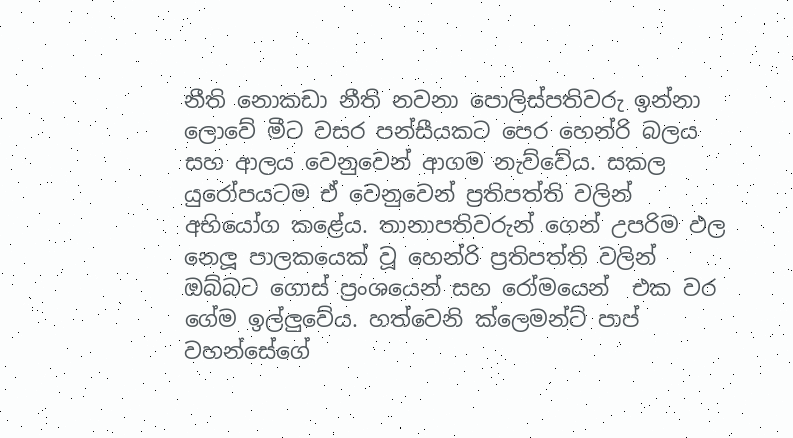නීති නොකඩා නීති නවනා පොලිස්පතිවරු ඉන්නා ලොවේ මීට වසර පන්සීයකට පෙර හෙන්රි බලය සහ ආලය වෙනුවෙන් ආගම නැව්වේය. සකල යුරෝපයටම ඒ වෙනුවෙන් ප්‍රතිපත්ති වලින් අභියෝග කළේය. තානාපතිවරුන් ගෙන් උපරිම ඵල නෙලූ පාලකයෙක් වූ හෙන්රි ප්‍රතිපත්ති වලින් ඔබ්බට ගොස් ප්‍රංශයෙන් සහ රෝමයෙන්  එක වර ගේම ඉල්ලුවේය. හත්වෙනි ක්ලෙමන්ට් පාප් වහන්සේගේ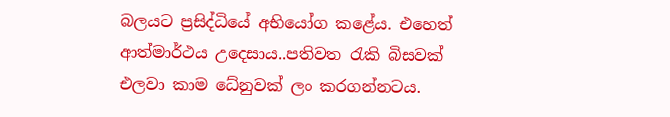බලයට ප්‍රසිද්ධියේ අභියෝග කළේය. එහෙත් ආත්මාර්ථය උදෙසාය..පතිවත රැකි බිසවක් එලවා කාම ධේනුවක් ලං කරගන්නටය.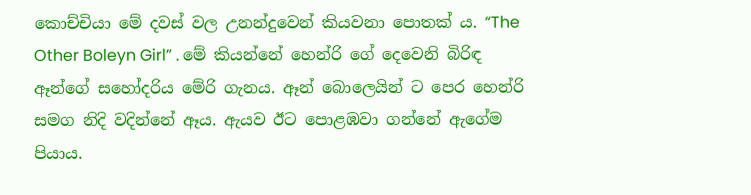කොච්චියා මේ දවස් වල උනන්දුවෙන් කියවනා පොතක් ය. “The Other Boleyn Girl” . මේ කියන්නේ හෙන්රි ගේ දෙවෙනි බිරිඳ ඈන්ගේ සහෝදරිය මේරි ගැනය. ඈන් බොලෙයින් ට පෙර හෙන්රි සමග නිදි වදින්නේ ඈය. ඇයව ඊට පොළඹවා ගන්නේ ඇගේම පියාය.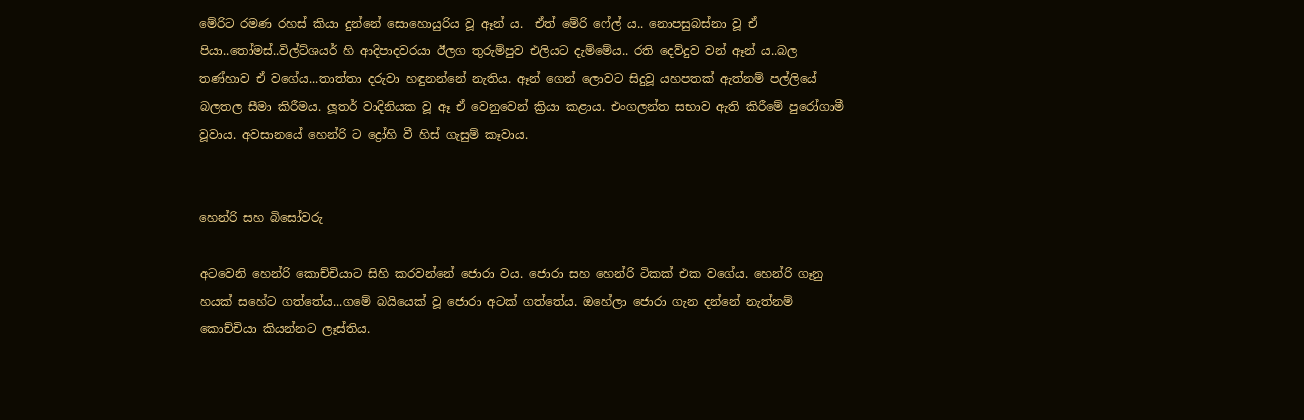මේරිට රමණ රහස් කියා දුන්නේ සොහොයුරිය වූ ඈන් ය.  ඒත් මේරි ෆේල් ය.. නොපසුබස්නා වූ ඒ පියා..තෝමස්..විල්ට්ශයර් හි ආදිපාදවරයා ඊලග තුරුම්පුව එලියට දැම්මේය.. රති දෙව්දුව වන් ඈන් ය..බල තණ්හාව ඒ වගේය...තාත්තා දරුවා හඳුනන්නේ නැතිය. ඈන් ගෙන් ලොවට සිදුවූ යහපතක් ඇත්නම් පල්ලියේ බලතල සීමා කිරීමය. ලූතර් වාදිනියක වූ ඈ ඒ වෙනුවෙන් ක්‍රියා කළාය. එංගලන්ත සභාව ඇති කිරීමේ පුරෝගාමී වූවාය. අවසානයේ හෙන්රි ට ද්‍රෝහි වී හිස් ගැසුම් කෑවාය.


හෙන්රි සහ බිසෝවරු

අටවෙනි හෙන්රි කොච්චියාට සිහි කරවන්නේ ජොරා වය. ජොරා සහ හෙන්රි ටිකක් එක වගේය. හෙන්රි ගෑනු හයක් සහේට ගත්තේය...ගමේ බයියෙක් වූ ජොරා අටක් ගත්තේය. ඔහේලා ජොරා ගැන දන්නේ නැත්නම් කොච්චියා කියන්නට ලෑස්තිය.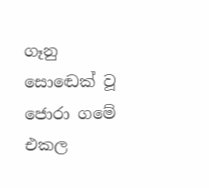ගෑනු සොඬෙක් වූ ජොරා ගමේ එකල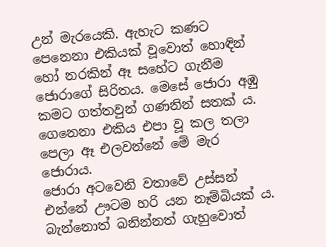උන් මැරයෙකි. ඇහැට කණට පෙනෙනා එකියක් වූවොත් හොඳින් හෝ නරකින් ඈ සහේට ගැනීම ජොරාගේ සිරිතය. මෙසේ ජොරා අඹු කමට ගත්තවුන් ගණනින් සතක්‍ ය. ගෙනෙනා එකිය එපා වූ කල තලා පෙලා ඈ එලවන්නේ මේ මැර ජොරාය.
ජොරා අටවෙනි වතාවේ උස්සන් එන්නේ ඌටම හරි යන නෑම්බියක් ය. බැන්නොත් බනින්නත් ගැහුවොත්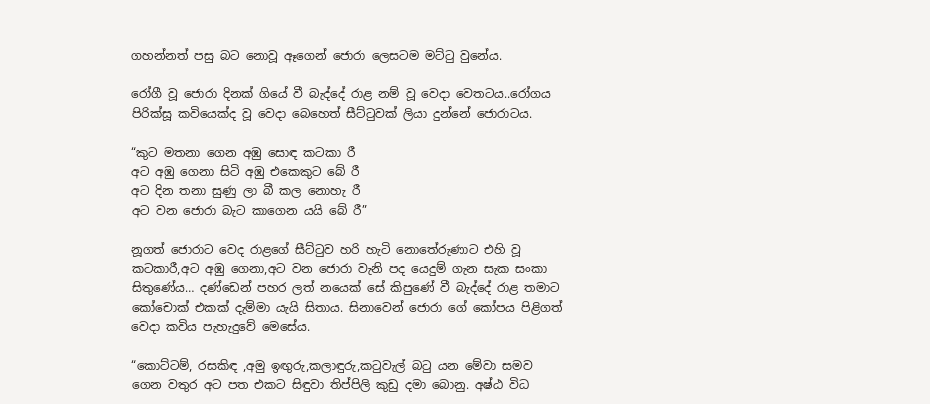ගහන්නත් පසු බට නොවූ ඈගෙන් ජොරා ලෙසටම මට්ටු වුනේය.

රෝගී වූ ජොරා දිනක් ගියේ වී බැද්දේ රාළ නම් වූ වෙදා වෙතටය..රෝගය පිරික්සූ කවියෙක්ද වූ වෙදා බෙහෙත් සීට්ටුවක් ලියා දුන්නේ ජොරාටය.

“කුට මතනා ගෙන අඹු සොඳ කටකා රී
අට අඹු ගෙනා සිටි අඹු එකෙකුට බේ රී
අට දින තනා සුණු ලා බී කල නොහැ රී
අට වන ජොරා බැට කාගෙන යයි බේ රී”

නූගත් ජොරාට වෙද රාළගේ සීට්ටුව හරි හැටි නොතේරුණාට එහි වූ කටකාරී,අට අඹු ගෙනා,අට වන ජොරා වැනි පද යෙදුම් ගැන සැක සංකා සිතුණේය… දණ්ඩෙන් පහර ලත් නයෙක් සේ කිපුණේ වී බැද්දේ රාළ තමාට කෝචොක් එකක් දැම්මා යැයි සිතාය. සිනාවෙන් ජොරා ගේ කෝපය පිළිගත් වෙදා කවිය පැහැදුවේ මෙසේය.

“කොට්ටම්, රසකිඳ ,අමු ඉඟුරු,කලාඳුරු,කටුවැල් බටු යන මේවා සමව ගෙන වතුර අට පත එකට සිඳුවා තිප්පිලි කුඩු දමා බොනු. අෂ්ඨ විධ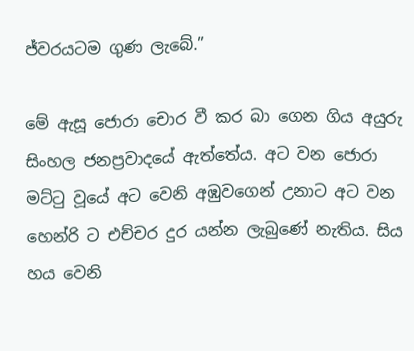ජ්වරයටම ගුණ ලැබේ.”

මේ ඇසූ ජොරා චොර වී කර බා ගෙන ගිය අයුරු සිංහල ජනප්‍රවාදයේ ඇත්තේය. අට වන ජොරා මට්ටු වූයේ අට වෙනි අඹුවගෙන් උනාට අට වන හෙන්රි ට එච්චර දුර යන්න ලැබුණේ නැතිය. සිය හය වෙනි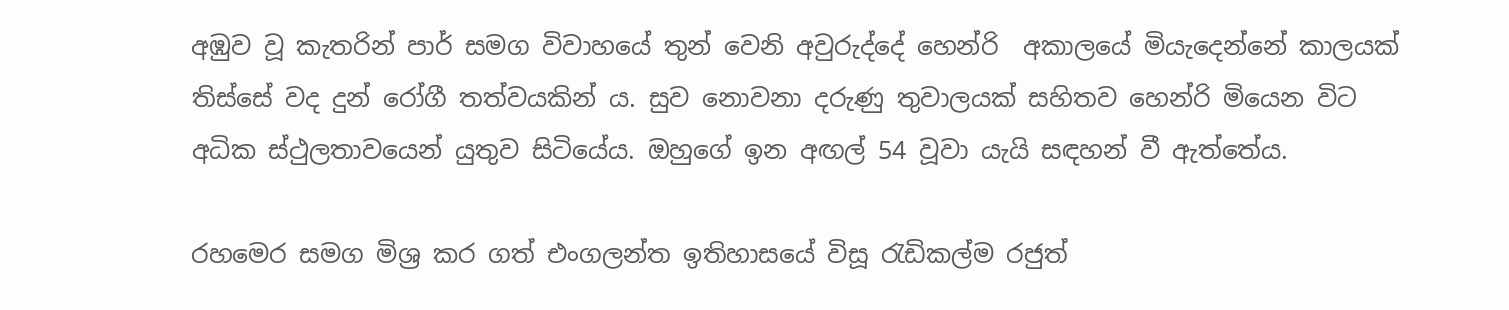අඹුව වූ කැතරින් පාර් සමග විවාහයේ තුන් වෙනි අවුරුද්දේ හෙන්රි  අකාලයේ මියැදෙන්නේ කාලයක් තිස්සේ වද දුන් රෝගී තත්වයකින්‍ ය. සුව නොවනා දරුණු තුවාලයක් සහිතව හෙන්රි මියෙන විට අධික ස්ථුලතාවයෙන් යුතුව සිටියේය. ඔහුගේ ඉන අඟල් 54 වූවා යැයි සඳහන් වී ඇත්තේය.

රහමෙර සමග මිශ්‍ර කර ගත් එංගලන්ත ඉතිහාසයේ විසූ රැඩිකල්ම රජුත්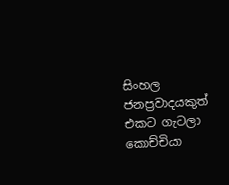සිංහල ජනප්‍රවාදයකුත් එකට ගැටලා කොච්චියා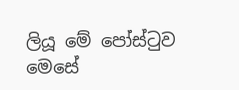ලියූ මේ පෝස්ටුව මෙසේ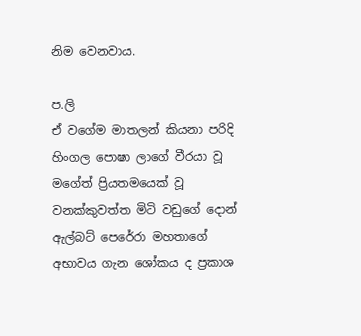නිම වෙනවාය.

ප.ලි
ඒ වගේම මාතලන් කියනා පරිදි හිංගල පොෂා ලාගේ වීරයා වූ මගේත් ප්‍රියතමයෙක් වූ වනක්කුවත්ත මිටි වඩුගේ දොන් ඇල්බට් පෙරේරා මහතාගේ අභාවය ගැන ශෝකය ද ප්‍රකාශ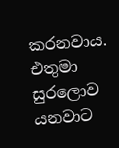කරනවාය. එතුමා සුරලොව යනවාට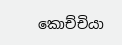කොච්චියා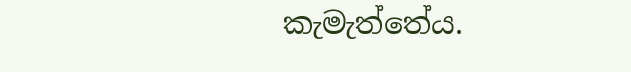කැමැත්තේය.